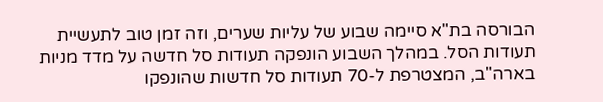הבורסה בת"א סיימה שבוע של עליות שערים, וזה זמן טוב לתעשיית תעודות הסל. במהלך השבוע הונפקה תעודות סל חדשה על מדד מניות בארה"ב, המצטרפת ל-70 תעודות סל חדשות שהונפקו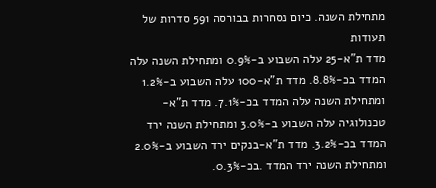מתחילת השנה. כיום נסחרות בבורסה 591 סדרות של תעודות
מדד ת"א-25 עלה השבוע ב-0.9% ומתחילת השנה עלה המדד בכ-8.8%. מדד ת"א-100 עלה השבוע ב-1.2% ומתחילת השנה עלה המדד בכ-7.1%. מדד ת"א-טכנולוגיה עלה השבוע ב-3.0% ומתחילת השנה ירד המדד בכ-3.2%. מדד ת"א-בנקים ירד השבוע ב-2.0% ומתחילת השנה ירד המדד .בכ-0.3%.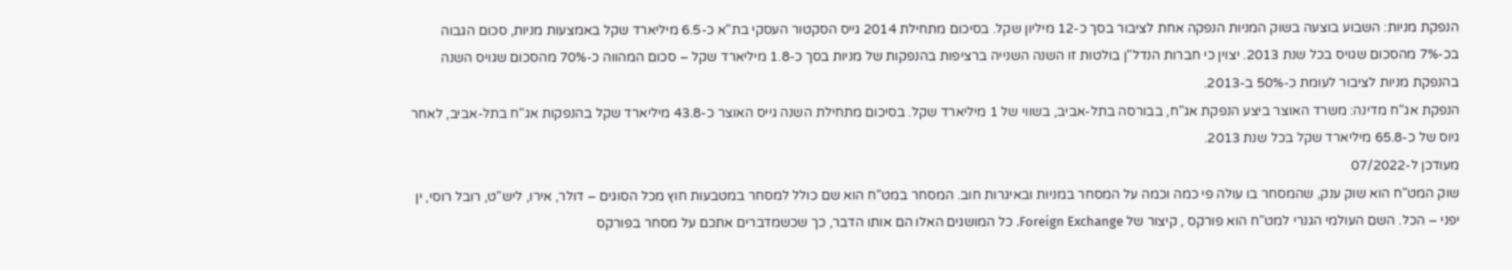הנפקת מניות: השבוע בוצעה בשוק המניות הנפקה אחת לציבור בסך כ-12 מיליון שקל. בסיכום מתחילת 2014 גייס הסקטור העסקי בת"א כ-6.5 מיליארד שקל באמצעות מניות, סכום הגבוה בכ-7% מהסכום שגויס בכל שנת 2013. יצוין כי חברות הנדל"ן בולטות זו השנה השנייה ברציפות בהנפקות של מניות בסך כ-1.8 מיליארד שקל – סכום המהווה כ-70% מהסכום שגויס השנה בהנפקת מניות לציבור לעומת כ-50% ב-2013.
הנפקת אג"ח מדינה: משרד האוצר ביצע הנפקת אג"ח, בבורסה בתל-אביב, בשווי של 1 מיליארד שקל. בסיכום מתחילת השנה גייס האוצר כ-43.8 מיליארד שקל בהנפקות אג"ח בתל-אביב, לאחר גיוס של כ-65.8 מיליארד שקל בכל שנת 2013.
מעודכן ל-07/2022
שוק המט"ח הוא שוק ענק, שהמסחר בו עולה פי כמה וכמה על המסחר במניות ובאיגרות חוב. המסחר במט"ח הוא שם כולל למסחר במטבעות חוץ מכל הסוגים – דולר, אירו, ליש"ט, רובל רוסי, ין יפני – הכל. השם העולמי הגנרי למט"ח הוא פורקס , קיצור של Foreign Exchange. כל המושגים האלו הם אותו הדבר, כך שכשמדברים אתכם על מסחר בפורקס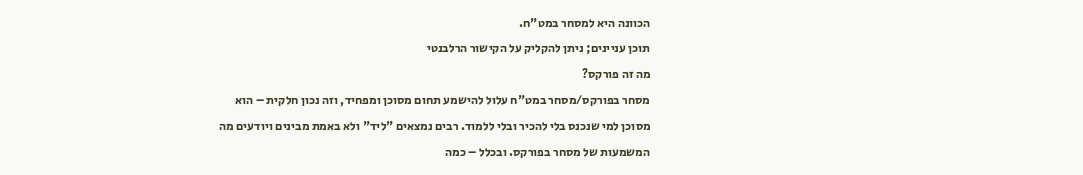הכוונה היא למסחר במט"ח.
תוכן עניינים; ניתן להקליק על הקישור הרלבנטי
מה זה פורקס?
מסחר בפורקס/מסחר במט"ח עלול להישמע תחום מסוכן ומפחיד, וזה נכון חלקית – הוא מסוכן למי שנכנס בלי להכיר ובלי ללמוד. רבים נמצאים "ליד" ולא באמת מבינים ויודעים מה המשמעות של מסחר בפורקס. ובכלל – כמה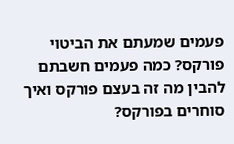פעמים שמעתם את הביטוי פורקס? כמה פעמים חשבתם להבין מה זה בעצם פורקס ואיך סוחרים בפורקס?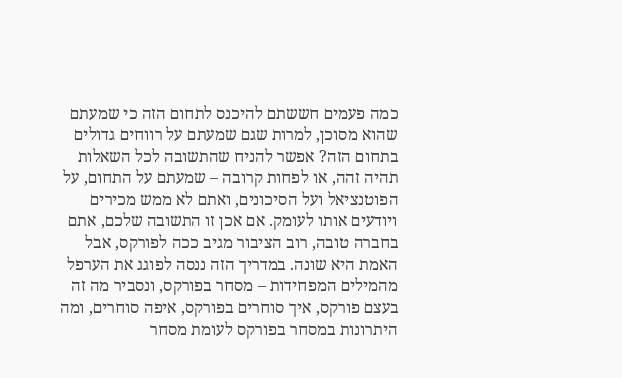כמה פעמים חששתם להיכנס לתחום הזה כי שמעתם שהוא מסוכן, למרות שגם שמעתם על רווחים גדולים בתחום הזה? אפשר להניח שהתשובה לכל השאלות תהיה זהה, או לפחות קרובה – שמעתם על התחום, על הפוטנציאל ועל הסיכונים, ואתם לא ממש מכירים ויודעים אותו לעומק. אם אכן זו התשובה שלכם, אתם בחברה טובה, רוב הציבור מגיב ככה לפורקס, אבל האמת היא שונה. במדריך הזה ננסה לפוגג את הערפל מהמילים המפחידות – מסחר בפורקס, ונסביר מה זה בעצם פורקס, איך סוחרים בפורקס, איפה סוחרים, ומה היתרונות במסחר בפורקס לעומת מסחר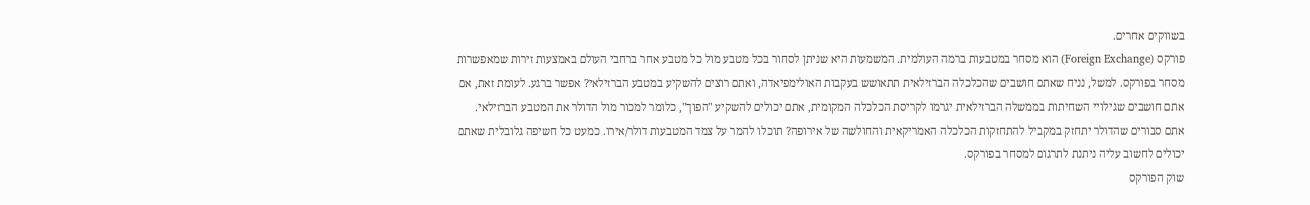בשווקים אחרים.
פורקס (Foreign Exchange) הוא מסחר במטבעות ברמה העולמית. המשמעות היא שניתן לסחור בכל מטבע מול כל מטבע אחר ברחבי העולם באמצעות זירות שמאפשרות מסחר בפורקס. למשל, נניח שאתם חושבים שהכלכלה הברזילאית תתאושש בעקבות האולימפיאדה, ואתם רוצים להשקיע במטבע הברזילאי? אפשר ברגע. לעומת זאת, אם אתם חושבים שגילויי השחיתות בממשלה הברזילאית יגרמו לקריסת הכלכלה המקומית, אתם יכולים להשקיע "הפוך", כלומר למכור מול הדולר את המטבע הברזילאי.
אתם סבורים שהדולר יתחזק במקביל להתחזקות הכלכלה האמריקאית והחולשה של אירופה? תוכלו להמר על צמד המטבעות דולר/אירו. כמעט כל חשיפה גלובלית שאתם יכולים לחשוב עליה ניתנת לתרגום למסחר בפורקס.
שוק הפורקס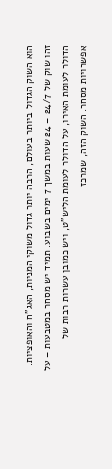הוא השוק הגדול ביותר בעולם, הרבה יותר גדול משוקי המניות, האג"ח והאופציות. זהו שוק של 24/7 – 24 שעות במשך 7 ימים בשבוע. תמיד יש מסחר במטבעות – על הדולר לעומת האירו, על הדולר לעומת הליש"ט, ויש כמובן עשרות רבות של אפשרויות מסחר. השוק הזה, שמרכז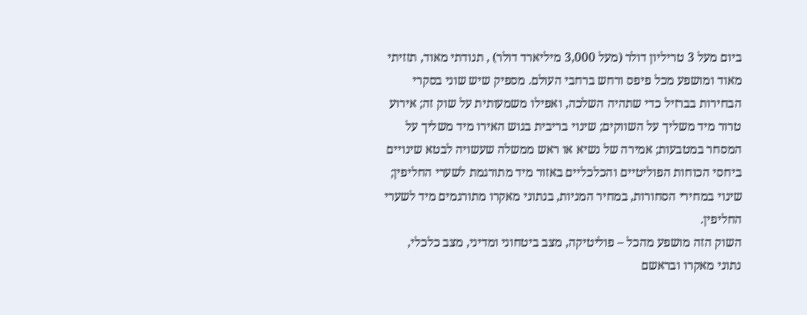ביום מעל 3 טריליון דולר (מעל 3,000 מיליארד דולר) , תנודתי מאוד, תזזיתי מאוד ומושפע מכל פיפס ורחש ברחבי העולם. מספיק שיש שוני בסקרי הבחירות בברזיל כדי שתהיה השלכה, ואפילו משמעותית על שוק זה; אירוע טרור מיד משליך על השווקים; שינוי בריבית בגוש האירו מיד משליך על המסחר במטבעות; אמירה של נשיא או ראש ממשלה שעשויה לבטא שינויים ביחסי הכוחות הפוליטיים והכלכליים באזור מיד מתורגמת לשערי החליפין; שינוי במחירי הסחורות, במחיר המניות, בנתוני מאקרו מתורגמים מיד לשערי החליפין.
השוק הזה מושפע מהכל – פוליטיקה, מצב ביטחוני ומדיני, מצב כלכלי, נתוני מאקרו ובראשם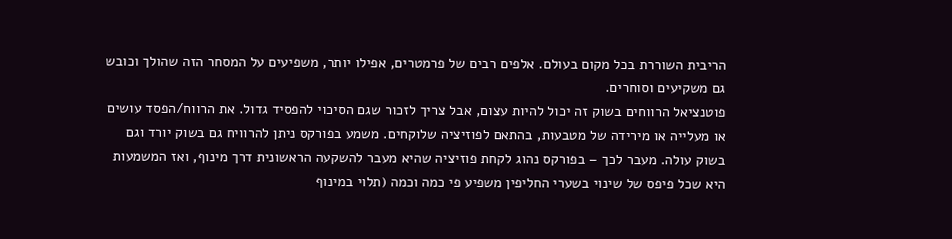הריבית השוררת בכל מקום בעולם. אלפים רבים של פרמטרים, אפילו יותר, משפיעים על המסחר הזה שהולך וכובש גם משקיעים וסוחרים.
פוטנציאל הרווחים בשוק זה יכול להיות עצום, אבל צריך לזכור שגם הסיכוי להפסיד גדול. את הרווח/הפסד עושים או מעלייה או מירידה של מטבעות, בהתאם לפוזיציה שלוקחים. משמע בפורקס ניתן להרוויח גם בשוק יורד וגם בשוק עולה. מעבר לכך – בפורקס נהוג לקחת פוזיציה שהיא מעבר להשקעה הראשונית דרך מינוף, ואז המשמעות היא שכל פיפס של שינוי בשערי החליפין משפיע פי כמה וכמה (תלוי במינוף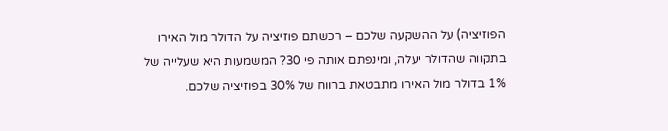הפוזיציה) על ההשקעה שלכם – רכשתם פוזיציה על הדולר מול האירו בתקווה שהדולר יעלה, ומינפתם אותה פי 30? המשמעות היא שעלייה של 1% בדולר מול האירו מתבטאת ברווח של 30% בפוזיציה שלכם.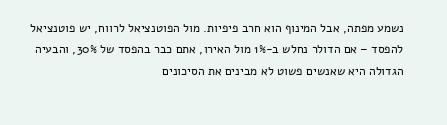נשמע מפתה, אבל המינוף הוא חרב פיפיות. מול הפוטנציאל לרווח, יש פוטנציאל להפסד – אם הדולר נחלש ב-1% מול האירו, אתם כבר בהפסד של 30%, והבעיה הגדולה היא שאנשים פשוט לא מבינים את הסיכונים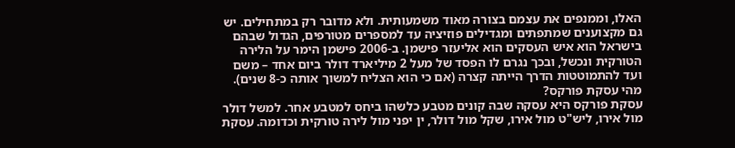האלו, וממנפים את עצמם בצורה מאוד משמעותית. ולא מדובר רק במתחילים. יש גם מקצוענים שמתפתים ומגדילים פוזיציה עד למספרים מטורפים, הגדול שבהם בישראל הוא איש העסקים הוא אליעזר פישמן. ב-2006 פישמן הימר על הלירה הטורקית ונכשל, ובכך נגרם לו הפסד של מעל 2 מיליארד דולר ביום אחד – משם ועד להתמוטטות הדרך הייתה קצרה (אם כי הוא הצליח למשוך אותה כ-8 שנים).
מהי עסקת פורקס?
עסקת פורקס היא עסקה שבה קונים מטבע כלשהו ביחס למטבע אחר. למשל דולר מול אירו, ליש"ט מול אירו, שקל מול דולר, ין יפני מול לירה טורקית וכדומה. עסקת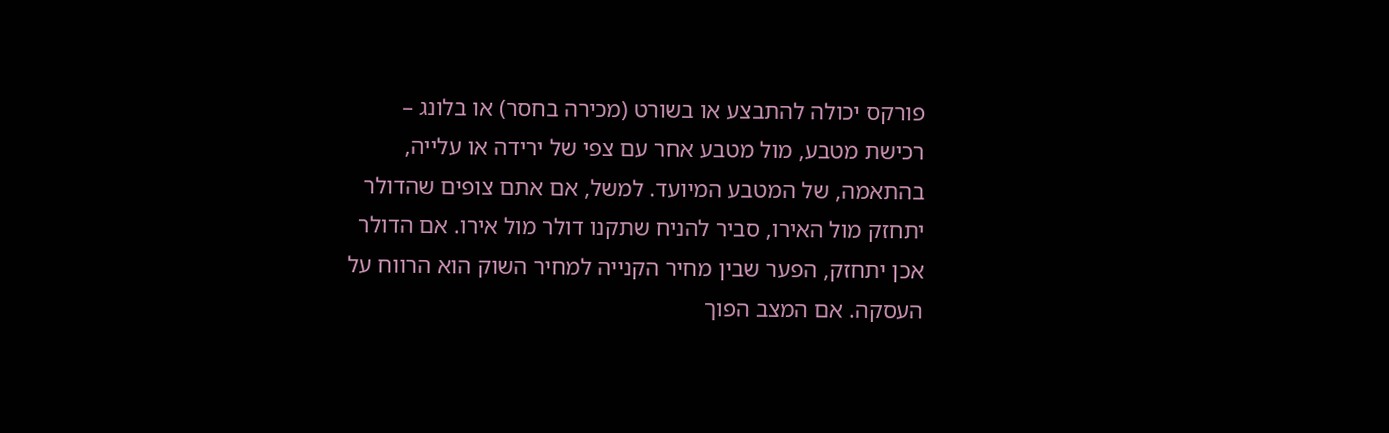פורקס יכולה להתבצע או בשורט (מכירה בחסר) או בלונג – רכישת מטבע, מול מטבע אחר עם צפי של ירידה או עלייה, בהתאמה, של המטבע המיועד. למשל, אם אתם צופים שהדולר יתחזק מול האירו, סביר להניח שתקנו דולר מול אירו. אם הדולר אכן יתחזק, הפער שבין מחיר הקנייה למחיר השוק הוא הרווח על העסקה. אם המצב הפוך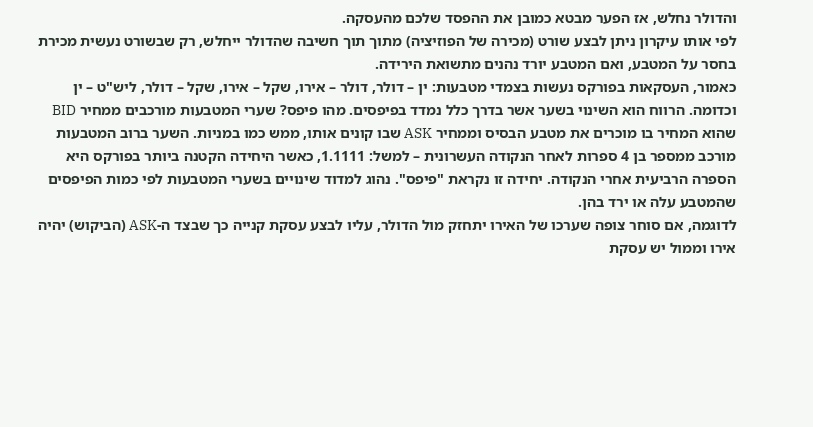והדולר נחלש, אז הפער מבטא כמובן את ההפסד שלכם מהעסקה.
לפי אותו עיקרון ניתן לבצע שורט (מכירה של הפוזיציה) מתוך תוך חשיבה שהדולר ייחלש, רק שבשורט נעשית מכירת בחסר על המטבע, ואם המטבע יורד נהנים מתשואת הירידה.
כאמור, העסקאות בפורקס נעשות בצמדי מטבעות: ין – דולר, דולר – אירו, שקל – אירו, שקל – דולר, ליש"ט – ין וכדומה. הרווח הוא השינוי בשער אשר בדרך כלל נמדד בפיפסים. מהו פיפס? שערי המטבעות מורכבים ממחיר BID שהוא המחיר בו מוכרים את מטבע הבסיס וממחיר ASK שבו קונים אותו, ממש כמו במניות. השער ברוב המטבעות מורכב ממספר בן 4 ספרות לאחר הנקודה העשרונית – למשל: 1.1111, כאשר היחידה הקטנה ביותר בפורקס היא הספרה הרביעית אחרי הנקודה. יחידה זו נקראת "פיפס". נהוג למדוד שינויים בשערי המטבעות לפי כמות הפיפסים שהמטבע עלה או ירד בהן.
לדוגמה, אם סוחר צופה שערכו של האירו יתחזק מול הדולר, עליו לבצע עסקת קנייה כך שבצד ה-ASK (הביקוש) יהיה אירו וממול יש עסקת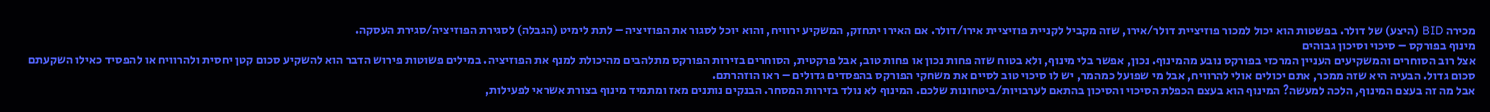מכירה BID (היצע) של דולר. בפשטות הוא יכול למכור פוזיציית דולר/אירו, שזה מקביל לקניית פוזיציית אירו/דולר. אם האירו יתחזק, המשקיע ירוויח, והוא יוכל לסגור את הפוזיציה – לתת לימיט (הגבלה) לסגירת הפוזיציה/סגירת העסקה.
מינוף בפורקס – סיכוי וסיכון גבוהים
אצל רוב הסוחרים והמשקיעים העניין המרכזי בפורקס נובע מהמינוף. נכון, אפשר בלי מינוף, ולא בטוח שזה פחות נכון או פחות טוב, אבל פרקטית, הסוחרים בזירות הפורקס מתלהבים מהיכולת למנף את הפוזיציה. במילים פשוטות פירוש הדבר הוא להשקיע סכום קטן יחסית ולהרוויח או להפסיד כאילו השקעתם סכום גדול. הבעיה היא שזה ממכר, אתם יכולים אולי להרוויח, אבל מי שפועל כמהמר, יש לו סיכוי טוב לסיים את משחקי הפורקס בהפסדים גדולים – ראו הוזהרתם.
אבל מה זה בעצם המינוף, הלכה למעשה? המינוף הוא בעצם הכפלת הסיכוי והסיכון בהתאם לערבויות/ביטחונות שלכם. המינוף לא נולד בזירות המסחר. הבנקים נותנים מאז ומתמיד מינוף בצורת אשראי לפעילות,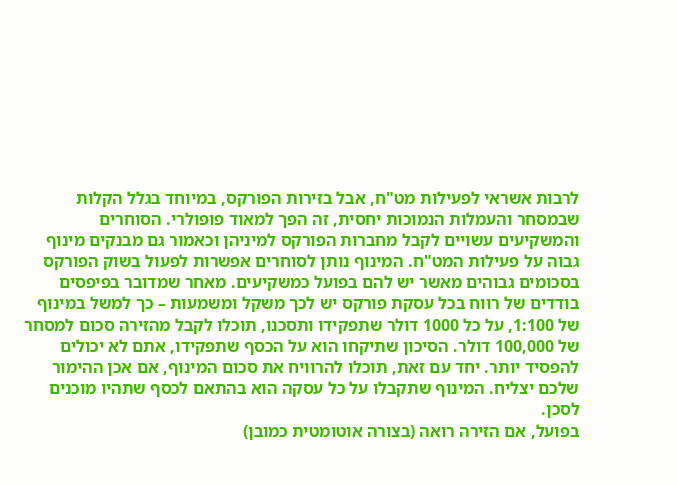לרבות אשראי לפעילות מט"ח, אבל בזירות הפורקס, במיוחד בגלל הקלות שבמסחר והעמלות הנמוכות יחסית, זה הפך למאוד פופולרי. הסוחרים והמשקיעים עשויים לקבל מחברות הפורקס למיניהן וכאמור גם מבנקים מינוף גבוה על פעילות המט"ח. המינוף נותן לסוחרים אפשרות לפעול בשוק הפורקס בסכומים גבוהים מאשר יש להם בפועל כמשקיעים. מאחר שמדובר בפיפסים בודדים של רווח בכל עסקת פורקס יש לכך משקל ומשמעות – כך למשל במינוף של 1:100, על כל 1000 דולר שתפקידו ותסכנו, תוכלו לקבל מהזירה סכום למסחר של 100,000 דולר. הסיכון שתיקחו הוא על הכסף שתפקידו, אתם לא יכולים להפסיד יותר. יחד עם זאת, תוכלו להרוויח את סכום המינוף, אם אכן ההימור שלכם יצליח. המינוף שתקבלו על כל עסקה הוא בהתאם לכסף שתהיו מוכנים לסכן.
בפועל, אם הזירה רואה (בצורה אוטומטית כמובן)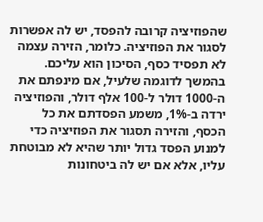שהפוזיציה קרובה להפסד, יש לה אפשרות לסגור את הפוזיציה. כלומר, הזירה עצמה לא תפסיד כסף, הסיכון הוא עליכם. בהמשך לדוגמה שלעיל, אם מינפתם את ה-1000 דולר ל-100 אלף דולר, והפוזיציה ירדה ב-1%, משמע הפסדתם את כל הכסף, והזירה תסגור את הפוזיציה כדי למנוע הפסד גדול יותר שהיא לא מבוטחת עליו, אלא אם יש לה ביטחונות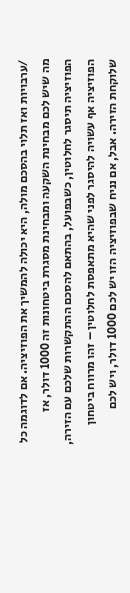/ערבויות ואז תלוי בהסכם מולה, היא יכולה להמשיך את הפוזיציה. אם לדוגמה כל מה שיש לכם מבחינת השקעה ומבחינת מסגרת ביטחונות זה 1000 דולר, אז הפוזיציה תיסגר לחלוטין, כשבפועל, בהתאם להסכם ההתקשרות שלכם עם הזירה, הפוזיציה אף עשויה להיסגר לפני שהיא מתאפסת לחלוטין – זהו מרווח ביטחון שלוקחת הזירה. אבל, אם נניח שבפוזיציה הזו יש לכם 1000 דולר, ויש לכם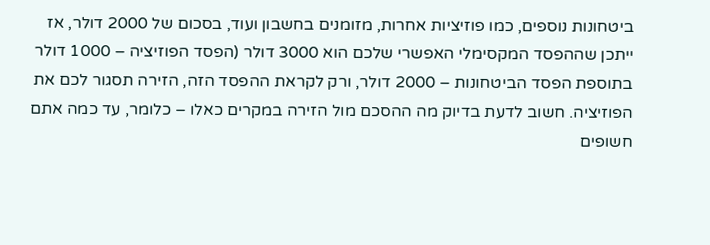ביטחונות נוספים, כמו פוזיציות אחרות, מזומנים בחשבון ועוד, בסכום של 2000 דולר, אז ייתכן שההפסד המקסימלי האפשרי שלכם הוא 3000 דולר (הפסד הפוזיציה – 1000 דולר בתוספת הפסד הביטחונות – 2000 דולר, ורק לקראת ההפסד הזה, הזירה תסגור לכם את הפוזיציה. חשוב לדעת בדיוק מה ההסכם מול הזירה במקרים כאלו – כלומר, עד כמה אתם חשופים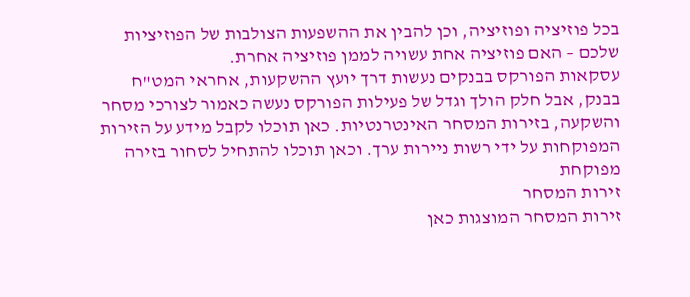בכל פוזיציה ופוזיציה, וכן להבין את ההשפעות הצולבות של הפוזיציות שלכם – האם פוזיציה אחת עשויה לממן פוזיציה אחרת.
עסקאות הפורקס בבנקים נעשות דרך יועץ ההשקעות, אחראי המט"ח בבנק, אבל חלק הולך וגדל של פעילות הפורקס נעשה כאמור לצורכי מסחר והשקעה, בזירות המסחר האינטרנטיות. כאן תוכלו לקבל מידע על הזירות המפוקחות על ידי רשות ניירות ערך. וכאן תוכלו להתחיל לסחור בזירה מפוקחת
זירות המסחר
זירות המסחר המוצגות כאן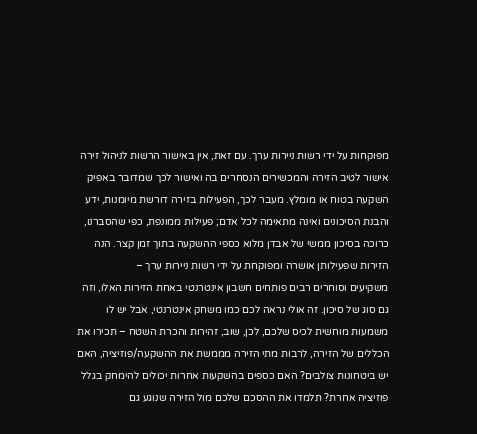מפוקחות על ידי רשות ניירות ערך. עם זאת, אין באישור הרשות לניהול זירה אישור לטיב הזירה והמכשירים הנסחרים בה ואישור לכך שמדובר באפיק השקעה בטוח או מומלץ. מעבר לכך, הפעילות בזירה דורשת מיומנות, ידע והבנת הסיכונים ואינה מתאימה לכל אדם; פעילות ממונפת, כפי שהסברנו, כרוכה בסיכון ממשי של אבדן מלוא כספי ההשקעה בתוך זמן קצר. הנה הזירות שפעילותן אושרה ומפוקחת על ידי רשות ניירות ערך –
משקיעים וסוחרים רבים פותחים חשבון אינטרנטי באחת הזירות האלו, וזה גם סוג של סיכון. זה אולי נראה לכם כמו משחק אינטרנטי, אבל יש לו משמעות מוחשית לכיס שלכם, לכן, שוב, זהירות והכרת השטח – תכירו את הכללים של הזירה, לרבות מתי הזירה מממשת את ההשקעה/פוזיציה, האם יש ביטחונות צולבים? האם כספים בהשקעות אחרות יכולים להימחק בגלל פוזיציה אחרת? תלמדו את ההסכם שלכם מול הזירה שנוגע גם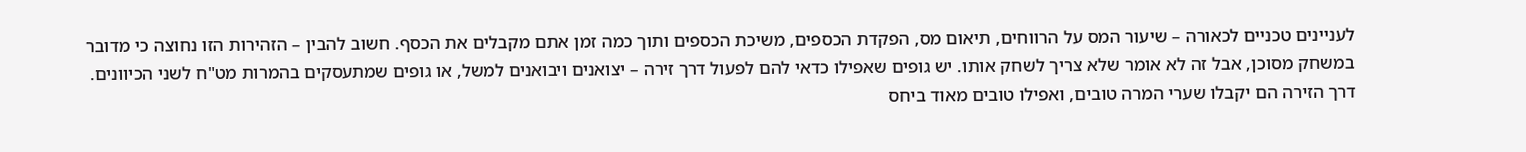לעניינים טכניים לכאורה – שיעור המס על הרווחים, תיאום מס, הפקדת הכספים, משיכת הכספים ותוך כמה זמן אתם מקבלים את הכסף. חשוב להבין – הזהירות הזו נחוצה כי מדובר במשחק מסוכן, אבל זה לא אומר שלא צריך לשחק אותו. יש גופים שאפילו כדאי להם לפעול דרך זירה – יצואנים ויבואנים למשל, או גופים שמתעסקים בהמרות מט"ח לשני הכיוונים. דרך הזירה הם יקבלו שערי המרה טובים, ואפילו טובים מאוד ביחס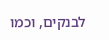לבנקים, וכמו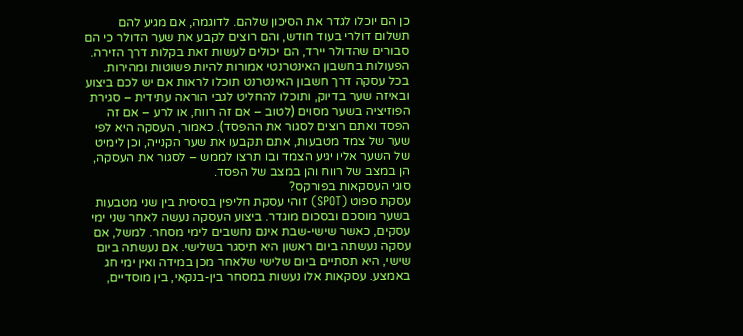כן הם יוכלו לגדר את הסיכון שלהם. לדוגמה, אם מגיע להם תשלום דולרי בעוד חודש, והם רוצים לקבע את שער הדולר כי הם סבורים שהדולר יירד, הם יכולים לעשות זאת בקלות דרך הזירה.
הפעולות בחשבון האינטרנטי אמורות להיות פשוטות ומהירות. בכל עסקה דרך חשבון האינטרנט תוכלו לראות אם יש לכם ביצוע ובאיזה שער בדיוק, ותוכלו להחליט לגבי הוראה עתידית – סגירת הפוזיציה בשער מסוים (לטוב – אם זה רווח, או לרע – אם זה הפסד ואתם רוצים לסגור את ההפסד). כאמור, העסקה היא לפי שער של צמד מטבעות, אתם תקבעו את שער הקנייה, וכן לימיט של השער אליו יגיע הצמד ובו תרצו לממש – לסגור את העסקה, הן במצב של רווח והן במצב של הפסד.
סוגי העסקאות בפורקס?
עסקת ספוט (SPOT) זוהי עסקת חליפין בסיסית בין שני מטבעות בשער מוסכם ובסכום מוגדר. ביצוע העסקה נעשה לאחר שני ימי עסקים, כאשר שישי-שבת אינם נחשבים לימי מסחר. למשל, אם עסקה נעשתה ביום ראשון היא תיסגר בשלישי. אם נעשתה ביום שישי, היא תסתיים ביום שלישי שלאחר מכן במידה ואין ימי חג באמצע. עסקאות אלו נעשות במסחר בין-בנקאי, בין מוסדיים,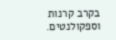בקרב קרנות וספקולנטים.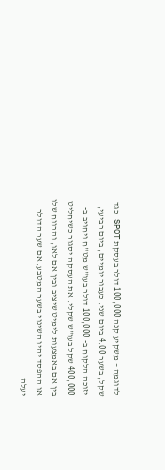לדוגמה – משקיע קנה 100,000 דולר בעסקת SPOT כגד שקל, בשער 4.00 ביום שני. כעבור יומיים, ביום רביעי, יזוכה הלקוח ב- 100,000 דולר בעו"ש מט"ח ויחויב ב- 400,000 שקל בעו"ש שקלי. את העסקה יסגור כשיחליט בין אם באמצעות לימיט שיציב ובין אם לאו, והרווח שלו או ההפסד יהיו השינוי בשער המטבע. אם שער הדולר יעלה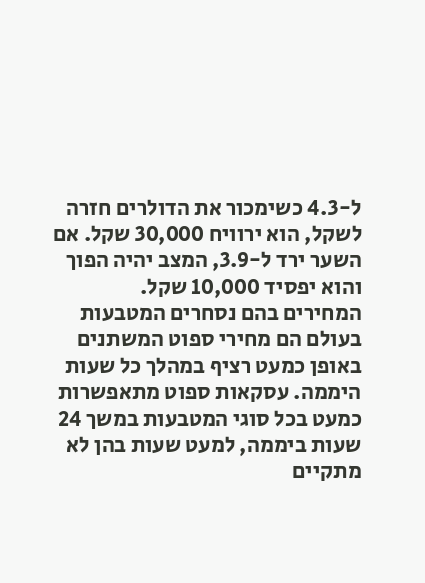ל-4.3 כשימכור את הדולרים חזרה לשקל, הוא ירוויח 30,000 שקל. אם השער ירד ל-3.9, המצב יהיה הפוך והוא יפסיד 10,000 שקל.
המחירים בהם נסחרים המטבעות בעולם הם מחירי ספוט המשתנים באופן כמעט רציף במהלך כל שעות היממה. עסקאות ספוט מתאפשרות כמעט בכל סוגי המטבעות במשך 24 שעות ביממה, למעט שעות בהן לא מתקיים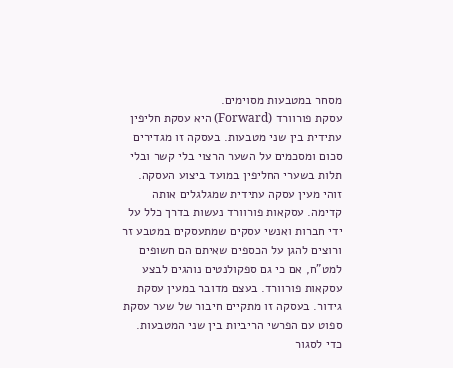מסחר במטבעות מסוימים.
עסקת פורוורד (Forward) היא עסקת חליפין עתידית בין שני מטבעות. בעסקה זו מגדירים סכום ומסכמים על השער הרצוי בלי קשר ובלי תלות בשערי החליפין במועד ביצוע העסקה. זוהי מעין עסקה עתידית שמגלגלים אותה קדימה. עסקאות פורוורד נעשות בדרך כלל על ידי חברות ואנשי עסקים שמתעסקים במטבע זר ורוצים להגן על הכספים שאיתם הם חשופים למט"ח, אם כי גם ספקולנטים נוהגים לבצע עסקאות פורוורד. בעצם מדובר במעין עסקת גידור. בעסקה זו מתקיים חיבור של שער עסקת ספוט עם הפרשי הריביות בין שני המטבעות. כדי לסגור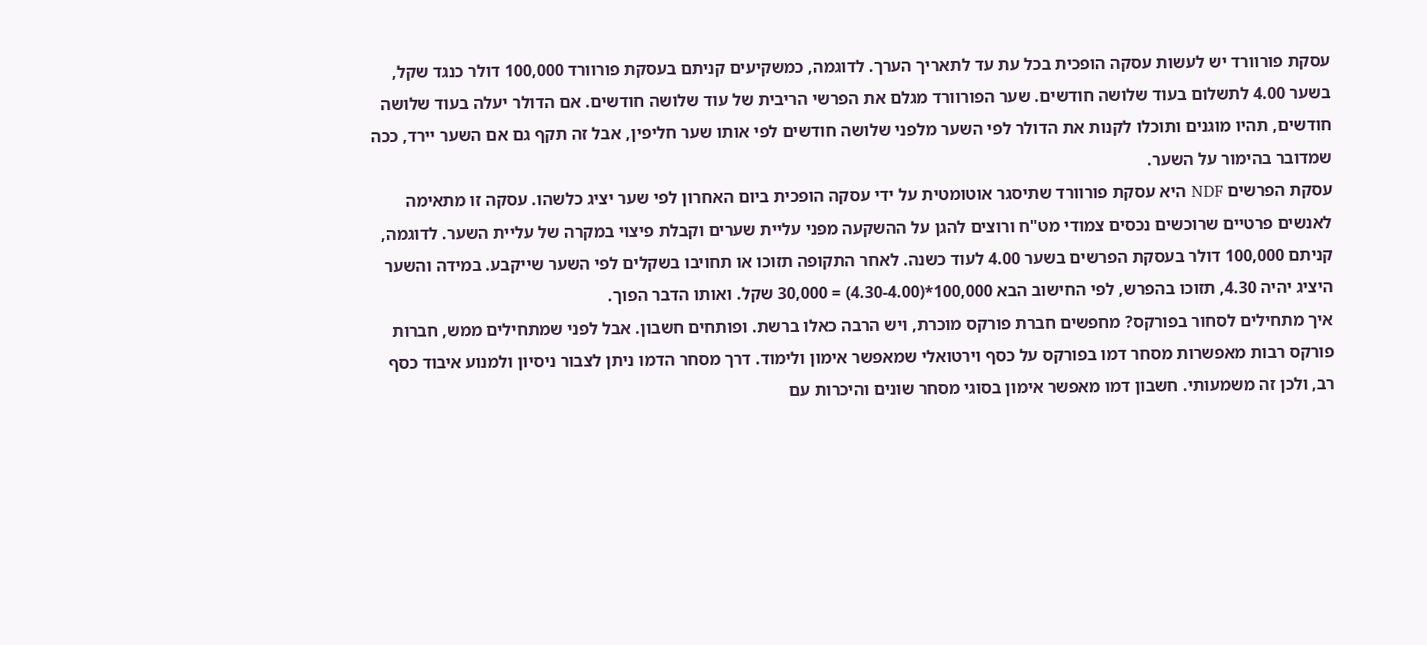עסקת פורוורד יש לעשות עסקה הופכית בכל עת עד לתאריך הערך. לדוגמה, כמשקיעים קניתם בעסקת פורוורד 100,000 דולר כנגד שקל, בשער 4.00 לתשלום בעוד שלושה חודשים. שער הפורוורד מגלם את הפרשי הריבית של עוד שלושה חודשים. אם הדולר יעלה בעוד שלושה חודשים, תהיו מוגנים ותוכלו לקנות את הדולר לפי השער מלפני שלושה חודשים לפי אותו שער חליפין, אבל זה תקף גם אם השער יירד, ככה שמדובר בהימור על השער.
עסקת הפרשים NDF היא עסקת פורוורד שתיסגר אוטומטית על ידי עסקה הופכית ביום האחרון לפי שער יציג כלשהו. עסקה זו מתאימה לאנשים פרטיים שרוכשים נכסים צמודי מט"ח ורוצים להגן על ההשקעה מפני עליית שערים וקבלת פיצוי במקרה של עליית השער. לדוגמה, קניתם 100,000 דולר בעסקת הפרשים בשער 4.00 לעוד כשנה. לאחר התקופה תזוכו או תחויבו בשקלים לפי השער שייקבע. במידה והשער היציג יהיה 4.30, תזוכו בהפרש, לפי החישוב הבא 100,000*(4.30-4.00) = 30,000 שקל. ואותו הדבר הפוך.
איך מתחילים לסחור בפורקס? מחפשים חברת פורקס מוכרת, ויש הרבה כאלו ברשת. ופותחים חשבון. אבל לפני שמתחילים ממש, חברות פורקס רבות מאפשרות מסחר דמו בפורקס על כסף וירטואלי שמאפשר אימון ולימוד. דרך מסחר הדמו ניתן לצבור ניסיון ולמנוע איבוד כסף רב, ולכן זה משמעותי. חשבון דמו מאפשר אימון בסוגי מסחר שונים והיכרות עם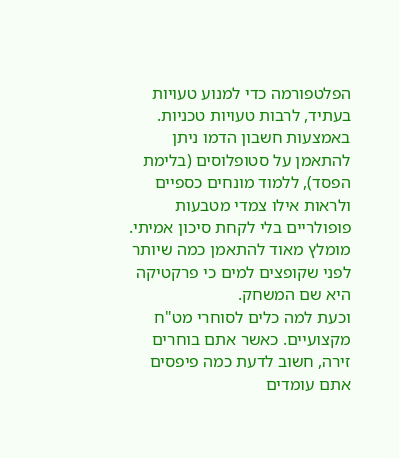הפלטפורמה כדי למנוע טעויות בעתיד, לרבות טעויות טכניות. באמצעות חשבון הדמו ניתן להתאמן על סטופלוסים (בלימת הפסד), ללמוד מונחים כספיים ולראות אילו צמדי מטבעות פופולריים בלי לקחת סיכון אמיתי. מומלץ מאוד להתאמן כמה שיותר לפני שקופצים למים כי פרקטיקה היא שם המשחק.
וכעת למה כלים לסוחרי מט"ח מקצועיים. כאשר אתם בוחרים זירה, חשוב לדעת כמה פיפסים אתם עומדים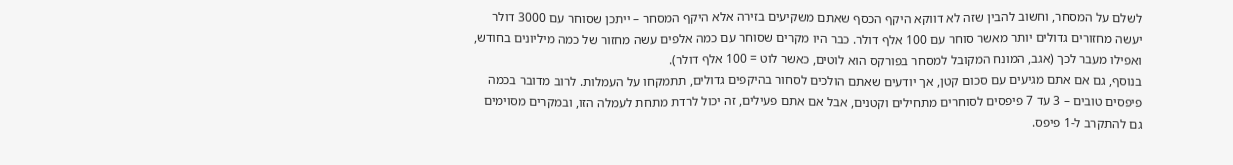לשלם על המסחר, וחשוב להבין שזה לא דווקא היקף הכסף שאתם משקיעים בזירה אלא היקף המסחר – ייתכן שסוחר עם 3000 דולר יעשה מחזורים גדולים יותר מאשר סוחר עם 100 אלף דולר. כבר היו מקרים שסוחר עם כמה אלפים עשה מחזור של כמה מיליונים בחודש, ואפילו מעבר לכך (אגב, המונח המקובל למסחר בפורקס הוא לוטים, כאשר לוט = 100 אלף דולר).
בנוסף, גם אם אתם מגיעים עם סכום קטן, אך יודעים שאתם הולכים לסחור בהיקפים גדולים, תתמקחו על העמלות. לרוב מדובר בכמה פיפסים טובים – 3 עד 7 פיפסים לסוחרים מתחילים וקטנים, אבל אם אתם פעילים, זה יכול לרדת מתחת לעמלה הזו, ובמקרים מסוימים גם להתקרב ל-1 פיפס.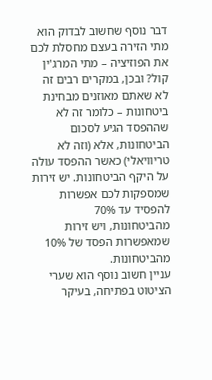דבר נוסף שחשוב לבדוק הוא מתי הזירה בעצם מחסלת לכם את הפוזיציה – מתי המרג'ין קול? ובכן, במקרים רבים זה לא שאתם מאוזנים מבחינת ביטחונות – כלומר זה לא שההפסד הגיע לסכום הביטחונות, אלא (וזה לא טריוויאלי) כאשר ההפסד עולה על היקף הביטחונות. יש זירות שמספקות לכם אפשרות להפסיד עד 70% מהביטחונות, ויש זירות שמאפשרות הפסד של 10% מהביטחונות.
עניין חשוב נוסף הוא שערי הציטוט בפתיחה, בעיקר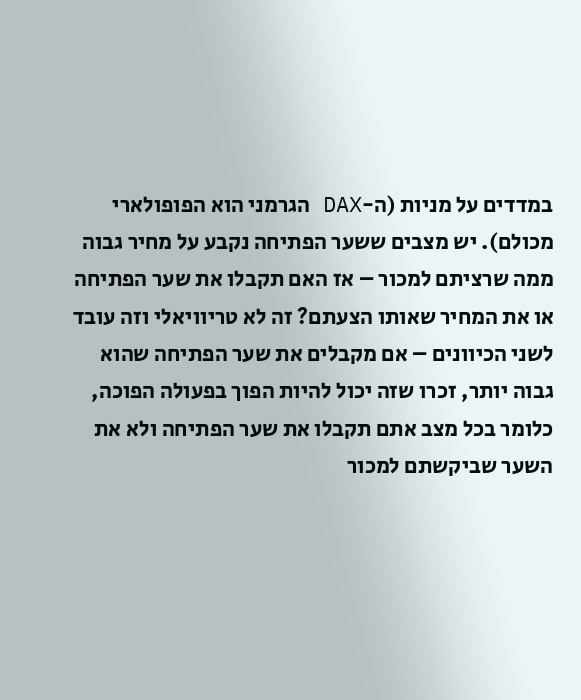במדדים על מניות (ה-DAX הגרמני הוא הפופולארי מכולם). יש מצבים ששער הפתיחה נקבע על מחיר גבוה ממה שרציתם למכור – אז האם תקבלו את שער הפתיחה או את המחיר שאותו הצעתם? זה לא טריוויאלי וזה עובד לשני הכיוונים – אם מקבלים את שער הפתיחה שהוא גבוה יותר, זכרו שזה יכול להיות הפוך בפעולה הפוכה, כלומר בכל מצב אתם תקבלו את שער הפתיחה ולא את השער שביקשתם למכור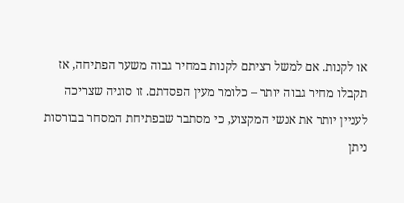או לקנות. אם למשל רציתם לקנות במחיר גבוה משער הפתיחה, אז תקבלו מחיר גבוה יותר – כלומר מעין הפסדתם. זו סוגיה שצריכה לעניין יותר את אנשי המקצוע, כי מסתבר שבפתיחת המסחר בבורסות ניתן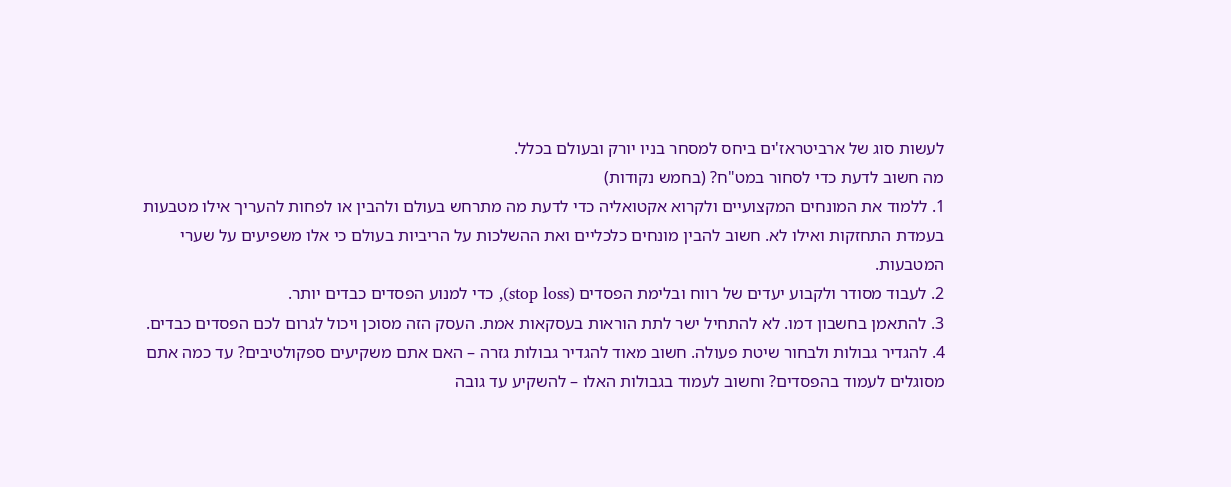לעשות סוג של ארביטראז'ים ביחס למסחר בניו יורק ובעולם בכלל.
מה חשוב לדעת כדי לסחור במט"ח? (בחמש נקודות)
1. ללמוד את המונחים המקצועיים ולקרוא אקטואליה כדי לדעת מה מתרחש בעולם ולהבין או לפחות להעריך אילו מטבעות בעמדת התחזקות ואילו לא. חשוב להבין מונחים כלכליים ואת ההשלכות על הריביות בעולם כי אלו משפיעים על שערי המטבעות.
2. לעבוד מסודר ולקבוע יעדים של רווח ובלימת הפסדים (stop loss), כדי למנוע הפסדים כבדים יותר.
3. להתאמן בחשבון דמו. לא להתחיל ישר לתת הוראות בעסקאות אמת. העסק הזה מסוכן ויכול לגרום לכם הפסדים כבדים.
4. להגדיר גבולות ולבחור שיטת פעולה. חשוב מאוד להגדיר גבולות גזרה – האם אתם משקיעים ספקולטיבים? עד כמה אתם מסוגלים לעמוד בהפסדים? וחשוב לעמוד בגבולות האלו – להשקיע עד גובה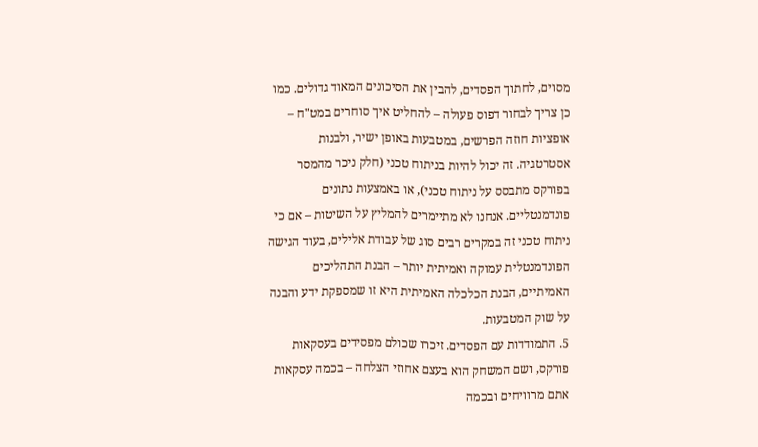מסוים, לחתוך הפסדים, להבין את הסיכונים המאוד גדולים. כמו כן צריך לבחור דפוס פעולה – להחליט איך סוחרים במט"ח – אופציות חוזה הפרשים, במטבעות באופן ישיר, ולבנות אסטרטגיה. זה יכול להיות בניתוח טכני (חלק ניכר מהמסר בפורקס מתבסס על ניתוח טכני), או באמצעות נתונים פונדמנטליים. אנחנו לא מתיימרים להמליץ על השיטות – אם כי ניתוח טכני זה במקרים רבים סוג של עבודת אלילים, בעוד הגישה הפונדמנטלית עמוקה ואמיתית יותר – הבנת התהליכים האמיתיים, הבנת הכלכלה האמיתית היא זו שמספקת ידע והבנה על שוק המטבעות.
5. התמודדות עם הפסדים. זיכרו שכולם מפסידים בעסקאות פורקס, ושם המשחק הוא בעצם אחוזי הצלחה – בכמה עסקאות אתם מרוויחים ובכמה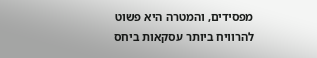מפסידים, והמטרה היא פשוט להרוויח ביותר עסקאות ביחס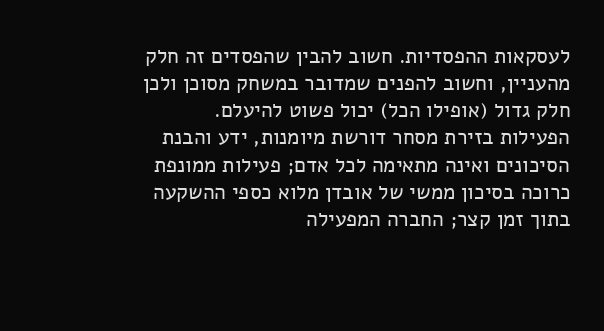לעסקאות ההפסדיות. חשוב להבין שהפסדים זה חלק מהעניין, וחשוב להפנים שמדובר במשחק מסוכן ולכן חלק גדול (אופילו הכל) יכול פשוט להיעלם.
הפעילות בזירת מסחר דורשת מיומנות, ידע והבנת הסיכונים ואינה מתאימה לכל אדם; פעילות ממונפת כרוכה בסיכון ממשי של אובדן מלוא כספי ההשקעה בתוך זמן קצר; החברה המפעילה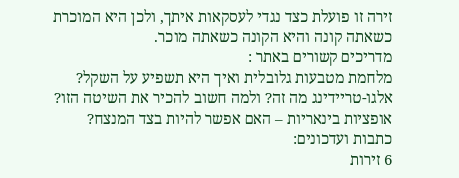זירה זו פועלת כצד נגדי לעסקאות איתך, ולכן היא המוכרת כשאתה קונה והיא הקונה כשאתה מוכר.
מדריכים קשורים באתר :
מלחמת מטבעות גלובלית ואיך היא תשפיע על השקל?
אלגו-טריידינג מה זה? ולמה חשוב להכיר את השיטה הזו?
אופציות בינאריות – האם אפשר להיות בצד המנצח?
כתבות ועדכונים:
6 זירות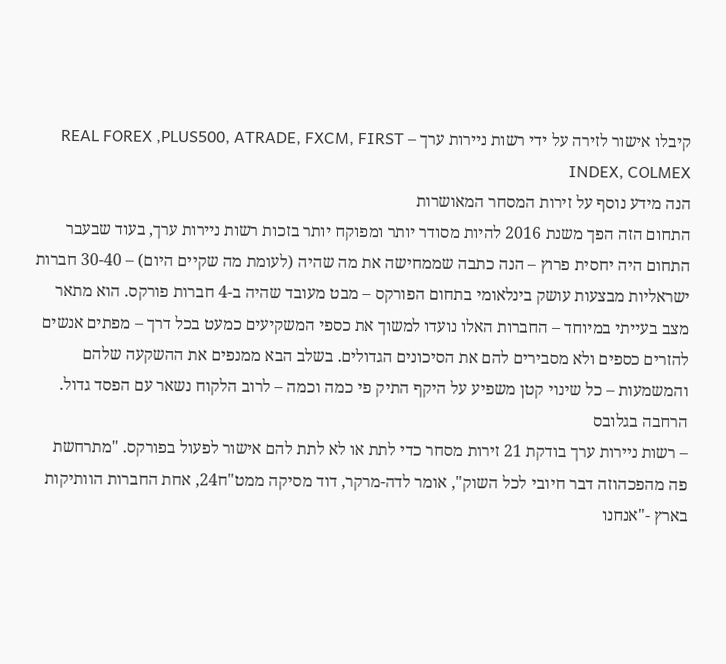קיבלו אישור לזירה על ידי רשות ניירות ערך – REAL FOREX ,PLUS500, ATRADE, FXCM, FIRST INDEX, COLMEX
הנה מידע נוסף על זירות המסחר המאושרות
התחום הזה הפך משנת 2016 להיות מסודר יותר ומפוקח יותר בזכות רשות ניירות ערך, בעוד שבעבר התחום היה יחסית פרוץ – הנה כתבה שממחישה את מה שהיה (לעומת מה שקיים היום) – 30-40 חברות ישראליות מבצעות עושק בינלאומי בתחום הפורקס – מבט מעובד שהיה ב-4 חברות פורקס. הוא מתאר מצב בעייתי במיוחד – החברות האלו נועדו למשוך את כספי המשקיעים כמעט בכל דרך – מפתים אנשים להזרים כספים ולא מסבירים להם את הסיכונים הגדולים. בשלב הבא ממנפים את ההשקעה שלהם והמשמעות – כל שינוי קטן משפיע על היקף התיק פי כמה וכמה – לרוב הלקוח נשאר עם הפסד גדול. הרחבה בגלובס
– רשות ניירות ערך בודקת 21 זירות מסחר כדי לתת או לא לתת להם אישור לפעול בפורקס. "מתרחשת פה מהפכהוזה דבר חיובי לכל השוק", אומר לדה-מרקר, דוד מסיקה ממט"ח24, אחת החברות הוותיקות בארץ -"אנחנו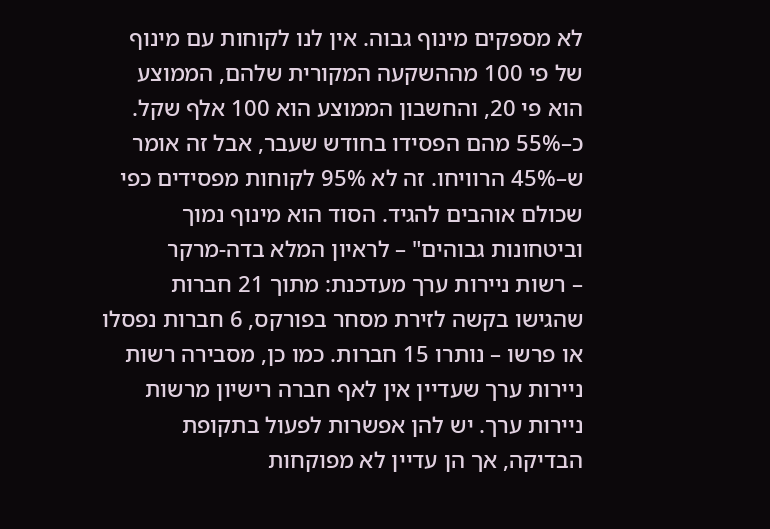לא מספקים מינוף גבוה. אין לנו לקוחות עם מינוף של פי 100 מההשקעה המקורית שלהם, הממוצע הוא פי 20, והחשבון הממוצע הוא 100 אלף שקל. כ–55% מהם הפסידו בחודש שעבר, אבל זה אומר ש–45% הרוויחו. זה לא 95% לקוחות מפסידים כפי שכולם אוהבים להגיד. הסוד הוא מינוף נמוך וביטחונות גבוהים" – לראיון המלא בדה-מרקר
– רשות ניירות ערך מעדכנת: מתוך 21 חברות שהגישו בקשה לזירת מסחר בפורקס, 6 חברות נפסלו או פרשו – נותרו 15 חברות. כמו כן, מסבירה רשות ניירות ערך שעדיין אין לאף חברה רישיון מרשות ניירות ערך. יש להן אפשרות לפעול בתקופת הבדיקה, אך הן עדיין לא מפוקחות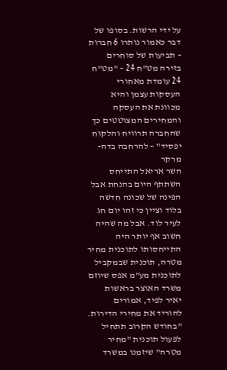על ידי הרשות. בסופו של דבר כאמור נותרו 6 חברות
– תביעות של סוחרים בזירה מט"ח 24 – "מט"ח 24 עומדת מאחורי העסקות עצמן והיא מכוונת את העסקה והמחירים המצוטטים כך שהחברה תרוויח והלקוח יפסיד" – להרחבה בדה-מרקר
השר אריאל התייחס השתתף היום בהנחת אבל הפינה של שכונה חדשה בלוד וציין כי זהו יום חג לעיר לוד. אבל מה שהיה חשוב אף יותר היה התייחסותו לתוכנית מחיר מטרה, תוכנית שבמקביל לתוכנית מע"מ אפס שיוזם משרד האוצר בראשות יאיר לפיד, אמורים להוריד את מחירי הדירות. "בחודש הקרוב תתחיל לפעול תוכנית "מחיר מטרה" שיזמנו במשרד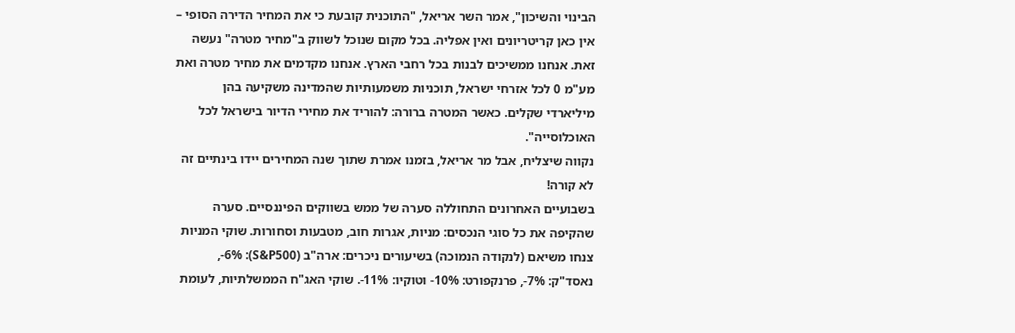הבינוי והשיכון", אמר השר אריאל, "התוכנית קובעת כי את המחיר הדירה הסופי – אין כאן קריטריונים ואין אפליה. בכל מקום שנוכל לשווק ב"מחיר מטרה" נעשה זאת. אנחנו ממשיכים לבנות בכל רחבי הארץ. אנחנו מקדמים את מחיר מטרה ואת מע"מ 0 לכל אזרחי ישראל, תוכניות משמעותיות שהמדינה משקיעה בהן מיליארדי שקלים. כאשר המטרה ברורה: להוריד את מחירי הדיור בישראל לכל האוכלוסייה".
נקווה שיצליח, אבל מר אריאל, בזמנו אמרת שתוך שנה המחירים יידו בינתיים זה לא קורה!
בשבועיים האחרונים התחוללה סערה של ממש בשווקים הפיננסיים. סערה שהקיפה את כל סוגי הנכסים: מניות, אגרות חוב, מטבעות וסחורות. שוקי המניות צנחו משיאם (לנקודה הנמוכה) בשיעורים ניכרים: ארה"ב (S&P500): 6%-, נאסד"ק: 7%-, פרנקפורט: 10%- וטוקיו: 11%-. שוקי האג"ח הממשלתיות, לעומת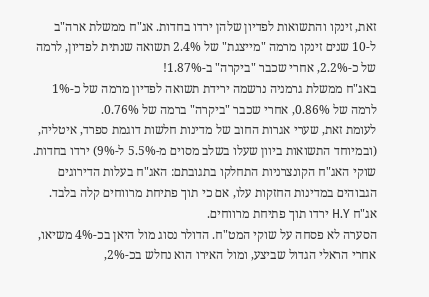זאת, זינקו והתשואות לפדיון שלהן ירדו בחדות. אג"ח ממשלת ארה"ב ל-10 שנים זינקו מרמה "מייצגת" של 2.4% תשואה שנתית לפדיון, לרמה של כ-2.2%, אחרי שכבר "ביקרה" ב-1.87%!
באג"ח ממשלת גרמניה נרשמה ירידת תשואה לפדיון מרמה של כ-1% לרמה של 0.86%, אחרי שכבר "ביקרה" ברמה של 0.76%.
לעומת זאת, שערי אגרות החוב של מדינות חלשות דוגמת ספרד, איטליה, (ובמיוחד התשואות ביוון שעלו בשלב מסוים מ-5.5% ל-9%) ירדו בחדות.
שוקי האג"ח הקונצרניות התחלקו בתגובתם: האג"ח בעלות הדירוגים הגבוהים במדינות החזקות עלו, אם כי תוך פתיחת מרווחים קלה בלבד. אג"ח H.Y ירדו תוך פתיחת מרווחים.
הסערה לא פסחה על שוקי המט"ח. הדולר נסוג מול היאן בכ-4% משיאו, אחרי הראלי הגדול שביצע, ומול האירו הוא נחלש בכ-2%,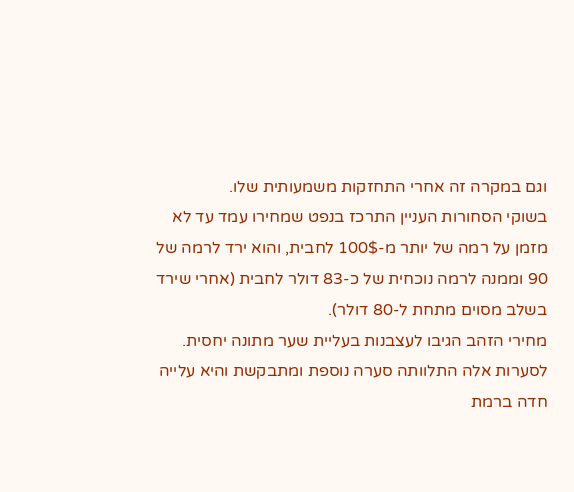וגם במקרה זה אחרי התחזקות משמעותית שלו.
בשוקי הסחורות העניין התרכז בנפט שמחירו עמד עד לא מזמן על רמה של יותר מ-100$ לחבית, והוא ירד לרמה של 90 וממנה לרמה נוכחית של כ-83 דולר לחבית (אחרי שירד בשלב מסוים מתחת ל-80 דולר).
מחירי הזהב הגיבו לעצבנות בעליית שער מתונה יחסית.
לסערות אלה התלוותה סערה נוספת ומתבקשת והיא עלייה חדה ברמת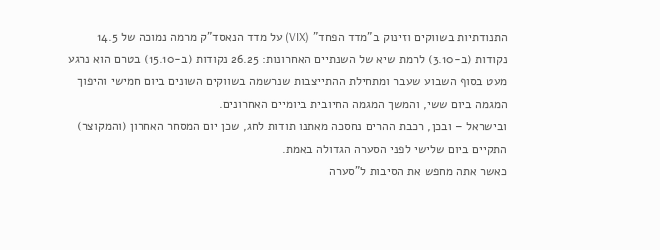התנודתיות בשווקים וזינוק ב"מדד הפחד" (VIX) על מדד הנאסד"ק מרמה נמוכה של 14.5 נקודות (ב-3.10) לרמת שיא של השנתיים האחרונות: 26.25 נקודות (ב-15.10) בטרם הוא נרגע מעט בסוף השבוע שעבר ומתחילת ההתייצבות שנרשמה בשווקים השונים ביום חמישי והיפוך המגמה ביום ששי, והמשך המגמה החיובית ביומיים האחרונים.
ובישראל – ובכן, רכבת ההרים נחסכה מאתנו תודות לחג, שכן יום המסחר האחרון (והמקוצר) התקיים ביום שלישי לפני הסערה הגדולה באמת.
כאשר אתה מחפש את הסיבות ל"סערה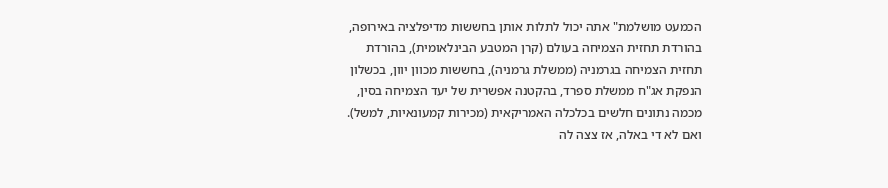הכמעט מושלמת" אתה יכול לתלות אותן בחששות מדיפלציה באירופה, בהורדת תחזית הצמיחה בעולם (קרן המטבע הבינלאומית), בהורדת תחזית הצמיחה בגרמניה (ממשלת גרמניה), בחששות מכוון יוון, בכשלון הנפקת אג"ח ממשלת ספרד, בהקטנה אפשרית של יעד הצמיחה בסין, מכמה נתונים חלשים בכלכלה האמריקאית (מכירות קמעונאיות, למשל). ואם לא די באלה, אז צצה לה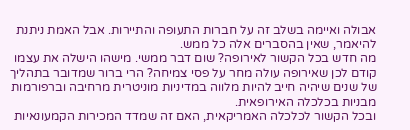אבולה ואיימה בשלב זה על חברות התעופה והתיירות. אבל האמת ניתנת להיאמר, שאין בהסברים אלה כל ממש.
מה חדש בכל הקשור לאירופה? שום דבר ממשי. מישהו הישלה את עצמו קודם לכן שאירופה עולה מחר על פסי צמיחה? הרי ברור שמדובר בתהליך של שנים שיהיה חייב להיות מלווה במדיניות מוניטרית מרחיבה וברפורמות מבניות בכלכלה האירופאית.
ובכל הקשור לכלכלה האמריקאית, האם זה שמדד המכירות הקמעונאיות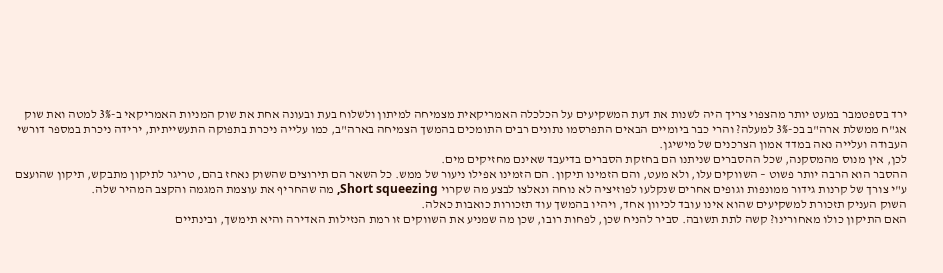ירד בספטמבר במעט יותר מהצפוי צריך היה לשנות את דעת המשקיעים על הכלכלה האמריקאית מצמיחה למיתון ולשלוח בעת ובעונה אחת את שוק המניות האמריקאי ב-3% למטה ואת שוק אג"ח ממשלת ארה"ב בכ-3% למעלה? והרי כבר ביומיים הבאים התפרסמו נתונים רבים התומכים בהמשך הצמיחה בארה"ב, כמו עלייה ניכרת בתפוקה התעשייתית, ירידה ניכרת במספר דורשי העבודה ועלייה נאה במדד אמון הצרכנים של מישיגן.
לכן, אין מנוס מהמסקנה, שכל ההסברים שניתנו הם בחזקת הסברים בדיעבד שאינם מחזיקים מים.
ההסבר הוא הרבה יותר פשוט – השווקים עלו, ולא מעט, והם הזמינו תיקון. הם הזמינו אפילו ניעור של ממש. כל השאר הם תירוצים שהשוק נאחז בהם, טריגר לתיקון מתבקש, תיקון שהועצם ע"י צורך של קרנות גידור ממונפות וגופים אחרים שנקלעו לפוזיציה לא נוחה ונאלצו לבצע מה שקרוי Short squeezing, מה שהחריף את עוצמת המגמה והקצב המהיר שלה.
השוק העניק תזכורת למשקיעים שהוא אינו עובד לכיוון אחד, ויהיו בהמשך עוד תזכורות כואבות כאלה.
האם התיקון כולו מאחורינו? קשה לתת תשובה. סביר להניח שכן, לפחות רובו, שכן מה שמניע את השווקים זו רמת הנזילות האדירה והיא תימשך, ובינתיים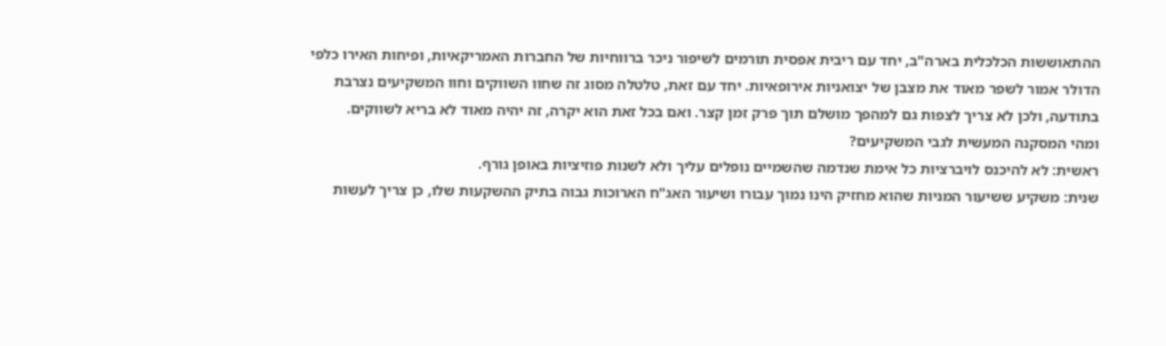ההתאוששות הכלכלית בארה"ב, יחד עם ריבית אפסית תורמים לשיפור ניכר ברווחיות של החברות האמריקאיות, ופיחות האירו כלפי הדולר אמור לשפר מאוד את מצבן של יצואניות אירופאיות. יחד עם זאת, טלטלה מסוג זה שחוו השווקים וחוו המשקיעים נצרבת בתודעה, ולכן לא צריך לצפות גם למהפך מושלם תוך פרק זמן קצר. ואם בכל זאת הוא יקרה, זה יהיה מאוד לא בריא לשווקים.
ומהי המסקנה המעשית לגבי המשקיעים?
ראשית: לא להיכנס לויברציות כל אימת שנדמה שהשמיים נופלים עליך ולא לשנות פוזיציות באופן גורף.
שנית: משקיע ששיעור המניות שהוא מחזיק הינו נמוך עבורו ושיעור האג"ח הארוכות גבוה בתיק ההשקעות שלו, כן צריך לעשות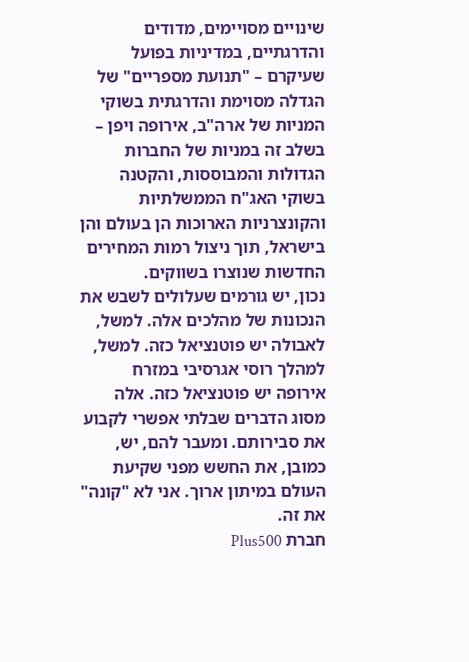שינויים מסויימים, מדודים והדרגתיים, במדיניות בפועל שעיקרם – "תנועת מספריים" של הגדלה מסוימת והדרגתית בשוקי המניות של ארה"ב, אירופה ויפן – בשלב זה במניות של החברות הגדולות והמבוססות, והקטנה בשוקי האג"ח הממשלתיות והקונצרניות הארוכות הן בעולם והן בישראל, תוך ניצול רמות המחירים החדשות שנוצרו בשווקים.
נכון, יש גורמים שעלולים לשבש את הנכונות של מהלכים אלה. למשל, לאבולה יש פוטנציאל כזה. למשל, למהלך רוסי אגרסיבי במזרח אירופה יש פוטנציאל כזה. אלה מסוג הדברים שבלתי אפשרי לקבוע את סבירותם. ומעבר להם, יש, כמובן, את החשש מפני שקיעת העולם במיתון ארוך. אני לא "קונה" את זה.
חברת Plus500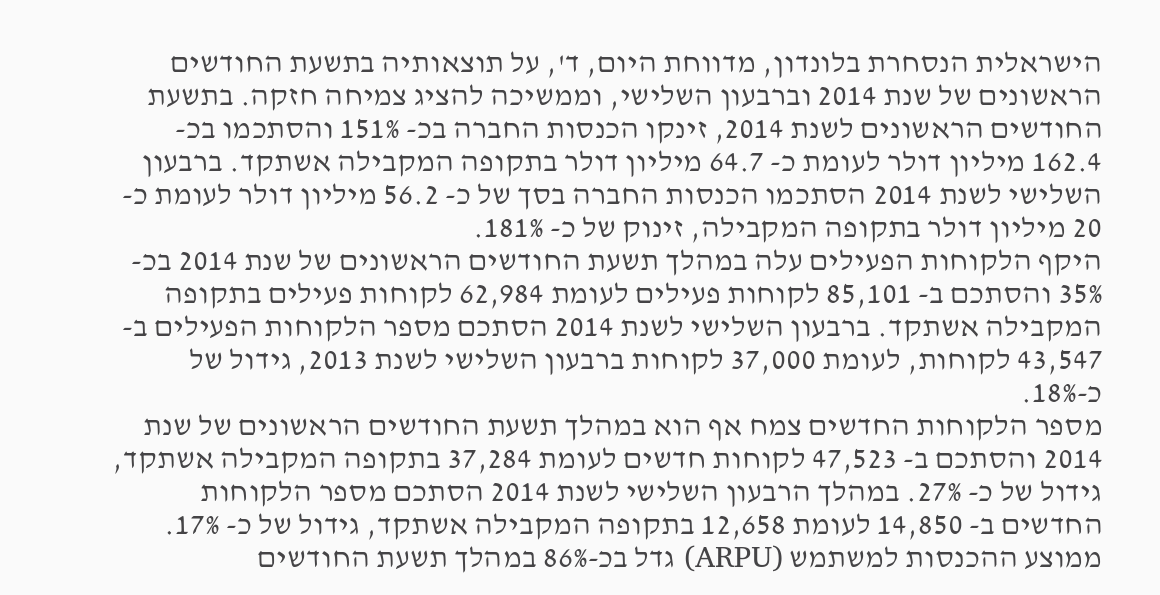הישראלית הנסחרת בלונדון, מדווחת היום, ד', על תוצאותיה בתשעת החודשים הראשונים של שנת 2014 וברבעון השלישי, וממשיכה להציג צמיחה חזקה. בתשעת החודשים הראשונים לשנת 2014, זינקו הכנסות החברה בכ- 151% והסתכמו בכ- 162.4 מיליון דולר לעומת כ- 64.7 מיליון דולר בתקופה המקבילה אשתקד. ברבעון השלישי לשנת 2014 הסתכמו הכנסות החברה בסך של כ- 56.2 מיליון דולר לעומת כ- 20 מיליון דולר בתקופה המקבילה, זינוק של כ- 181%.
היקף הלקוחות הפעילים עלה במהלך תשעת החודשים הראשונים של שנת 2014 בכ- 35% והסתכם ב- 85,101 לקוחות פעילים לעומת 62,984 לקוחות פעילים בתקופה המקבילה אשתקד. ברבעון השלישי לשנת 2014 הסתכם מספר הלקוחות הפעילים ב- 43,547 לקוחות, לעומת 37,000 לקוחות ברבעון השלישי לשנת 2013, גידול של כ-18%.
מספר הלקוחות החדשים צמח אף הוא במהלך תשעת החודשים הראשונים של שנת 2014 והסתכם ב- 47,523 לקוחות חדשים לעומת 37,284 בתקופה המקבילה אשתקד, גידול של כ- 27%. במהלך הרבעון השלישי לשנת 2014 הסתכם מספר הלקוחות החדשים ב- 14,850 לעומת 12,658 בתקופה המקבילה אשתקד, גידול של כ- 17%.
ממוצע ההכנסות למשתמש (ARPU) גדל בכ-86% במהלך תשעת החודשים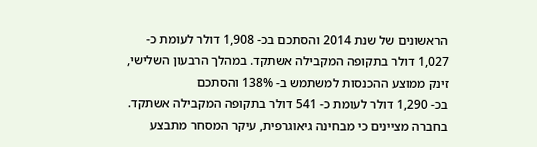הראשונים של שנת 2014 והסתכם בכ- 1,908 דולר לעומת כ- 1,027 דולר בתקופה המקבילה אשתקד. במהלך הרבעון השלישי, זינק ממוצע ההכנסות למשתמש ב- 138% והסתכם
בכ- 1,290 דולר לעומת כ- 541 דולר בתקופה המקבילה אשתקד.
בחברה מציינים כי מבחינה גיאוגרפית, עיקר המסחר מתבצע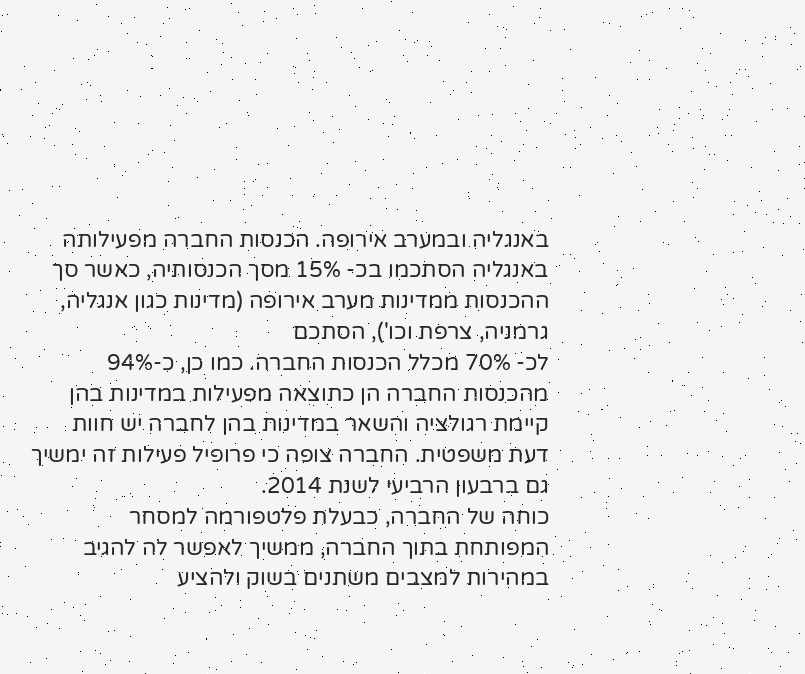באנגליה ובמערב אירופה. הכנסות החברה מפעילותה באנגליה הסתכמו בכ- 15% מסך הכנסותיה, כאשר סך ההכנסות ממדינות מערב אירופה (מדינות כגון אנגליה, גרמניה, צרפת וכו'), הסתכם
לכ- 70% מכלל הכנסות החברה. כמו כן, כ-94% מהכנסות החברה הן כתוצאה מפעילות במדינות בהן קיימת רגולציה והשאר במדינות בהן לחברה יש חוות דעת משפטית. החברה צופה כי פרופיל פעילות זה ימשיך גם ברבעון הרביעי לשנת 2014.
כוחה של החברה, כבעלת פלטפורמה למסחר המפותחת בתוך החברה, ממשיך לאפשר לה להגיב במהירות למצבים משתנים בשוק ולהציע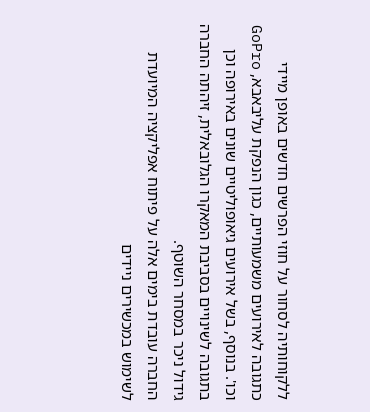ללקוחותיה לסחור על חוזי הפרשים חדשים באופן מיידי כתגובה לאירועים משמעותיים, כגון הנפקת עליבאבא, GoPro וכו'. בנוסף, בשל אירועים גיאופוליטיים שונים באירופה וכן בתגובה לשינויים בסביבת המאקרו הגלובאלית, זיהתה החברה גידול ניכר במסחר השוטף.
החברה עובדת בימים אלה על פיתוח אפליקציה המיועדת לשימוש במכשירים ניידים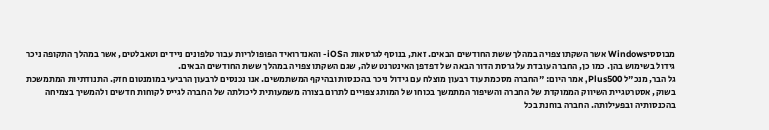מבוססיWindows אשר השקתו צפויה במהלך ששת החודשים הבאים. זאת, בנוסף לגרסאות הiOS- והאנדרואיד הפופולריות עבור טלפונים ניידים וטאבלטים, אשר במהלך התקופה ניכר גידול בשימוש בהן. כמו כן, החברה עובדת על גרסת הדור הבאה של דפדפן האינטרנט שלה, שגם השקתו צפויה במהלך ששת החודשים הבאים.
גל הבר, מנכ"ל Plus500, אמר היום: "החברה מסכמת עוד רבעון מוצלח עם גידול ניכר בהכנסות ובהיקף המשתמשים. אנו נכנסים לרבעון הרביעי במומנטום חזק. התנודתיות המתמשכת בשוק, אסטרטגיית השיווק הממוקדת של החברה והשיפור המתמשך בכוחו של המותג צפויים לתרום בצורה משמעותית ליכולתה של החברה לגייס לקוחות חדשים ולהמשיך בצמיחה בהכנסותיה ובפעילותה. החברה בוחנת בכל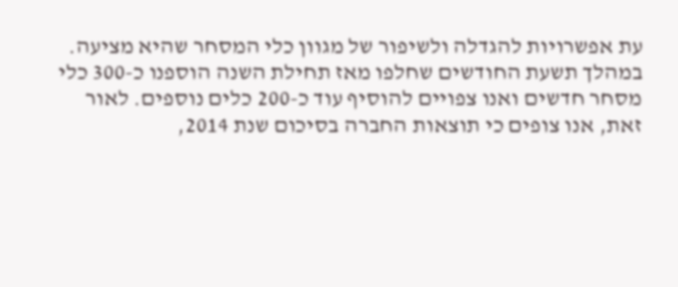עת אפשרויות להגדלה ולשיפור של מגוון כלי המסחר שהיא מציעה. במהלך תשעת החודשים שחלפו מאז תחילת השנה הוספנו כ-300 כלי מסחר חדשים ואנו צפויים להוסיף עוד כ-200 כלים נוספים. לאור זאת, אנו צופים כי תוצאות החברה בסיכום שנת 2014,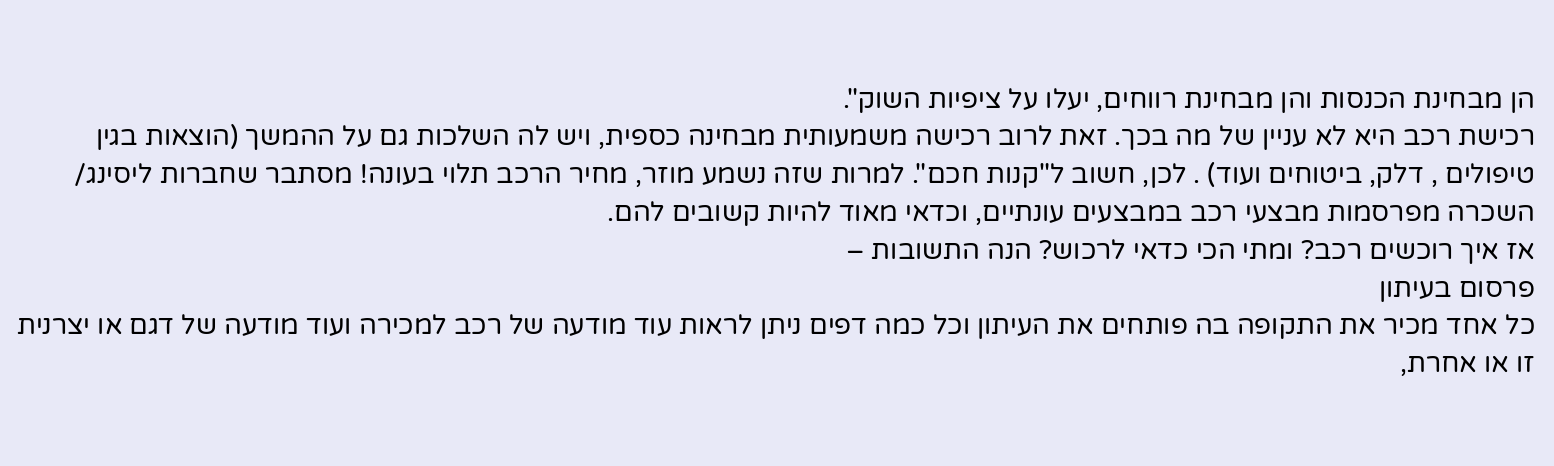הן מבחינת הכנסות והן מבחינת רווחים, יעלו על ציפיות השוק".
רכישת רכב היא לא עניין של מה בכך. זאת לרוב רכישה משמעותית מבחינה כספית, ויש לה השלכות גם על ההמשך (הוצאות בגין טיפולים , דלק, ביטוחים ועוד) . לכן, חשוב ל"קנות חכם". למרות שזה נשמע מוזר, מחיר הרכב תלוי בעונה! מסתבר שחברות ליסינג/ השכרה מפרסמות מבצעי רכב במבצעים עונתיים, וכדאי מאוד להיות קשובים להם.
אז איך רוכשים רכב? ומתי הכי כדאי לרכוש? הנה התשובות –
פרסום בעיתון
כל אחד מכיר את התקופה בה פותחים את העיתון וכל כמה דפים ניתן לראות עוד מודעה של רכב למכירה ועוד מודעה של דגם או יצרנית זו או אחרת,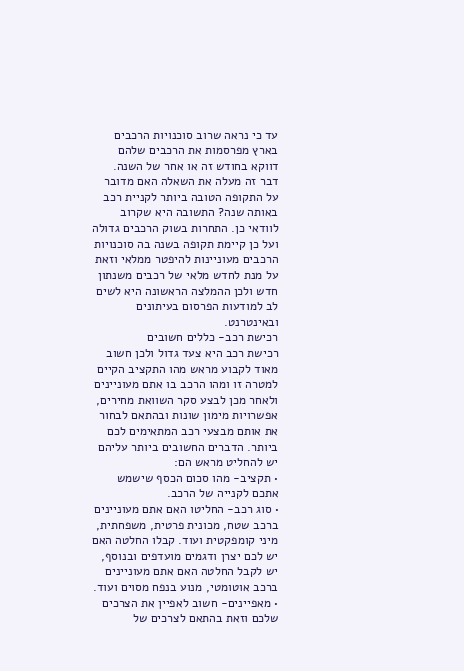עד כי נראה שרוב סוכנויות הרכבים בארץ מפרסמות את הרכבים שלהם דווקא בחודש זה או אחר של השנה. דבר זה מעלה את השאלה האם מדובר על התקופה הטובה ביותר לקניית רכב באותה שנה? התשובה היא שקרוב לוודאי כן. התחרות בשוק הרכבים גדולה ועל כן קיימת תקופה בשנה בה סוכנויות הרכבים מעוניינות להיפטר ממלאי וזאת על מנת לחדש מלאי של רכבים משנתון חדש ולכן ההמלצה הראשונה היא לשים לב למודעות הפרסום בעיתונים ובאינטרנט.
רכישת רכב- כללים חשובים
רכישת רכב היא צעד גדול ולכן חשוב מאוד לקבוע מראש מהו התקציב הקיים למטרה זו ומהו הרכב בו אתם מעוניינים ולאחר מכן לבצע סקר השוואת מחירים, אפשרויות מימון שונות ובהתאם לבחור את אותם מבצעי רכב המתאימים לכם ביותר. הדברים החשובים ביותר עליהם יש להחליט מראש הם:
• תקציב- מהו סכום הכסף שישמש אתכם לקנייה של הרכב.
• סוג רכב- החליטו האם אתם מעוניינים ברכב שטח, מכונית פרטית, משפחתית, מיני קומפקטית ועוד. קבלו החלטה האם יש לכם יצרן ודגמים מועדפים ובנוסף, יש לקבל החלטה האם אתם מעוניינים ברכב אוטומטי, מנוע בנפח מסוים ועוד.
• מאפיינים- חשוב לאפיין את הצרכים שלכם וזאת בהתאם לצרכים של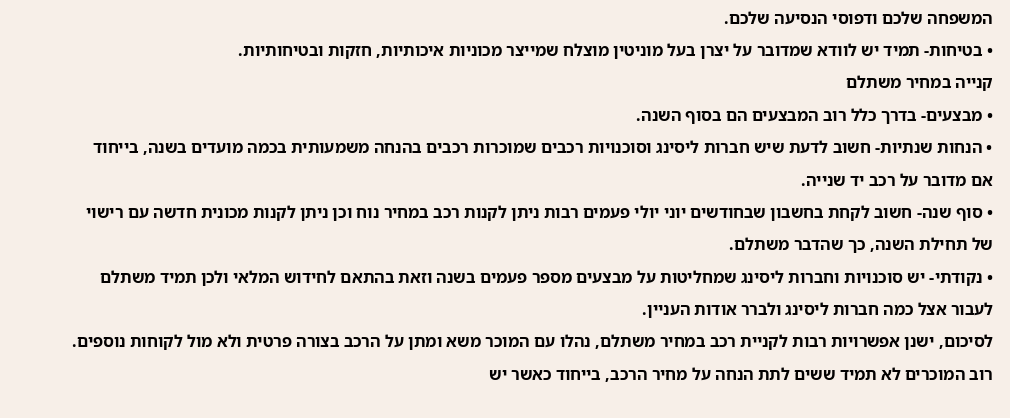המשפחה שלכם ודפוסי הנסיעה שלכם.
• בטיחות- תמיד יש לוודא שמדובר על יצרן בעל מוניטין מוצלח שמייצר מכוניות איכותיות, חזקות ובטיחותיות.
קנייה במחיר משתלם
• מבצעים- בדרך כלל רוב המבצעים הם בסוף השנה.
• הנחות שנתיות- חשוב לדעת שיש חברות ליסינג וסוכנויות רכבים שמוכרות רכבים בהנחה משמעותית בכמה מועדים בשנה, בייחוד אם מדובר על רכב יד שנייה.
• סוף שנה- חשוב לקחת בחשבון שבחודשים יוני יולי פעמים רבות ניתן לקנות רכב במחיר נוח וכן ניתן לקנות מכונית חדשה עם רישוי של תחילת השנה, כך שהדבר משתלם.
• נקודתי- יש סוכנויות וחברות ליסינג שמחליטות על מבצעים מספר פעמים בשנה וזאת בהתאם לחידוש המלאי ולכן תמיד משתלם לעבור אצל כמה חברות ליסינג ולברר אודות העניין.
לסיכום, ישנן אפשרויות רבות לקניית רכב במחיר משתלם, נהלו עם המוכר משא ומתן על הרכב בצורה פרטית ולא מול לקוחות נוספים. רוב המוכרים לא תמיד ששים לתת הנחה על מחיר הרכב, בייחוד כאשר יש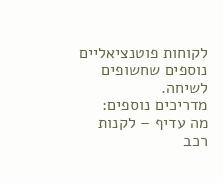לקוחות פוטנציאליים נוספים שחשופים לשיחה.
מדריכים נוספים:
מה עדיף – לקנות רכב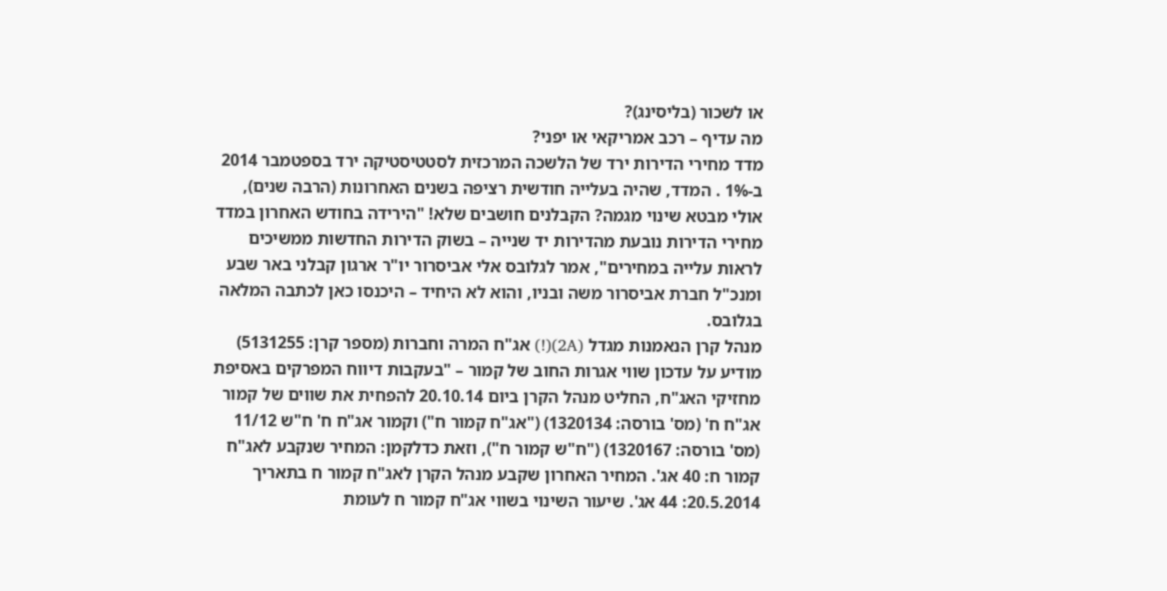או לשכור (בליסינג)?
מה עדיף – רכב אמריקאי או יפני?
מדד מחירי הדירות ירד של הלשכה המרכזית לסטטיסטיקה ירד בספטמבר 2014 ב-1% . המדד, שהיה בעלייה חודשית רציפה בשנים האחרונות (הרבה שנים), אולי מבטא שינוי מגמה? הקבלנים חושבים שלא! "הירידה בחודש האחרון במדד מחירי הדירות נובעת מהדירות יד שנייה – בשוק הדירות החדשות ממשיכים לראות עלייה במחירים", אמר לגלובס אלי אביסרור יו"ר ארגון קבלני באר שבע ומנכ"ל חברת אביסרור משה ובניו, והוא לא היחיד – היכנסו כאן לכתבה המלאה בגלובס.
מנהל קרן הנאמנות מגדל (2A)(!) אג"ח המרה וחברות (מספר קרן: 5131255) מודיע על עדכון שווי אגרות החוב של קמור – "בעקבות דיווח המפרקים באסיפת מחזיקי האג"ח, החליט מנהל הקרן ביום 20.10.14 להפחית את שווים של קמור אג"ח ח' (מס' בורסה: 1320134) ("אג"ח קמור ח") וקמור אג"ח ח' ח"ש 11/12 (מס' בורסה: 1320167) ("ח"ש קמור ח"), וזאת כדלקמן: המחיר שנקבע לאג"ח קמור ח: 40 אג'. המחיר האחרון שקבע מנהל הקרן לאג"ח קמור ח בתאריך 20.5.2014: 44 אג'. שיעור השינוי בשווי אג"ח קמור ח לעומת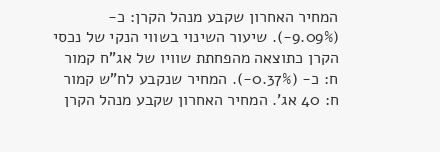המחיר האחרון שקבע מנהל הקרן: כ- (9.09%-). שיעור השינוי בשווי הנקי של נכסי הקרן כתוצאה מהפחתת שוויו של אג"ח קמור ח: כ- (0.37%-). המחיר שנקבע לח"ש קמור ח: 40 אג'. המחיר האחרון שקבע מנהל הקרן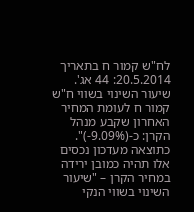לח"ש קמור ח בתאריך 20.5.2014: 44 אג'. שיעור השינוי בשווי ח"ש קמור ח לעומת המחיר האחרון שקבע מנהל הקרן: כ-(9.09%-)".
כתוצאה מעדכון נכסים אלו תהיה כמובן ירידה במחיר הקרן – "שיעור השינוי בשווי הנקי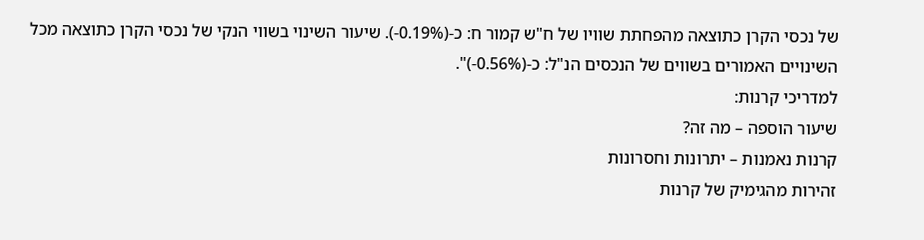של נכסי הקרן כתוצאה מהפחתת שוויו של ח"ש קמור ח: כ-(0.19%-). שיעור השינוי בשווי הנקי של נכסי הקרן כתוצאה מכל השינויים האמורים בשווים של הנכסים הנ"ל: כ-(0.56%-)".
למדריכי קרנות:
שיעור הוספה – מה זה?
קרנות נאמנות – יתרונות וחסרונות
זהירות מהגימיק של קרנות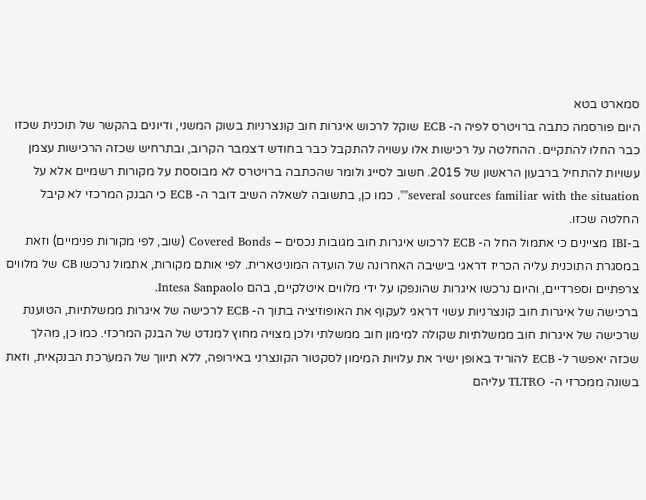סמארט בטא
היום פורסמה כתבה ברויטרס לפיה ה- ECB שוקל לרכוש איגרות חוב קונצרניות בשוק המשני, ודיונים בהקשר של תוכנית שכזו כבר החלו להתקיים. ההחלטה על רכישות אלו עשויה להתקבל כבר בחודש דצמבר הקרוב, ובתרחיש שכזה הרכישות עצמן עשויות להתחיל ברבעון הראשון של 2015. חשוב לסייג ולומר שהכתבה ברויטרס לא מבוססת על מקורות רשמיים אלא על several sources familiar with the situation"". כמו כן, בתשובה לשאלה השיב דובר ה- ECB כי הבנק המרכזי לא קיבל החלטה שכזו.
ב-IBI מציינים כי אתמול החל ה- ECB לרכוש איגרות חוב מגובות נכסים – Covered Bonds (שוב, לפי מקורות פנימיים) וזאת במסגרת התוכנית עליה הכריז דראגי בישיבה האחרונה של הועדה המוניטארית. לפי אותם מקורות, אתמול נרכשו CB של מלווים צרפתיים וספרדיים, והיום נרכשו איגרות שהונפקו על ידי מלווים איטלקיים, בהם Intesa Sanpaolo.
ברכישה של איגרות חוב קונצרניות עשוי דראגי לעקוף את האופוזיציה בתוך ה- ECB לרכישה של איגרות ממשלתיות, הטוענת שרכישה של איגרות חוב ממשלתיות שקולה למימון חוב ממשלתי ולכן מצויה מחוץ למנדט של הבנק המרכזי. כמו כן, מהלך שכזה יאפשר ל- ECB להוריד באופן ישיר את עלויות המימון לסקטור הקונצרני באירופה, ללא תיווך של המערכת הבנקאית, וזאת בשונה ממכרזי ה- TLTRO עליהם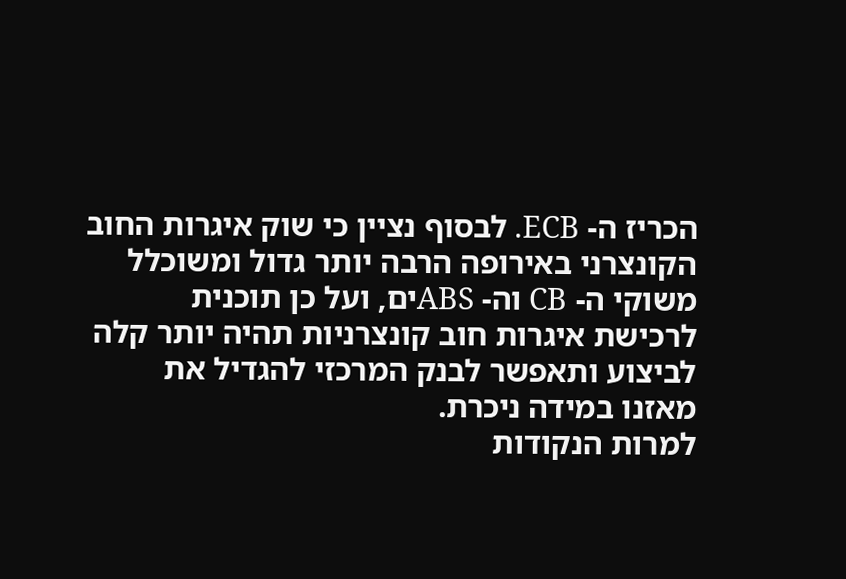הכריז ה- ECB. לבסוף נציין כי שוק איגרות החוב הקונצרני באירופה הרבה יותר גדול ומשוכלל משוקי ה- CB וה- ABSים, ועל כן תוכנית לרכישת איגרות חוב קונצרניות תהיה יותר קלה לביצוע ותאפשר לבנק המרכזי להגדיל את מאזנו במידה ניכרת.
למרות הנקודות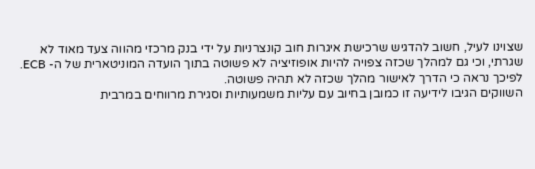שצוינו לעיל, חשוב להדגיש שרכישת איגרות חוב קונצרניות על ידי בנק מרכזי מהווה צעד מאוד לא שגרתי, וכי גם למהלך שכזה צפויה להיות אופוזיציה לא פשוטה בתוך הועדה המוניטארית של ה- ECB. לפיכך נראה כי הדרך לאישור מהלך שכזה לא תהיה פשוטה.
השווקים הגיבו לידיעה זו כמובן בחיוב עם עליות משמעותיות וסגירת מרווחים במרבית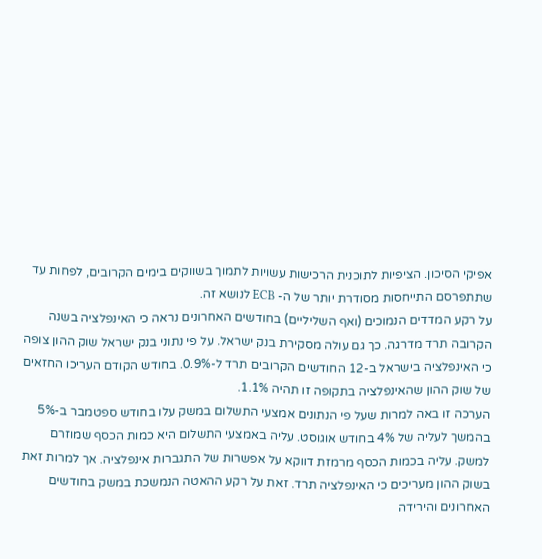אפיקי הסיכון. הציפיות לתוכנית הרכישות עשויות לתמוך בשווקים בימים הקרובים, לפחות עד שתתפרסם התייחסות מסודרת יותר של ה- ECB לנושא זה.
על רקע המדדים הנמוכים (ואף השליליים) בחודשים האחרונים נראה כי האינפלציה בשנה הקרובה תרד מדרגה. כך גם עולה מסקירת בנק ישראל. על פי נתוני בנק ישראל שוק ההון צופה כי האינפלציה בישראל ב-12 החודשים הקרובים תרד ל-0.9%. בחודש הקודם העריכו החזאים של שוק ההון שהאינפלציה בתקופה זו תהיה 1.1%.
הערכה זו באה למרות שעל פי הנתונים אמצעי התשלום במשק עלו בחודש ספטמבר ב-5% בהמשך לעליה של 4% בחודש אוגוסט. עליה באמצעי התשלום היא כמות הכסף שמוזרם למשק. עליה בכמות הכסף מרמזת דווקא על אפשרות של התגברות אינפלציה. אך למרות זאת בשוק ההון מעריכים כי האינפלציה תרד. זאת על רקע ההאטה הנמשכת במשק בחודשים האחרונים והירידה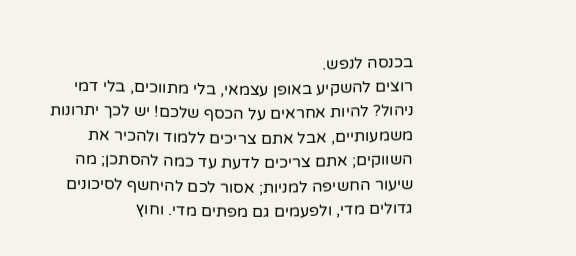בכנסה לנפש.
רוצים להשקיע באופן עצמאי, בלי מתווכים, בלי דמי ניהול? להיות אחראים על הכסף שלכם! יש לכך יתרונות משמעותיים, אבל אתם צריכים ללמוד ולהכיר את השווקים; אתם צריכים לדעת עד כמה להסתכן; מה שיעור החשיפה למניות; אסור לכם להיחשף לסיכונים גדולים מדי, ולפעמים גם מפתים מדי. וחוץ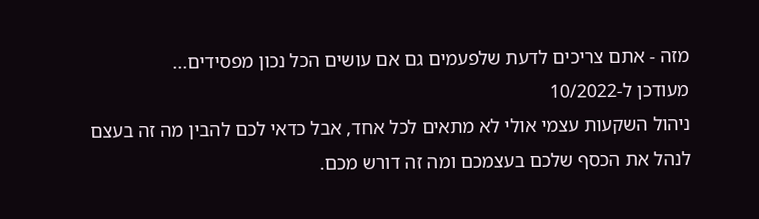מזה - אתם צריכים לדעת שלפעמים גם אם עושים הכל נכון מפסידים...
מעודכן ל-10/2022
ניהול השקעות עצמי אולי לא מתאים לכל אחד, אבל כדאי לכם להבין מה זה בעצם לנהל את הכסף שלכם בעצמכם ומה זה דורש מכם.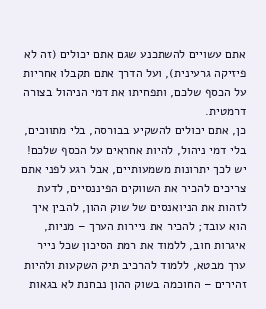אתם עשויים להשתכנע שגם אתם יכולים (זה לא פיזיקה גרעינית), ועל הדרך אתם תקבלו אחריות על הכסף שלכם, ותפחיתו את דמי הניהול בצורה דרמטית.
כן, אתם יכולים להשקיע בבורסה, בלי מתווכים, בלי דמי ניהול, להיות אחראים על הכסף שלכם! יש לכך יתרונות משמעותיים, אבל רגע לפני אתם צריכים להכיר את השווקים הפיננסיים, לדעת לזהות את הניואנסים של שוק ההון, להבין איך הוא עובד; להכיר את ניירות הערך – מניות, איגרות חוב, ללמוד את רמת הסיכון שכל נייר ערך מבטא, ללמוד להרכיב תיק השקעות ולהיות זהירים – החוכמה בשוק ההון נבחנת לא בגאות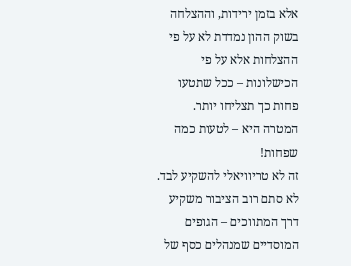אלא בזמן ירידות, וההצלחה בשוק ההון נמדדת לא על פי ההצלחות אלא על פי הכישלונות – ככל שתטעו פחות כך תצליחו יותר. המטרה היא – לטעות כמה שפחות!
זה לא טריוויאלי להשקיע לבד. לא סתם רוב הציבור משקיע דרך המתווכים – הגופים המוסדיים שמנהלים כסף של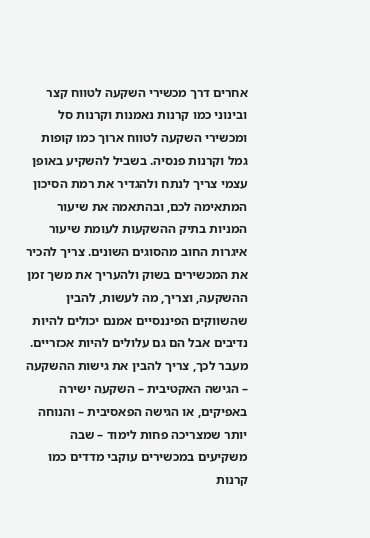אחרים דרך מכשירי השקעה לטווח קצר ובינוני כמו קרנות נאמנות וקרנות סל ומכשירי השקעה לטווח ארוך כמו קופות גמל וקרנות פנסיה. בשביל להשקיע באופן עצמי צריך לנתח ולהגדיר את רמת הסיכון המתאימה לכם, ובהתאמה את שיעור המניות בתיק ההשקעות לעומת שיעור איגרות החוב מהסוגים השונים. צריך להכיר את המכשירים בשוק ולהעריך את משך זמן ההשקעה, וצריך, מה לעשות, להבין שהשווקים הפיננסיים אמנם יכולים להיות נדיבים אבל הם גם עלולים להיות אכזריים.
מעבר לכך, צריך להבין את גישות ההשקעה – הגישה האקטיבית – השקעה ישירה באפיקים, או הגישה הפאסיבית – והנוחה יותר שמצריכה פחות לימוד – שבה משקיעים במכשירים עוקבי מדדים כמו קרנות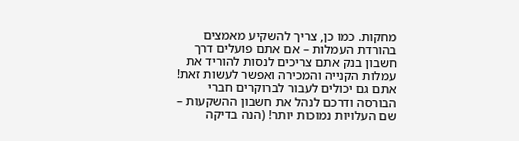מחקות. כמו כן, צריך להשקיע מאמצים בהורדת העמלות – אם אתם פועלים דרך חשבון בנק אתם צריכים לנסות להוריד את עמלות הקנייה והמכירה ואפשר לעשות זאת! אתם גם יכולים לעבור לברוקרים חברי הבורסה ודרכם לנהל את חשבון ההשקעות – שם העלויות נמוכות יותר! (הנה בדיקה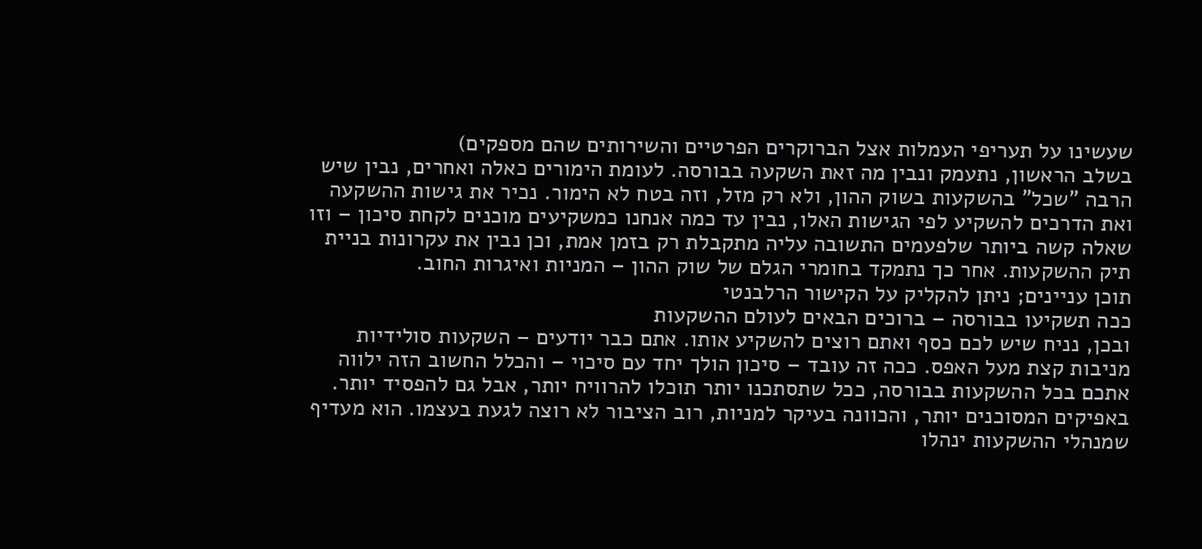שעשינו על תעריפי העמלות אצל הברוקרים הפרטיים והשירותים שהם מספקים)
בשלב הראשון, נתעמק ונבין מה זאת השקעה בבורסה. לעומת הימורים כאלה ואחרים, נבין שיש הרבה "שכל" בהשקעות בשוק ההון, ולא רק מזל, וזה בטח לא הימור. נכיר את גישות ההשקעה ואת הדרכים להשקיע לפי הגישות האלו, נבין עד כמה אנחנו כמשקיעים מוכנים לקחת סיכון – וזו שאלה קשה ביותר שלפעמים התשובה עליה מתקבלת רק בזמן אמת, וכן נבין את עקרונות בניית תיק ההשקעות. אחר כך נתמקד בחומרי הגלם של שוק ההון – המניות ואיגרות החוב.
תוכן עניינים; ניתן להקליק על הקישור הרלבנטי
ככה תשקיעו בבורסה – ברוכים הבאים לעולם ההשקעות
ובכן, נניח שיש לכם כסף ואתם רוצים להשקיע אותו. אתם כבר יודעים – השקעות סולידיות מניבות קצת מעל האפס. ככה זה עובד – סיכון הולך יחד עם סיכוי – והכלל החשוב הזה ילווה אתכם בכל ההשקעות בבורסה, ככל שתסתכנו יותר תוכלו להרוויח יותר, אבל גם להפסיד יותר. באפיקים המסוכנים יותר, והכוונה בעיקר למניות, רוב הציבור לא רוצה לגעת בעצמו. הוא מעדיף שמנהלי ההשקעות ינהלו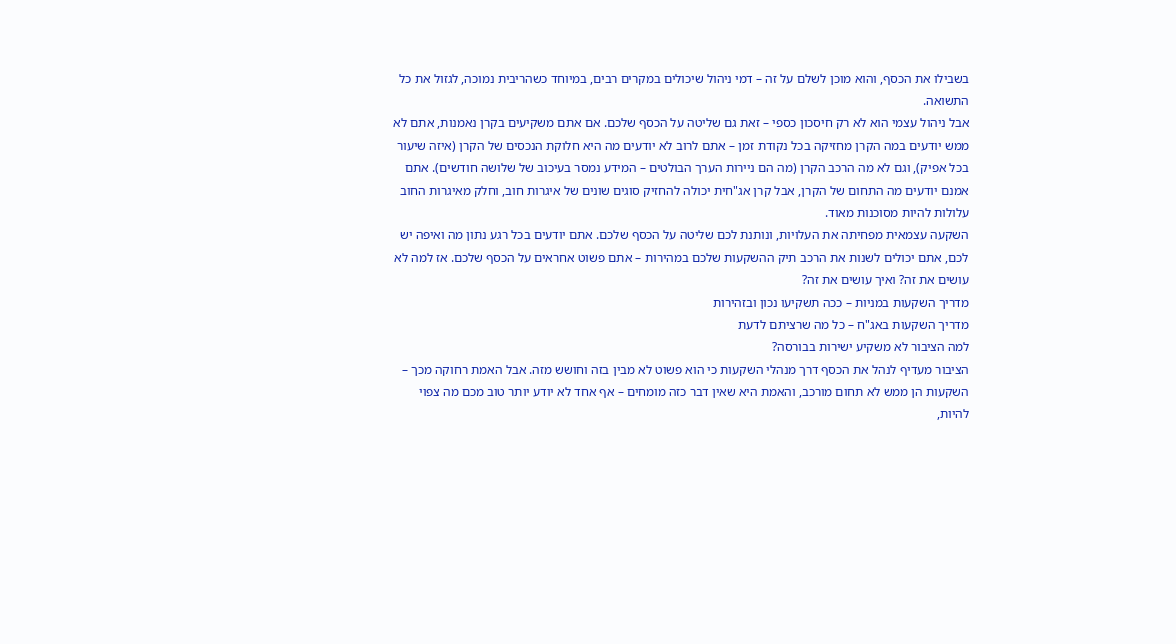בשבילו את הכסף, והוא מוכן לשלם על זה – דמי ניהול שיכולים במקרים רבים, במיוחד כשהריבית נמוכה, לגזול את כל התשואה.
אבל ניהול עצמי הוא לא רק חיסכון כספי – זאת גם שליטה על הכסף שלכם. אם אתם משקיעים בקרן נאמנות, אתם לא ממש יודעים במה הקרן מחזיקה בכל נקודת זמן – אתם לרוב לא יודעים מה היא חלוקת הנכסים של הקרן (איזה שיעור בכל אפיק), וגם לא מה הרכב הקרן (מה הם ניירות הערך הבולטים – המידע נמסר בעיכוב של שלושה חודשים). אתם אמנם יודעים מה התחום של הקרן, אבל קרן אג"חית יכולה להחזיק סוגים שונים של איגרות חוב, וחלק מאיגרות החוב עלולות להיות מסוכנות מאוד.
השקעה עצמאית מפחיתה את העלויות, ונותנת לכם שליטה על הכסף שלכם. אתם יודעים בכל רגע נתון מה ואיפה יש לכם, אתם יכולים לשנות את הרכב תיק ההשקעות שלכם במהירות – אתם פשוט אחראים על הכסף שלכם. אז למה לא עושים את זה? ואיך עושים את זה?
מדריך השקעות במניות – ככה תשקיעו נכון ובזהירות
מדריך השקעות באג"ח – כל מה שרציתם לדעת
למה הציבור לא משקיע ישירות בבורסה?
הציבור מעדיף לנהל את הכסף דרך מנהלי השקעות כי הוא פשוט לא מבין בזה וחושש מזה. אבל האמת רחוקה מכך – השקעות הן ממש לא תחום מורכב, והאמת היא שאין דבר כזה מומחים – אף אחד לא יודע יותר טוב מכם מה צפוי להיות,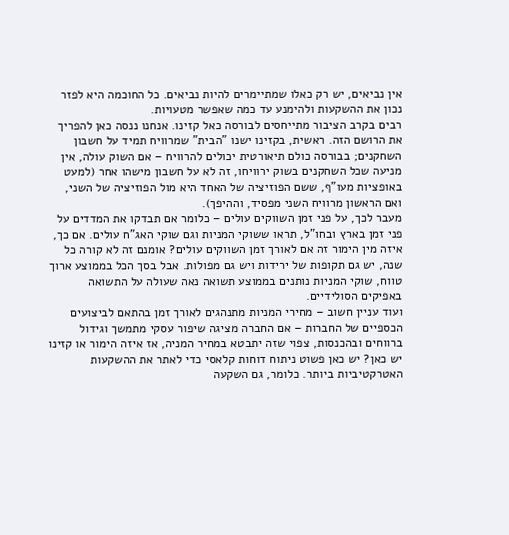אין נביאים, יש רק כאלו שמתיימרים להיות נביאים. כל החוכמה היא לפזר נכון את ההשקעות ולהימנע עד כמה שאפשר מטעויות.
רבים בקרב הציבור מתייחסים לבורסה כאל קזינו. אנחנו ננסה כאן להפריך את הרושם הזה. ראשית, בקזינו ישנו "הבית" שמרוויח תמיד על חשבון השחקנים; בבורסה כולם תיאורטית יכולים להרוויח – אם השוק עולה, אין מניעה שכל השחקנים בשוק ירוויחו, זה לא על חשבון מישהו אחר (למעט באופציות מעו"ף, ששם הפוזיציה של האחד היא מול הפוזיציה של השני, ואם הראשון מרוויח השני מפסיד, וההיפך).
מעבר לכך, על פני זמן השווקים עולים – כלומר אם תבדקו את המדדים על פני זמן בארץ ובחו"ל, תראו ששוקי המניות וגם שוקי האג"ח עולים. אם כך, איזה מין הימור זה אם לאורך זמן השווקים עולים? אומנם זה לא קורה כל שנה, יש גם תקופות של ירידות ויש גם מפולות. אבל בסך הכל בממוצע ארוך טווח, שוקי המניות נותנים בממוצע תשואה נאה שעולה על התשואה באפיקים הסולידיים.
ועוד עניין חשוב – מחירי המניות מתנהגים לאורך זמן בהתאם לביצועים הכספיים של החברות – אם החברה מציגה שיפור עסקי מתמשך וגידול ברווחים ובהכנסות, צפוי שזה יתבטא במחיר המניה, אז איזה הימור או קזינו יש כאן? יש כאן פשוט ניתוח דוחות קלאסי כדי לאתר את ההשקעות האטרקטיביות ביותר. כלומר, גם השקעה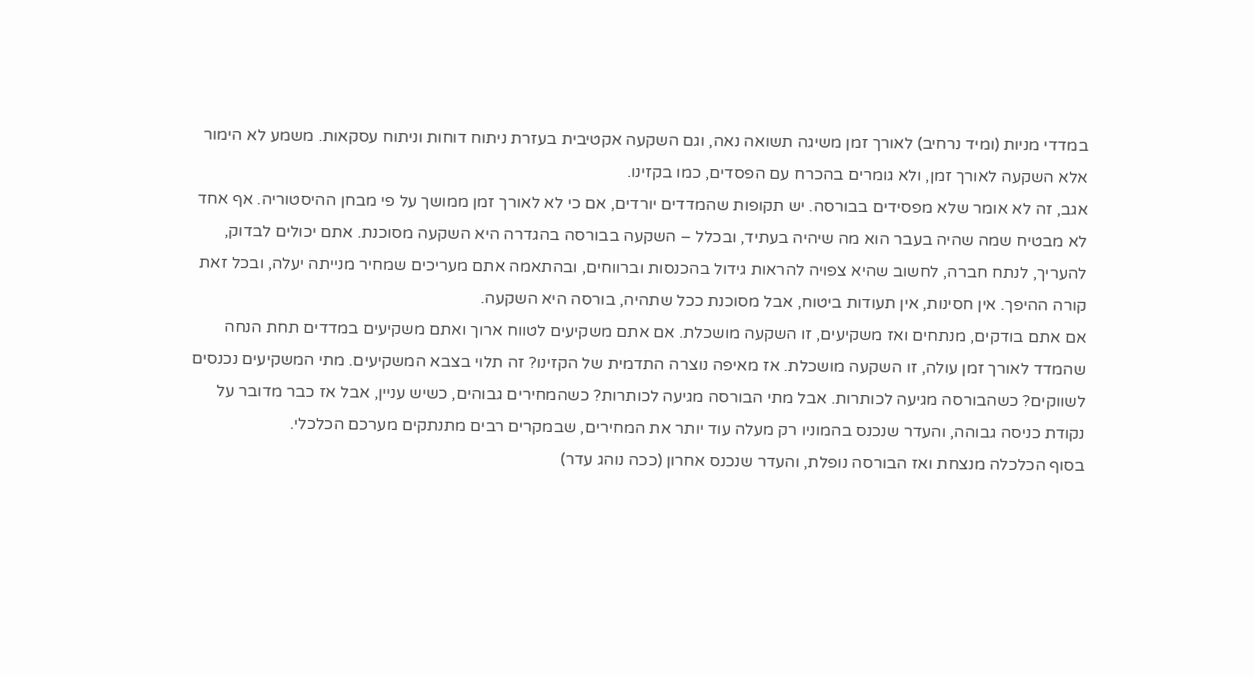במדדי מניות (ומיד נרחיב) לאורך זמן משיגה תשואה נאה, וגם השקעה אקטיבית בעזרת ניתוח דוחות וניתוח עסקאות. משמע לא הימור אלא השקעה לאורך זמן, ולא גומרים בהכרח עם הפסדים, כמו בקזינו.
אגב, זה לא אומר שלא מפסידים בבורסה. יש תקופות שהמדדים יורדים, אם כי לא לאורך זמן ממושך על פי מבחן ההיסטוריה. אף אחד לא מבטיח שמה שהיה בעבר הוא מה שיהיה בעתיד, ובכלל – השקעה בבורסה בהגדרה היא השקעה מסוכנת. אתם יכולים לבדוק, להעריך, לנתח חברה, לחשוב שהיא צפויה להראות גידול בהכנסות וברווחים, ובהתאמה אתם מעריכים שמחיר מנייתה יעלה, ובכל זאת קורה ההיפך. אין חסינות, אין תעודות ביטוח, אבל מסוכנת ככל שתהיה, בורסה היא השקעה.
אם אתם בודקים, מנתחים ואז משקיעים, זו השקעה מושכלת. אם אתם משקיעים לטווח ארוך ואתם משקיעים במדדים תחת הנחה שהמדד לאורך זמן עולה, זו השקעה מושכלת. אז מאיפה נוצרה התדמית של הקזינו? זה תלוי בצבא המשקיעים. מתי המשקיעים נכנסים לשווקים? כשהבורסה מגיעה לכותרות. אבל מתי הבורסה מגיעה לכותרות? כשהמחירים גבוהים, כשיש עניין, אבל אז כבר מדובר על נקודת כניסה גבוהה, והעדר שנכנס בהמוניו רק מעלה עוד יותר את המחירים, שבמקרים רבים מתנתקים מערכם הכלכלי.
בסוף הכלכלה מנצחת ואז הבורסה נופלת, והעדר שנכנס אחרון (ככה נוהג עדר)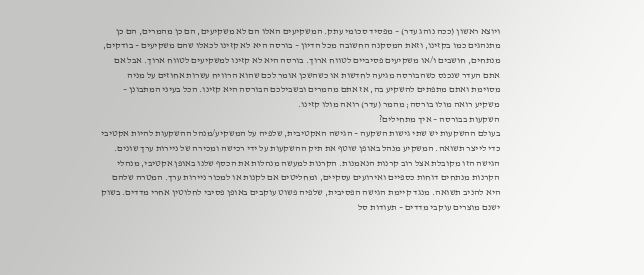ויוצא ראשון (ככה נוהג עדר) – מפסיד סכומי עתק. המשקיעים האלו הם לא משקיעים, הם כן מהמרים, הם כן מתנהגים כמו בקזינו, וזאת המסקנה החשובה מכל הדיון – בורסה היא לא קזינו לכאלו שהם משקיעים – בודקים, מנתחים, חושבים ו/או משקיעים פסיביים לטווח ארוך. בורסה היא לא קזינו למשקיעים לטווח ארוך. אבל אם אתם העדר שנכנס כשהבורסה מגיעה לחדשות או כשהשכן אומר לכם שהוא הרוויח עשרות אחוזים על מניה מסוימת ואתם מתפתים להשקיע בה, אז אתם מהמרים ובשבילכם הבורסה היא קזינו. הכל בעיני המתבונן – משקיע רואה מולו בורסה; מהמר (עדר) רואה מולו קזינו.
השקעות בבורסה – איך מתחילים?
בעולם ההשקעות יש שתי גישות השקעה – הגישה האקטיבית, שלפיה על המשקיע/מנהל ההשקעות להיות אקטיבי כדי לייצר תשואה. המשקיע מנהל באופן שוטף את תיק ההשקעות על ידי רכישה ומכירה של ניירות ערך שונים. הגישה הזו מקובלת אצל רוב קרנות הנאמנות. הקרנות למעשה מנהלות את הכסף שלנו באופן אקטיבי, מנהלי הקרנות מנתחים דוחות כספיים ואירועים עסקיים, ומחליטים אם לקנות או למכור ניירות ערך. המטרה שלהם היא להניב תשואה. מנגד קיימת הגישה הפסיבית, שלפיה פשוט עוקבים באופן פסיבי לחלוטין אחרי מדדים. בשוק ישנם מוצרים עוקבי מדדים – תעודות סל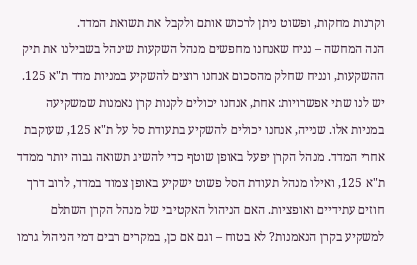וקרנות מחקות, ופשוט ניתן לרכוש אותם ולקבל את תשואת המדד.
הנה המחשה – נניח שאנחנו מחפשים מנהל השקעות שינהל בשבילנו את תיק ההשקעות, ונניח שחלק מהסכום אנחנו רוצים להשקיע במניות מדד ת"א 125. יש לנו שתי אפשרויות: אחת, אנחנו יכולים לקנות קרן נאמנות שמשקיעה במניות אלו. שנייה, אנחנו יכולים להשקיע בתעודת סל על ת"א 125, שעוקבת אחרי המדד. מנהל הקרן יפעל באופן שוטף כדי להשיג תשואה גבוה יותר ממדד ת"א 125, ואילו מנהל תעודת הסל פשוט ישקיע באופן צמוד במדד, לרוב דרך חוזים עתידיים ואופציות. האם הניהול האקטיבי של מנהל הקרן השתלם למשקיע בקרן הנאמנות? לא בטוח – וגם אם כן, במקרים רבים דמי הניהול גרמו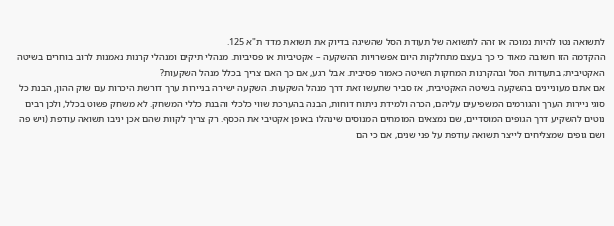לתשואה נטו להיות נמוכה או זהה לתשואה של תעודת הסל שהשיגה בדיוק את תשואת מדד ת"א 125.
ההקדמה הזו חשובה מאוד כי כך בעצם מתחלקות היום אפשרויות ההשקעה – אקטיביות או פסיביות. מנהלי תיקים ומנהלי קרנות נאמנות לרוב בוחרים בשיטה האקטיבית; בתעודות הסל ובהקרנות המחקות השיטה כאמור פסיבית. אבל רגע, אם כך האם צריך בכלל מנהל השקעות?
אם אתם מעוניינים בהשקעה בשיטה האקטיבית, אז סביר שתעשו זאת דרך מנהל השקעות. השקעה ישירה בניירות ערך דורשת היכרות עם שוק ההון, הבנת כל סוגי ניירות הערך והגורמים המשפיעים עליהם, הכרה ולמידת ניתוח דוחות, הבנה בהערכת שווי כלכלי והבנת כללי המשחק. לא משחק פשוט בכלל, ולכן רבים נוטים להשקיע דרך הגופים המוסדיים, שם נמצאים המומחים המנוסים שינהלו באופן אקטיבי את הכסף. רק צריך לקוות שהם אכן יניבו תשואה עודפת (ויש פה ושם גופים שמצליחים לייצר תשואה עודפת על פני שנים, אם כי הם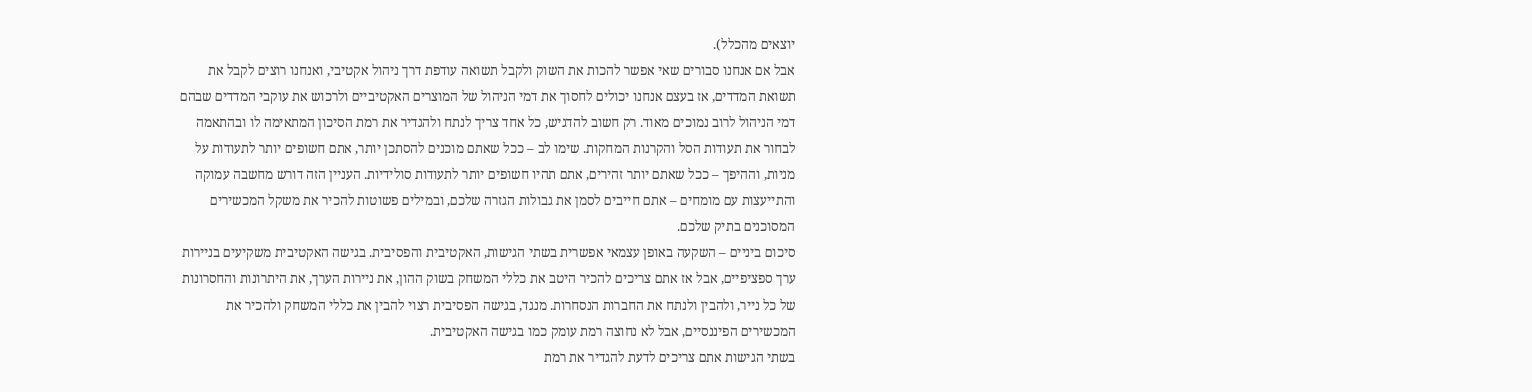יוצאים מהכלל).
אבל אם אנחנו סבורים שאי אפשר להכות את השוק ולקבל תשואה עודפת דרך ניהול אקטיבי, ואנחנו רוצים לקבל את תשואת המדדים, אז בעצם אנחנו יכולים לחסוך את דמי הניהול של המוצרים האקטיביים ולרכוש את עוקבי המדדים שבהם דמי הניהול לרוב נמוכים מאוד. רק חשוב להדגיש, כל אחד צריך לנתח ולהגדיר את רמת הסיכון המתאימה לו ובהתאמה לבחור את תעודות הסל והקרנות המחקות. שימו לב – ככל שאתם מוכנים להסתכן יותר, אתם חשופים יותר לתעודות על מניות, וההיפך – ככל שאתם יותר זהירים, אתם תהיו חשופים יותר לתעודות סולידיות. העניין הזה דורש מחשבה עמוקה והתייעצות עם מומחים – אתם חייבים לסמן את גבולות הגזרה שלכם, ובמילים פשוטות להכיר את משקל המכשירים המסוכנים בתיק שלכם.
סיכום ביניים – השקעה באופן עצמאי אפשרית בשתי הגישות, האקטיבית והפסיבית. בגישה האקטיבית משקיעים בניירות ערך ספציפיים, אבל אז אתם צריכים להכיר היטב את כללי המשחק בשוק ההון, את ניירות הערך, את היתרונות והחסרונות של כל נייר, ולהבין ולנתח את החברות הנסחרות. מנגד, בגישה הפסיבית רצוי להבין את כללי המשחק ולהכיר את המכשירים הפיננסיים, אבל לא נחוצה רמת עומק כמו בגישה האקטיבית.
בשתי הגישות אתם צריכים לדעת להגדיר את רמת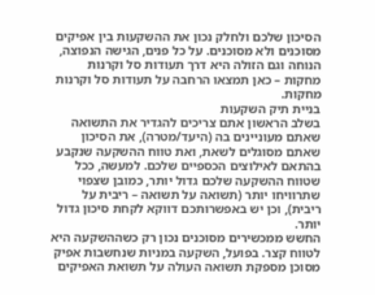הסיכון שלכם ולחלק נכון את ההשקעות בין אפיקים מסוכנים ולא מסוכנים. על כל פנים, הגישה הנפוצה, הנוחה וגם הזולה היא דרך תעודות סל וקרנות מחקות – כאן תמצאו הרחבה על תעודות סל וקרנות מחקות.
בניית תיק השקעות
בשלב הראשון אתם צריכים להגדיר את התשואה שאתם מעוניינים בה (היעד/מטרה), את הסיכון שאתם מסוגלים לשאת, ואת טווח ההשקעה שנקבע בהתאם לאילוצים הכספיים שלכם. למעשה, ככל שטווח ההשקעה שלכם גדול יותר, כמובן שצפוי שתרוויחו יותר (תשואה על תשואה – ריבית על ריבית), וכן יש באפשרותכם דווקא לקחת סיכון גדול יותר.
החשש ממכשירים מסוכנים נכון רק כשההשקעה היא לטווח קצר. בפועל, השקעה במניות שנחשבות אפיק מסוכן מספקת תשואה העולה על תשואת האפיקים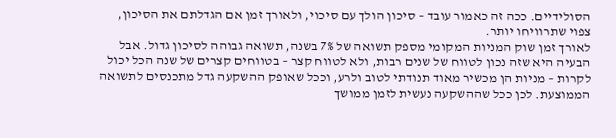הסולידיים. ככה זה כאמור עובד – סיכון הולך עם סיכוי, ולאורך זמן אם הגדלתם את הסיכון, צפוי שתרוויחו יותר.
לאורך זמן שוק המניות המקומי מספק תשואה של 7% בשנה, תשואה גבוהה לסיכון גדול. אבל הבעיה היא שזה נכון לטווח של שנים רבות, ולא לטווח קצר – בטווחים קצרים של שנה הכל יכול לקרות – מניות הן מכשיר מאוד תנודתי לטוב ולרע, וככל שאופק ההשקעה גדל מתכנסים לתשואה הממוצעת. לכן ככל שההשקעה נעשית לזמן ממושך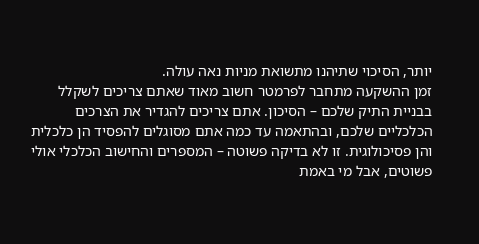יותר, הסיכוי שתיהנו מתשואת מניות נאה עולה.
זמן ההשקעה מתחבר לפרמטר חשוב מאוד שאתם צריכים לשקלל בבניית התיק שלכם – הסיכון. אתם צריכים להגדיר את הצרכים הכלכליים שלכם, ובהתאמה עד כמה אתם מסוגלים להפסיד הן כלכלית והן פסיכולוגית. זו לא בדיקה פשוטה – המספרים והחישוב הכלכלי אולי פשוטים, אבל מי באמת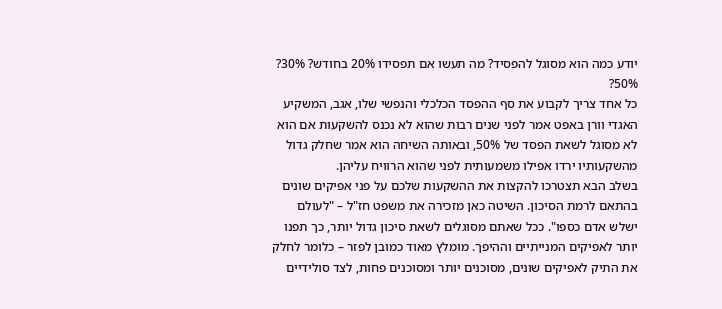יודע כמה הוא מסוגל להפסיד? מה תעשו אם תפסידו 20% בחודש? 30%? 50%?
כל אחד צריך לקבוע את סף ההפסד הכלכלי והנפשי שלו, אגב, המשקיע האגדי וורן באפט אמר לפני שנים רבות שהוא לא נכנס להשקעות אם הוא לא מסוגל לשאת הפסד של 50%, ובאותה השיחה הוא אמר שחלק גדול מהשקעותיו ירדו אפילו משמעותית לפני שהוא הרוויח עליהן.
בשלב הבא תצטרכו להקצות את ההשקעות שלכם על פני אפיקים שונים בהתאם לרמת הסיכון. השיטה כאן מזכירה את משפט חז"ל – "לעולם ישלש אדם כספו". ככל שאתם מסוגלים לשאת סיכון גדול יותר, כך תפנו יותר לאפיקים המנייתיים וההיפך. מומלץ מאוד כמובן לפזר – כלומר לחלק את התיק לאפיקים שונים, מסוכנים יותר ומסוכנים פחות, לצד סולידיים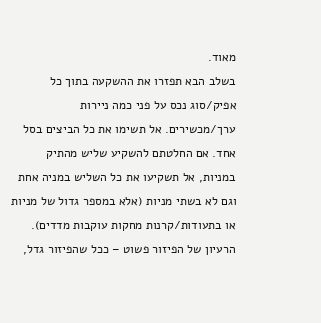מאוד.
בשלב הבא תפזרו את ההשקעה בתוך כל אפיק/סוג נכס על פני כמה ניירות ערך/מכשירים. אל תשימו את כל הביצים בסל אחד. אם החלטתם להשקיע שליש מהתיק במניות, אל תשקיעו את כל השליש במניה אחת וגם לא בשתי מניות (אלא במספר גדול של מניות או בתעודות/קרנות מחקות עוקבות מדדים).
הרעיון של הפיזור פשוט – ככל שהפיזור גדל,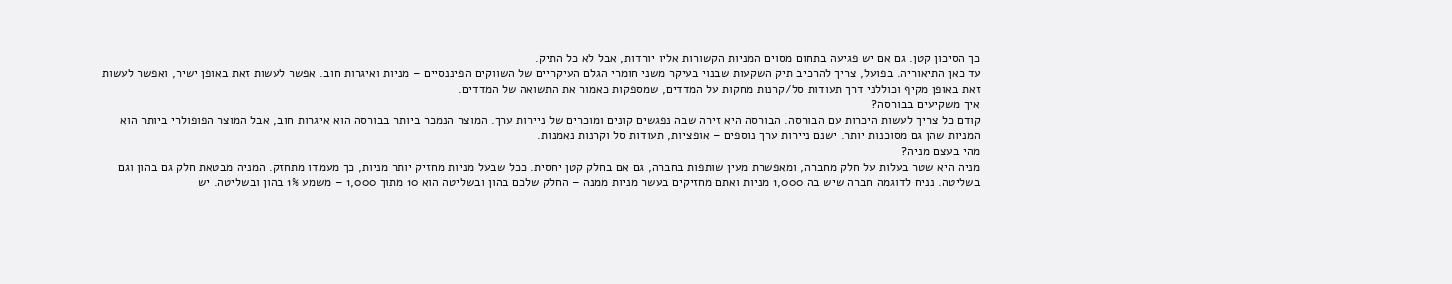כך הסיכון קטן. גם אם יש פגיעה בתחום מסוים המניות הקשורות אליו יורדות, אבל לא כל התיק.
עד כאן התיאוריה. בפועל, צריך להרכיב תיק השקעות שבנוי בעיקר משני חומרי הגלם העיקריים של השווקים הפיננסיים – מניות ואיגרות חוב. אפשר לעשות זאת באופן ישיר, ואפשר לעשות זאת באופן מקיף וכוללני דרך תעודות סל/קרנות מחקות על המדדים, שמספקות כאמור את התשואה של המדדים.
איך משקיעים בבורסה?
קודם כל צריך לעשות היכרות עם הבורסה. הבורסה היא זירה שבה נפגשים קונים ומוכרים של ניירות ערך. המוצר הנמכר ביותר בבורסה הוא איגרות חוב, אבל המוצר הפופולרי ביותר הוא המניות שהן גם מסוכנות יותר. ישנם ניירות ערך נוספים – אופציות, תעודות סל וקרנות נאמנות.
מהי בעצם מניה?
מניה היא שטר בעלות על חלק מחברה, ומאפשרת מעין שותפות בחברה, גם אם בחלק קטן יחסית. ככל שבעל מניות מחזיק יותר מניות, כך מעמדו מתחזק. המניה מבטאת חלק גם בהון וגם בשליטה. נניח לדוגמה חברה שיש בה 1,000 מניות ואתם מחזיקים בעשר מניות ממנה – החלק שלכם בהון ובשליטה הוא 10 מתוך 1,000 – משמע 1% בהון ובשליטה. יש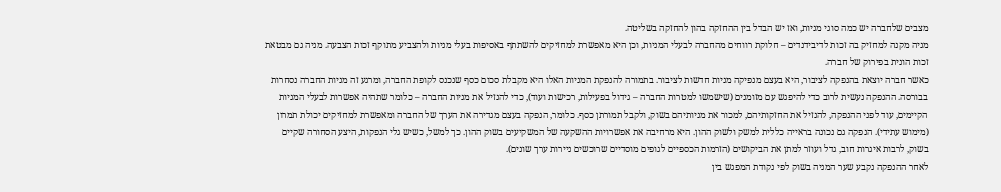מצבים שלחברה יש כמה סוגי מניות, ואז יש הבדל בין ההחזקה בהון להחזקה בשליטה.
מניה מקנה למחזיק בה זכות לדיבידנדים – חלוקת רווחים מהחברה לבעלי המניות, וכן היא מאפשרת למחזיקים להשתתף באסיפות בעלי מניות ולהצביע מתוקף זכות הצבעה. מניה גם מבטאת זכות הונית בפירוק של חברה.
כאשר חברה יוצאת בהנפקה לציבור, היא בעצם מנפיקה מניות חדשות לציבור. בתמורה להנפקת המניות האלו היא מקבלת סכום כסף שנכנס לקופת החברה, ומרגע זה מניות החברה נסחרות בבורסה. ההנפקה נעשית לרוב כדי להיפגש עם מזומנים (שישמשו למטרות החברה – גידול בפעילות, רכישות ועוד), כדי להנזיל את מניות החברה – כלומר שתהיה אפשרות לבעלי המניות הקיימים, עוד לפני ההנפקה, להנזיל את החזקותיהם, למכור את מניותיהם בשוק, ולקבל תמורתן כסף. כלומר, הנפקה בעצם מגדירה את הערך של החברה ומאפשרת למחזיקים יכולת תמרון (מימוש עתידי). הנפקה גם נכונה בראייה כללית למשק ולשוק ההון. היא מרחיבה את אפשרויות ההשקעה של המשקיעים בשוק ההון. כך למשל, כשיש גלי הנפקות, היצע הסחורה שקיים בשוק, לרבות איגרות חוב, גדל ועוזר למתן את הביקושים (הזרמות הכספיים לגופים מוסדיים שרוכשים ניירות ערך שונים).
לאחר ההנפקה נקבע שער המניה בשוק לפי נקודת המפגש בין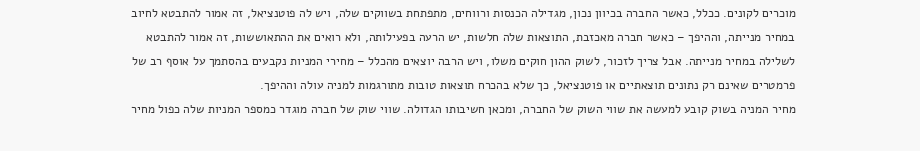מוכרים לקונים. ככלל, כאשר החברה בכיוון נכון, מגדילה הכנסות ורווחים, מתפתחת בשווקים שלה, ויש לה פוטנציאל, זה אמור להתבטא לחיוב במחיר מנייתה, וההיפך – כאשר חברה מאכזבת, התוצאות שלה חלשות, יש הרעה בפעילותה, ולא רואים את ההתאוששות, זה אמור להתבטא לשלילה במחיר מנייתה. אבל צריך לזכור, לשוק ההון חוקים משלו, ויש הרבה יוצאים מהכלל – מחירי המניות נקבעים בהסתמך על אוסף רב של פרמטרים שאינם רק נתונים תוצאתיים או פוטנציאל, כך שלא בהכרח תוצאות טובות מתורגמות למניה עולה וההיפך.
מחיר המניה בשוק קובע למעשה את שווי השוק של החברה, ומכאן חשיבותו הגדולה. שווי שוק של חברה מוגדר כמספר המניות שלה כפול מחיר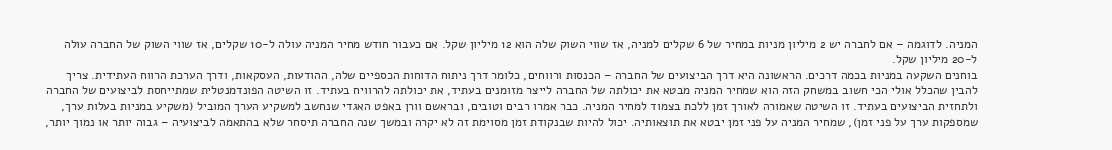המניה. לדוגמה – אם לחברה יש 2 מיליון מניות במחיר של 6 שקלים למניה, אז שווי השוק שלה הוא 12 מיליון שקל. אם כעבור חודש מחיר המניה עולה ל-10 שקלים, אז שווי השוק של החברה עולה ל-20 מיליון שקל.
בוחנים השקעה במניות בכמה דרכים. הראשונה היא דרך הביצועים של החברה – הכנסות ורווחים, כלומר דרך ניתוח הדוחות הכספיים שלה, ההודעות, העסקאות, ודרך הערכת הרווח העתידית. צריך להבין שהכלל אולי הכי חשוב במשחק הזה הוא שמחיר המניה מבטא את יכולתה של החברה לייצר מזומנים בעתיד, את יכולתה להרוויח בעתיד. זו השיטה הפונדמנטלית שמתייחסת לביצועים של החברה ולתחזית הביצועים בעתיד. זו השיטה שאמורה לאורך זמן ללכת בצמוד למחיר המניה. כבר אמרו רבים וטובים, ובראשם וורן באפט האגדי שנחשב למשקיע הערך המוביל (משקיע במניות בעלות ערך, שמספקות ערך על פני זמן), שמחיר המניה על פני זמן יבטא את תוצאותיה. יכול להיות שבנקודת זמן מסוימת זה לא יקרה ובמשך שנה החברה תיסחר שלא בהתאמה לביצועיה – גבוה יותר או נמוך יותר,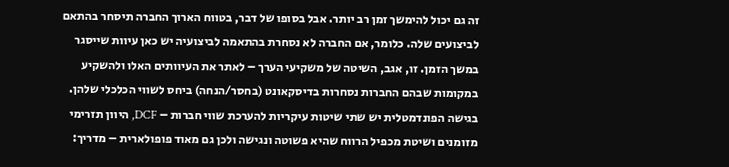זה גם יכול להימשך זמן רב יותר. אבל בסופו של דבר, בטווח הארוך החברה תיסחר בהתאם לביצועים שלה. כלומר, אם החברה לא נסחרת בהתאמה לביצועיה יש כאן עיוות שייסגר במשך הזמן. זו, אגב, השיטה של משקיעי הערך – לאתר את העיוותים האלו ולהשקיע במקומות שבהם החברות נסחרות בדיסקאונט (בחסר/הנחה) ביחס לשווי הכלכלי שלהן. בגישה הפונדמטלית יש שתי שיטות עיקריות להערכת שווי חברות – DCF, היוון תזרימי מזומנים ושיטת מכפיל הרווח שהיא פשוטה ונגישה ולכן גם מאוד פופולארית – מדריך: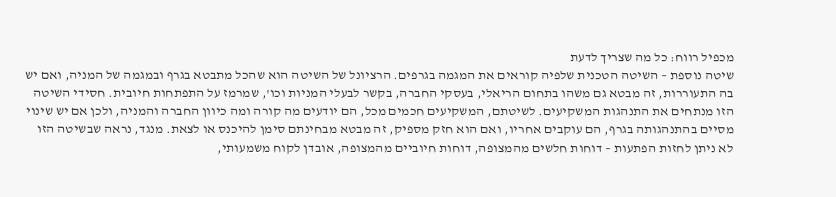מכפיל רווח: כל מה שצריך לדעת
שיטה נוספת – השיטה הטכנית שלפיה קוראים את המגמה בגרפים. הרציונל של השיטה הוא שהכל מתבטא בגרף ובמגמה של המניה, ואם יש בה התעוררות, זה מבטא גם משהו בתחום הריאלי, בעסקי החברה, בקשר לבעלי המניות וכו', שמרמז על התפתחות חיובית. חסידי השיטה הזו מנתחים את התנהגות המשקיעים. לשיטתם, המשקיעים חכמים מכל, הם יודעים מה קורה ומה כיוון החברה והמניה, ולכן אם יש שינוי מסיים בהתנהגותה בגרף, הם עוקבים אחריו, ואם הוא חזק מספיק, זה מבטא מבחינתם סימן להיכנס או לצאת. מנגד, נראה שבשיטה הזו לא ניתן לחזות הפתעות – דוחות חלשים מהמצופה, דוחות חיוביים מהמצופה, אובדן לקוח משמעותי,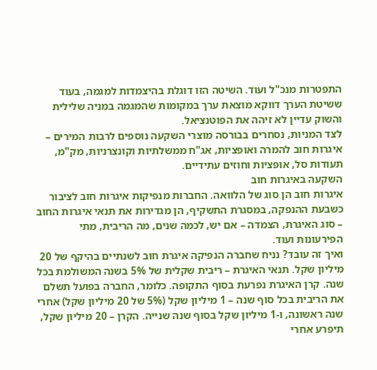התפטרות מנכ"ל ועוד. השיטה הזו דוגלת בהיצמדות למגמה, בעוד ששיטת הערך דווקא מוצאת ערך במקומות שהמגמה במניה שלילית והשוק עדיין לא זיהה את הפוטנציאל.
לצד המניות, נסחרים בבורסה מוצרי השקעה נוספים לרבות המירים – איגרות חוב להמרה ואופציות, אג"ח ממשלתיות וקונצרניות, מק"מ, תעודות סל, אופציות וחוזים עתידיים.
השקעה באיגרות חוב
איגרות חוב הן סוג של הלוואה. החברות מנפיקות איגרות חוב לציבור כשבעת ההנפקה, במסגרת התשקיף, הן מגדירות את תנאי איגרות החוב – סוג האיגרת, הצמדה – אם יש, לכמה שנים, מה הריבית, מתי הפירעונות ועוד.
ואיך זה עובד? נניח שחברה הנפיקה איגרת חוב לשנתיים בהיקף של 20 מיליון שקל. תנאי האיגרת – ריבית שקלית של 5% בשנה המשולמת בכל שנה. קרן האיגרת נפרעת בסוף התקופה. כלומר, החברה בפועל תשלם את הריבית בכל סוף שנה – 1 מיליון שקל (5% של 20 מיליון שקל) אחרי שנה ראשונה, ו-1 מיליון שקל בסוף שנה שנייה. הקרן – 20 מיליון שקל, תיפרע אחרי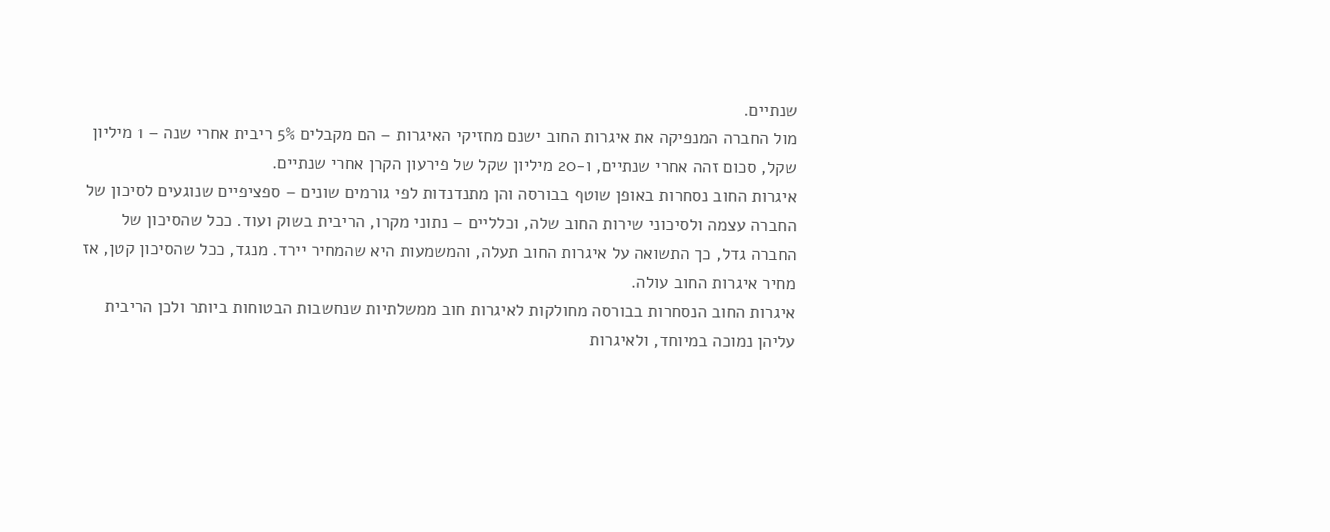שנתיים.
מול החברה המנפיקה את איגרות החוב ישנם מחזיקי האיגרות – הם מקבלים 5% ריבית אחרי שנה – 1 מיליון שקל, סכום זהה אחרי שנתיים, ו-20 מיליון שקל של פירעון הקרן אחרי שנתיים.
איגרות החוב נסחרות באופן שוטף בבורסה והן מתנדנדות לפי גורמים שונים – ספציפיים שנוגעים לסיכון של החברה עצמה ולסיכוני שירות החוב שלה, וכלליים – נתוני מקרו, הריבית בשוק ועוד. ככל שהסיכון של החברה גדל, כך התשואה על איגרות החוב תעלה, והמשמעות היא שהמחיר יירד. מנגד, ככל שהסיכון קטן, אז מחיר איגרות החוב עולה.
איגרות החוב הנסחרות בבורסה מחולקות לאיגרות חוב ממשלתיות שנחשבות הבטוחות ביותר ולכן הריבית עליהן נמוכה במיוחד, ולאיגרות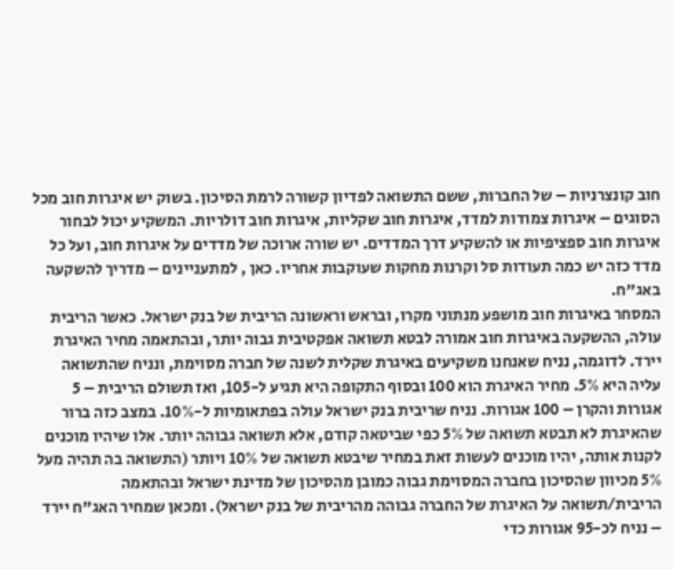חוב קונצרניות – של החברות, ששם התשואה לפדיון קשורה לרמת הסיכון. בשוק יש איגרות חוב מכל הסוגים – איגרות צמודות למדד, איגרות חוב שקליות, איגרות חוב דולריות. המשקיע יכול לבחור איגרות חוב ספציפיות או להשקיע דרך המדדים. יש שורה ארוכה של מדדים על איגרות חוב, ועל כל מדד כזה יש כמה תעודות סל וקרנות מחקות שעוקבות אחריו. כאן , למתעניינים – מדריך להשקעה באג"ח.
המסחר באיגרות חוב מושפע מנתוני מקרו, ובראש וראשונה הריבית של בנק ישראל. כאשר הריבית עולה, ההשקעה באיגרות חוב אמורה לבטא תשואה אפקטיבית גבוה יותר, ובהתאמה מחיר האיגרת יירד. לדוגמה, נניח שאנחנו משקיעים באיגרת שקלית לשנה של חברה מסוימת, ונניח שהתשואה עליה היא 5%. מחיר האיגרת הוא 100 ובסוף התקופה היא תגיע ל-105, ואז תשולם הריבית – 5 אגורות והקרן – 100 אגורות. נניח שריבית בנק ישראל עולה בפתאומיות ל-10%. במצב כזה ברור שהאיגרת לא תבטא תשואה של 5% כפי שביטאה קודם, אלא תשואה גבוהה יותר. אלו שיהיו מוכנים לקנות אותה, יהיו מוכנים לעשות זאת במחיר שיבטא תשואה של 10% ויותר (התשואה בה תהיה מעל 5% מכיוון שהסיכון בחברה המסוימת גבוה כמובן מהסיכון של מדינת ישראל ובהתאמה הריבית/תשואה על האיגרת של החברה גבוהה מהריבית של בנק ישראל). ומכאן שמחיר האג"ח יירד – נניח לכ-95 אגורות כדי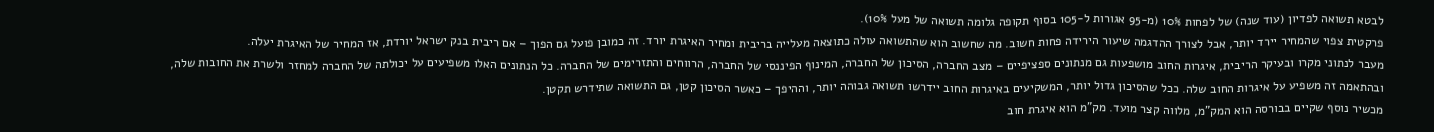לבטא תשואה לפדיון (עוד שנה) של לפחות 10% (מ-95 אגורות ל-105 בסוף תקופה גלומה תשואה של מעל 10%).
פרקטית צפוי שהמחיר יירד יותר, אבל לצורך ההדגמה שיעור הירידה פחות חשוב. מה שחשוב הוא שהתשואה עולה כתוצאה מעלייה בריבית ומחיר האיגרת יורד. זה כמובן פועל גם הפוך – אם ריבית בנק ישראל יורדת, אז המחיר של האיגרת יעלה.
מעבר לנתוני מקרו ובעיקר הריבית, איגרות החוב מושפעות גם מנתונים ספציפיים – מצב החברה, הסיכון של החברה, המינוף הפיננסי של החברה, הרווחים והתזרימים של החברה. כל הנתונים האלו משפיעים על יכולתה של החברה למחזר ולשרת את החובות שלה, ובהתאמה זה משפיע על איגרות החוב שלה. ככל שהסיכון גדול יותר, המשקיעים באיגרות החוב יידרשו תשואה גבוהה יותר, וההיפך – כאשר הסיכון קטן, גם התשואה שתידרש תקטן.
מכשיר נוסף שקיים בבורסה הוא המק"מ, מלווה קצר מועד. מק"מ הוא איגרת חוב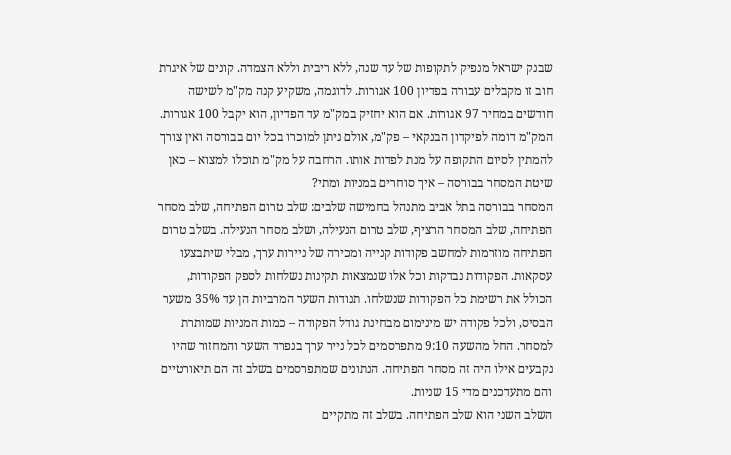שבנק ישראל מנפיק לתקופות של עד שנה, ללא ריבית וללא הצמדה. קונים של איגרת חוב זו מקבלים עבורה בפדיון 100 אגורות. לדוגמה, משקיע קנה מק"מ לשישה חודשים במחיר 97 אגורות. אם הוא יחזיק במק"מ עד הפדיון, הוא יקבל 100 אגורות. המק"מ דומה לפיקדון הבנקאי – פק"מ, אולם ניתן למוכרו בכל יום בבורסה ואין צורך להמתין לסיום התקופה על מנת לפדות אותו. הרחבה על מק"מ תוכלו למצוא – כאן
שיטת המסחר בבורסה – איך סוחרים במניות ומתי?
המסחר בבורסה בתל אביב מתנהל בחמישה שלבים: שלב טרום הפתיחה, שלב מסחר הפתיחה, שלב המסחר הרציף, שלב טרום הנעילה, ושלב מסחר הנעילה. בשלב טרום הפתיחה מוזרמות למחשב פקודות קנייה ומכירה של ניירות ערך, מבלי שיתבצעו עסקאות. הפקודות נבדקות וכל אלו שנמצאות תקינות נשלחות לספק הפקודות, הכולל את רשימת כל הפקודות שנשלחו. תנודות השער המרביות הן עד 35% משער הבסיס, ולכל פקודה יש מינימום מבחינת גודל הפקודה – כמות המניות שמותרת למסחר. החל מהשעה 9:10 מתפרסמים לכל נייר ערך בנפרד השער והמחזור שהיו נקבעים אילו היה זה מסחר הפתיחה. הנתונים שמתפרסמים בשלב זה הם תיאורטיים והם מתעדכנים מדי 15 שניות.
השלב השני הוא שלב הפתיחה. בשלב זה מתקיים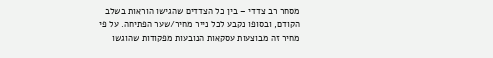מסחר רב צדדי – בין כל הצדדים שהגישו הוראות בשלב הקודם, ובסופו נקבע לכל נייר מחיר/שער הפתיחה. על פי מחיר זה מבוצעות עסקאות הנובעות מפקודות שהוגשו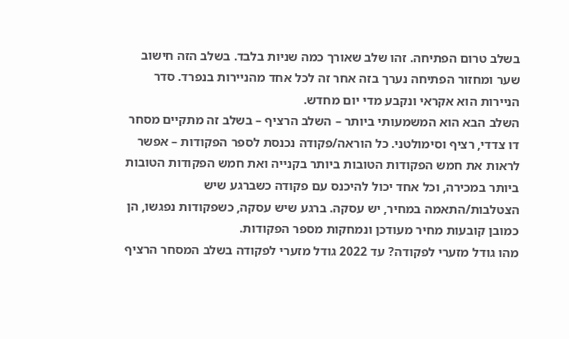בשלב טרום הפתיחה. זהו שלב שאורך כמה שניות בלבד. בשלב הזה חישוב שער ומחזור הפתיחה נערך בזה אחר זה לכל אחד מהניירות בנפרד. סדר הניירות הוא אקראי ונקבע מדי יום מחדש.
השלב הבא הוא המשמעותי ביותר – השלב הרציף – בשלב זה מתקיים מסחר דו צדדי, רציף וסימולטני. כל הוראה/פקודה נכנסת לספר הפקודות – אפשר לראות את חמש הפקודות הטובות ביותר בקנייה ואת חמש הפקודות הטובות ביותר במכירה, וכל אחד יכול להיכנס עם פקודה כשברגע שיש הצטלבות/התאמה במחיר, יש עסקה. ברגע שיש עסקה, כשפקודות נפגשו, הן כמובן קובעות מחיר מעודכן ונמחקות מספר הפקודות.
מהו גודל מזערי לפקודה? עד 2022 גודל מזערי לפקודה בשלב המסחר הרציף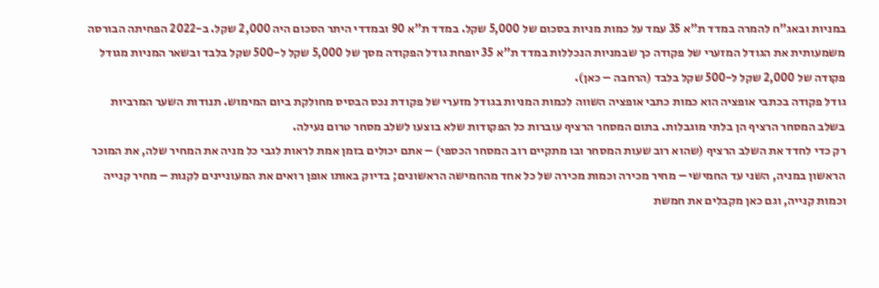במניות ובאג"ח להמרה במדד ת"א 35 עמד על כמות מניות בסכום של 5,000 שקל. במדד ת"א 90 ובמדדי היתר הסכום היה 2,000 שקל. ב-2022 הפחיתה הבורסה משמעותית את הגודל המזערי של פקודה כך שבמניות הנכללות במדד ת"א 35 יופחת גודל הפקודה מסך של 5,000 שקל ל-500 שקל בלבד ובשאר המניות מגודל פקודה של 2,000 שקל ל-500 שקל בלבד (הרחבה – כאן).
גודל פקודה בכתבי אופציה הוא כמות כתבי אופציה השווה לכמות המניות בגודל מזערי של פקודת נכס הבסיס מחולקת ביום המימוש. תנודות השער המרביות בשלב המסחר הרציף הן בלתי מוגבלות. בתום המסחר הרציף עוברות כל הפקודות שלא בוצעו לשלב מסחר טרום נעילה.
רק כדי לחדד את השלב הרציף (שהוא רוב שעות המסחר ובו מתקיים רוב המסחר הכספי) – אתם יכולים בזמן אמת לראות לגבי כל מניה את המחיר שלה, את המוכר הראשון במניה, השני עד החמישי – מחיר מכירה וכמות מכירה של כל אחד מהחמישה הראשונים; בדיוק באותו אופן רואים את המעוניינים לקנות – מחיר קנייה וכמות קנייה, וגם כאן מקבלים את חמשת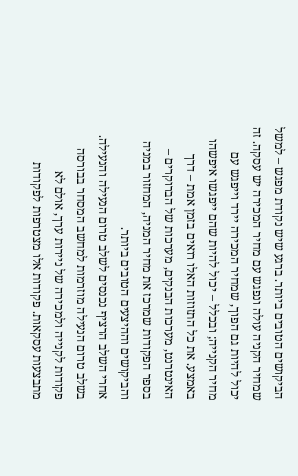הביקושים הטובים ביותר. ברגע שיש נקודת מפגש – למשל שמחיר הקניה עולה ונפגש עם מחיר המכירה יש עסקה. זה יכול להיות גם הפוך, שמחיר המכירה יירד וייפגש עם מחיר הקנייה; ובכלל – יכול להיות שהם ייפגשו איפשהו באמצע. את כל התזוזות האלו רואים בזמן אמת – דרך האינטרנט, מערכות הבנקים, מערכות של הברוקרים – בספר הפקודות שמרכז את מחיר המניה, המחזור במניה והביקושים וההיצעים הטובים ביותר.
אחרי השלב הרציף נכנסים לשלב טרום הנעילה והנעילה. בשלב טרום הנעילה מוזרמות למחשב המסחר בבורסה פקודות לקנייה ולמכירה של ניירות ערך, אולם לא מתבצעות עסקאות. פקודות אלו מצטרפות לפקודות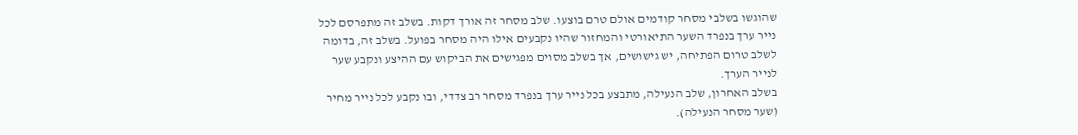שהוגשו בשלבי מסחר קודמים אולם טרם בוצעו. שלב מסחר זה אורך דקות. בשלב זה מתפרסם לכל נייר ערך בנפרד השער התיאורטי והמחזור שהיו נקבעים אילו היה מסחר בפועל. בשלב זה, בדומה לשלב טרום הפתיחה, יש גישושים, אך בשלב מסוים מפגישים את הביקוש עם ההיצע ונקבע שער לנייר הערך.
בשלב האחרון, שלב הנעילה, מתבצע בכל נייר ערך בנפרד מסחר רב צדדי, ובו נקבע לכל נייר מחיר (שער מסחר הנעילה).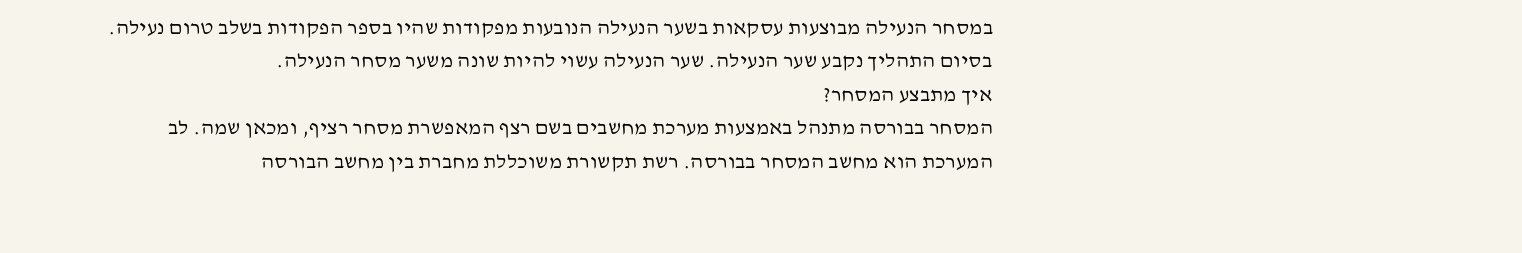במסחר הנעילה מבוצעות עסקאות בשער הנעילה הנובעות מפקודות שהיו בספר הפקודות בשלב טרום נעילה. בסיום התהליך נקבע שער הנעילה. שער הנעילה עשוי להיות שונה משער מסחר הנעילה.
איך מתבצע המסחר?
המסחר בבורסה מתנהל באמצעות מערכת מחשבים בשם רצף המאפשרת מסחר רציף, ומכאן שמה. לב המערכת הוא מחשב המסחר בבורסה. רשת תקשורת משוכללת מחברת בין מחשב הבורסה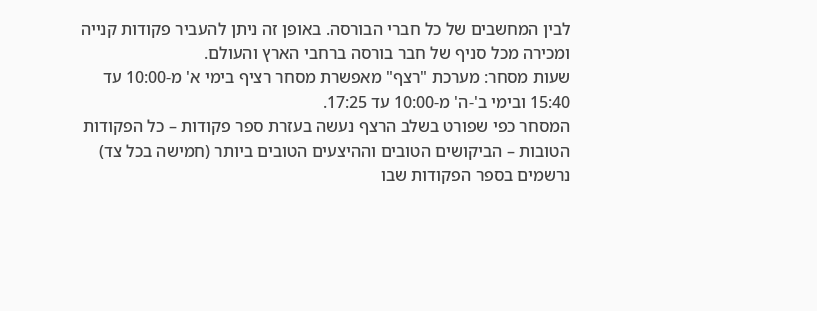לבין המחשבים של כל חברי הבורסה. באופן זה ניתן להעביר פקודות קנייה ומכירה מכל סניף של חבר בורסה ברחבי הארץ והעולם.
שעות מסחר: מערכת "רצף" מאפשרת מסחר רציף בימי א' מ-10:00 עד 15:40 ובימי ב'-ה' מ-10:00 עד 17:25.
המסחר כפי שפורט בשלב הרצף נעשה בעזרת ספר פקודות – כל הפקודות הטובות – הביקושים הטובים וההיצעים הטובים ביותר (חמישה בכל צד) נרשמים בספר הפקודות שבו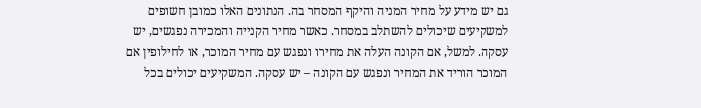גם יש מידע על מחיר המניה והיקף המסחר בה. הנתונים האלו כמובן חשופים למשקיעים שיכולים להשתלב במסחר. כאשר מחיר הקנייה והמכירה נפגשים, יש עסקה. למשל, אם הקונה העלה את מחירו ונפגש עם מחיר המוכר, או לחילופין אם המוכר הוריד את המחיר ונפגש עם הקונה – יש עסקה. המשקיעים יכולים בכל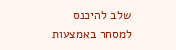שלב להיכנס למסחר באמצעות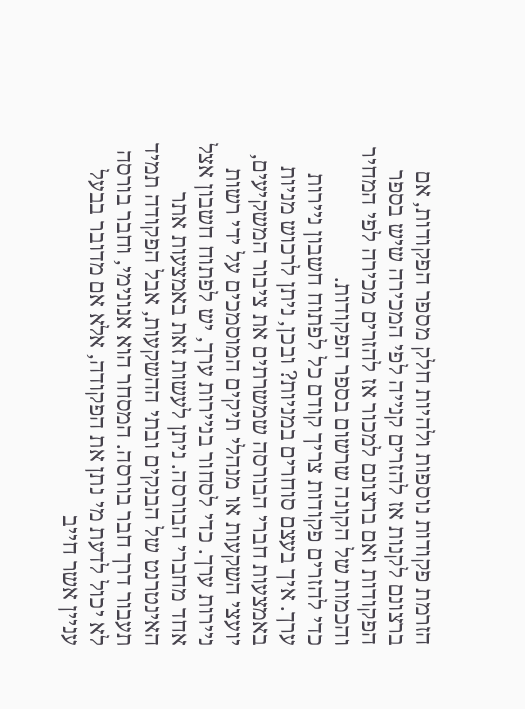הזרמת פקודות נוספות ולהיות חלק מספר הפקודות, אם ברצונם לקנות אז להזרים קנייה לפי המכירה שיש בספר הפקודות ואם ברצונם למכור אז להזרים מכירה לפי המחיר והכמות של הקונה שרשום בספר הפקודות.
כדי להזרים פקודות צריך קודם כל לפתוח חשבון ניירות ערך. איך בעצם סוחרים במניות? ובכן, ניתן לרכוש מניות באמצעות חברי הבורסה שמשרתים את ציבור המשקיעים, יועצי השקעות או מנהלי תיקים המוסמכים על ידי רשות ניירות ערך. כדי לסחור בניירות ערך, יש לפתוח חשבון אצל אחד מחברי הבורסה. ניתן לעשות זאת באמצעות אתר האינטרנט של הבנקים ובתי ההשקעות, אבל הפקודה תמיד תעבור דרך חבר בורסה. המסחר הוא אנונימי, וחבר בורסה לא יכול לדעת מי נתן את הפקודה, אלא אם מדובר בבעל עניין אשר חייב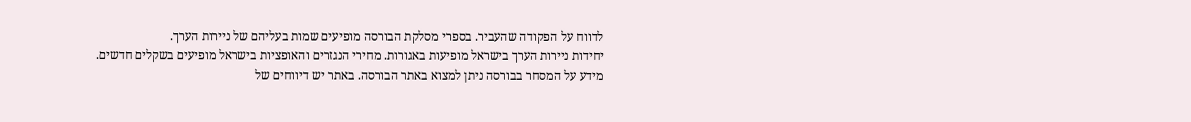לדווח על הפקודה שהעביר. בספרי מסלקת הבורסה מופיעים שמות בעליהם של ניירות הערך.
יחידות ניירות הערך בישראל מופיעות באגורות. מחירי הנגזרים והאופציות בישראל מופיעים בשקלים חדשים.
מידע על המסחר בבורסה ניתן למצוא באתר הבורסה. באתר יש דיווחים של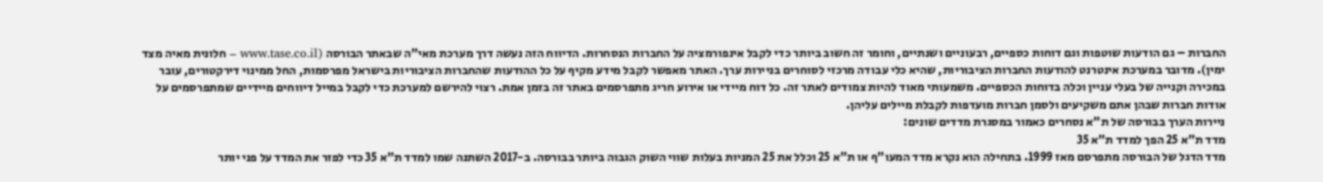החברות – גם הודעות שוטפות וגם דוחות כספיים, רבעוניים ושנתיים, וחומר זה חשוב ביותר כדי לקבל אינפורמציה על החברות הנסחרות. הדיווח הזה נעשה דרך מערכת מאי"ה שבאתר הבורסה (www.tase.co.il – חלונית מאיה מצד ימין). מדובר במערכת אינטרנט להודעות החברות הציבוריות, שהיא כלי עבודה מרכזי לסוחרים בניירות ערך. האתר מאפשר לקבל מידע מקיף על כל ההודעות שהחברות הציבוריות בישראל מפרסמות, החל ממינוי דירקטורים, עובר במכירה וקנייה של בעלי עניין וכלה בדוחות הכספיים. משמעותי מאוד להיות צמודים לאתר זה. כל דוח מיידי או אירוע חריג מתפרסמים באתר זה בזמן אמת. רצוי להירשם למערכת כדי לקבל במייל דיווחים מיידיים שמתפרסמים על אודות חברות שבהן אתם משקיעים ולסמן חברות מועדפות לקבלת מיילים עליהן.
ניירות הערך בבורסה של ת"א נסחרים כאמור במסגרת מדדים שונים:
מדד ת"א 25 הפך למדד ת"א 35
מדד הדגל של הבורסה מתפרסם מאז 1999. בתחילה הוא נקרא מדד המעו"ף או ת"א 25 וכלל את 25 המניות בעלות שווי השוק הגבוה ביותר בבורסה. ב-2017 השתנה שמו למדד ת"א 35 כדי לפזר את המדד על פני יותר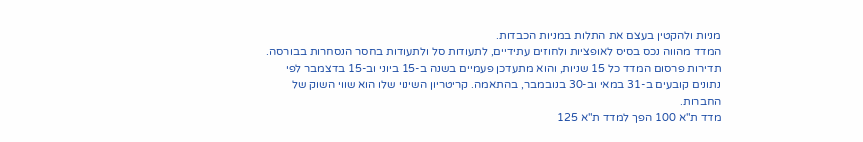מניות ולהקטין בעצם את התלות במניות הכבדות.
המדד מהווה נכס בסיס לאופציות ולחוזים עתידיים, לתעודות סל ולתעודות בחסר הנסחרות בבורסה. תדירות פרסום המדד כל 15 שניות, והוא מתעדכן פעמיים בשנה ב-15 ביוני וב-15 בדצמבר לפי נתונים קובעים ב-31 במאי וב-30 בנובמבר, בהתאמה. קריטריון השינוי שלו הוא שווי השוק של החברות.
מדד ת"א 100 הפך למדד ת"א 125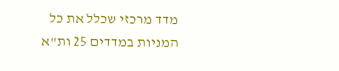מדד מרכזי שכלל את כל המניות במדדים 25 ות"א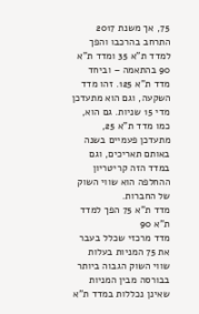75, אך משנת 2017 התרחב בהרכבו והפך למדד ת"א 35 ומדד ת"א 90 בהתאמה – וביחד מדד ת"א 125. זהו מדד השקעה, וגם הוא מתעדכן מדי 15 שניות. גם הוא, כמו מדד ת"א 25, מתעדכן פעמיים בשנה באותם תאריכים, וגם במדד הזה קריטריון ההחלפה הוא שווי השוק של החברות.
מדד ת"א 75 הפך למדד ת"א 90
מדד מרכזי שכלל בעבר את 75 המניות בעלות שווי השוק הגבוה ביותר בבורסה מבין המניות שאינן נכללות במדד ת"א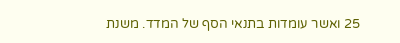25 ואשר עומדות בתנאי הסף של המדד. משנת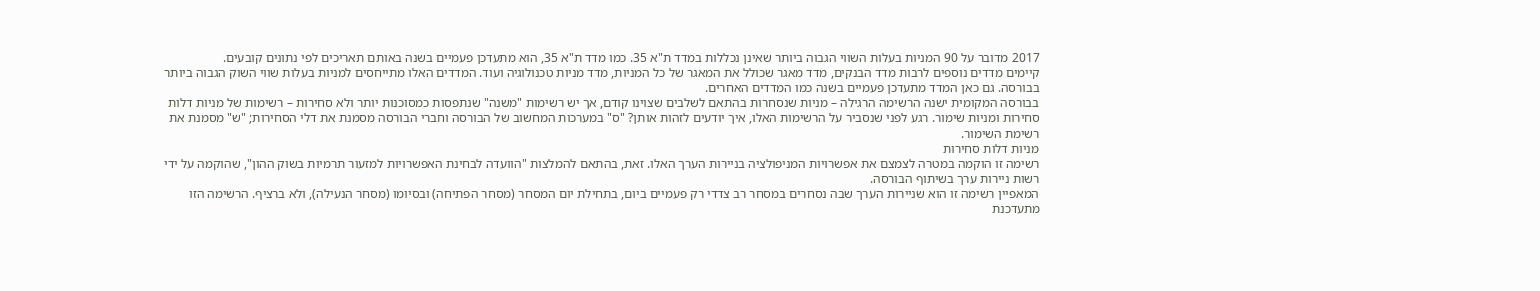2017 מדובר על 90 המניות בעלות השווי הגבוה ביותר שאינן נכללות במדד ת"א 35. כמו מדד ת"א 35, הוא מתעדכן פעמיים בשנה באותם תאריכים לפי נתונים קובעים.
קיימים מדדים נוספים לרבות מדד הבנקים, מדד מאגר שכולל את המאגר של כל המניות, מדד מניות טכנולוגיה ועוד. המדדים האלו מתייחסים למניות בעלות שווי השוק הגבוה ביותר בבורסה. גם כאן המדד מתעדכן פעמיים בשנה כמו המדדים האחרים.
בבורסה המקומית ישנה הרשימה הרגילה – מניות שנסחרות בהתאם לשלבים שצוינו קודם, אך יש רשימות "משנה" שנתפסות כמסוכנות יותר ולא סחירות – רשימות של מניות דלות סחירות ומניות שימור. רגע לפני שנסביר על הרשימות האלו, איך יודעים לזהות אותן? "ס" במערכות המחשוב של הבורסה וחברי הבורסה מסמנת את דלי הסחירות; "ש" מסמנת את רשימת השימור.
מניות דלות סחירות
רשימה זו הוקמה במטרה לצמצם את אפשרויות המניפולציה בניירות הערך האלו. זאת, בהתאם להמלצות "הוועדה לבחינת האפשרויות למזעור תרמיות בשוק ההון", שהוקמה על ידי רשות ניירות ערך בשיתוף הבורסה.
המאפיין רשימה זו הוא שניירות הערך שבה נסחרים במסחר רב צדדי רק פעמיים ביום, בתחילת יום המסחר (מסחר הפתיחה) ובסיומו (מסחר הנעילה), ולא ברציף. הרשימה הזו מתעדכנת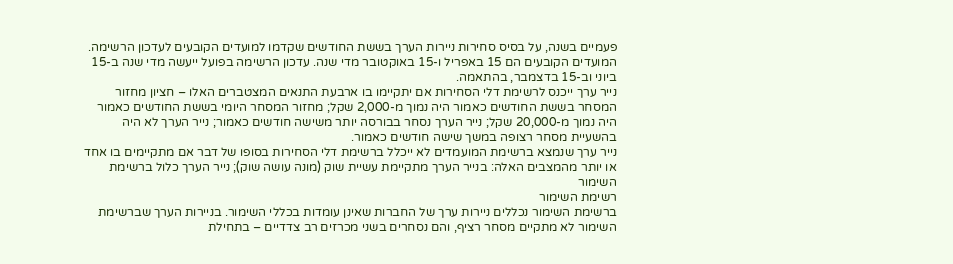פעמיים בשנה, על בסיס סחירות ניירות הערך בששת החודשים שקדמו למועדים הקובעים לעדכון הרשימה. המועדים הקובעים הם 15 באפריל ו-15 באוקטובר מדי שנה. עדכון הרשימה בפועל ייעשה מדי שנה ב-15 ביוני וב-15 בדצמבר, בהתאמה.
נייר ערך ייכנס לרשימת דלי הסחירות אם יתקיימו בו ארבעת התנאים המצטברים האלו – חציון מחזור המסחר בששת החודשים כאמור היה נמוך מ-2,000 שקל; מחזור המסחר היומי בששת החודשים כאמור היה נמוך מ-20,000 שקל; נייר הערך נסחר בבורסה יותר משישה חודשים כאמור; נייר הערך לא היה בהשעיית מסחר רצופה במשך שישה חודשים כאמור.
נייר ערך שנמצא ברשימת המועמדים לא ייכלל ברשימת דלי הסחירות בסופו של דבר אם מתקיימים בו אחד או יותר מהמצבים האלה: בנייר הערך מתקיימת עשיית שוק (מונה עושה שוק); נייר הערך כלול ברשימת השימור
רשימת השימור
ברשימת השימור נכללים ניירות ערך של החברות שאינן עומדות בכללי השימור. בניירות הערך שברשימת השימור לא מתקיים מסחר רציף, והם נסחרים בשני מכרזים רב צדדיים – בתחילת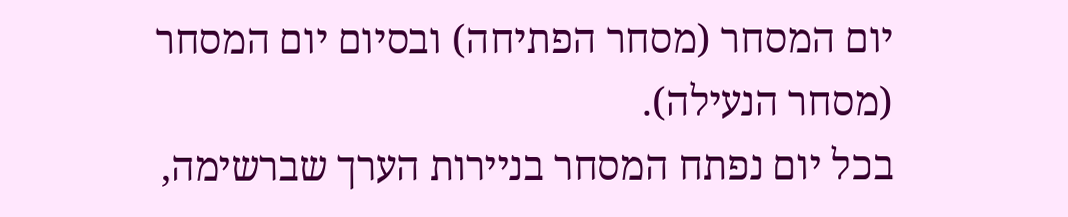יום המסחר (מסחר הפתיחה) ובסיום יום המסחר (מסחר הנעילה).
בכל יום נפתח המסחר בניירות הערך שברשימה,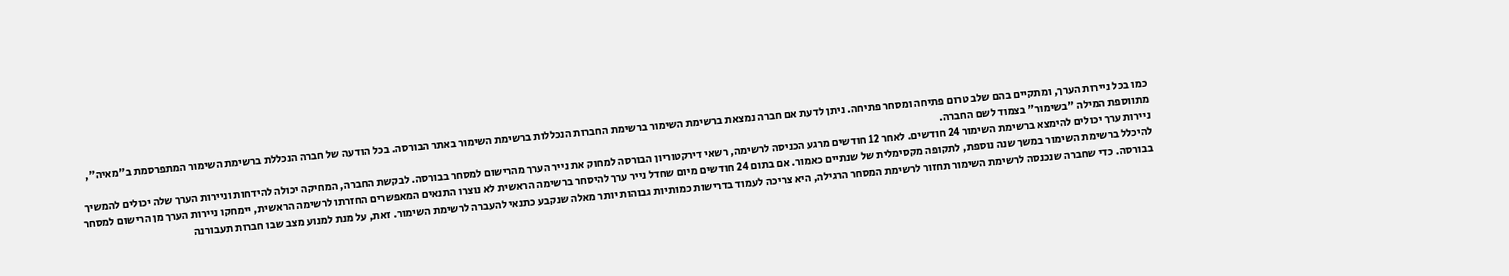כמו בכל ניירות הערך, ומתקיים בהם שלב טרום פתיחה ומסחר פתיחה. ניתן לדעת אם חברה נמצאת ברשימת השימור ברשימת החברות הנכללות ברשימת השימור באתר הבורסה. בכל הודעה של חברה הנכללת ברשימת השימור המתפרסמת ב"מאיה", מתווספת המילה "בשימור" בצמוד לשם החברה.
ניירות ערך יכולים להימצא ברשימת השימור 24 חודשים. לאחר 12 חודשים מרגע הכניסה לרשימה, רשאי דירקטוריון הבורסה למחוק את נייר הערך מהרישום למסחר בבורסה. לבקשת החברה, המחיקה יכולה להידחות וניירות הערך שלה יכולים להמשיך להיכלל ברשימת השימור במשך שנה נוספת, לתקופה מקסימלית של שנתיים כאמור. אם בתום 24 חודשים מיום שחדל נייר ערך להיסחר ברשימה הראשית לא נוצרו התנאים המאפשרים החזרתו לרשימה הראשית, יימחקו ניירות הערך מן הרישום למסחר בבורסה. כדי שחברה שנכנסה לרשימת השימור תחזור לרשימת המסחר הרגילה, היא צריכה לעמוד בדרישות כמותיות גבוהות יותר מאלה שנקבע כתנאי להעברה לרשימת השימור. זאת, על מנת למנוע מצב שבו חברות תעבורנה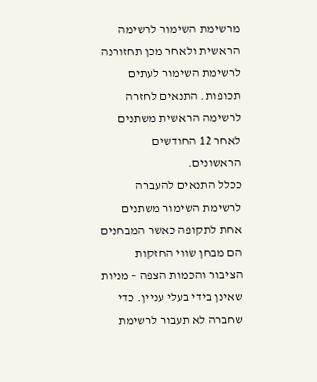מרשימת השימור לרשימה הראשית ולאחר מכן תחזורנה לרשימת השימור לעתים תכופות. התנאים לחזרה לרשימה הראשית משתנים לאחר 12 החודשים הראשונים.
ככלל התנאים להעברה לרשימת השימור משתנים אחת לתקופה כאשר המבחנים הם מבחן שווי החזקות הציבור והכמות הצפה – מניות שאינן בידי בעלי עניין. כדי שחברה לא תעבור לרשימת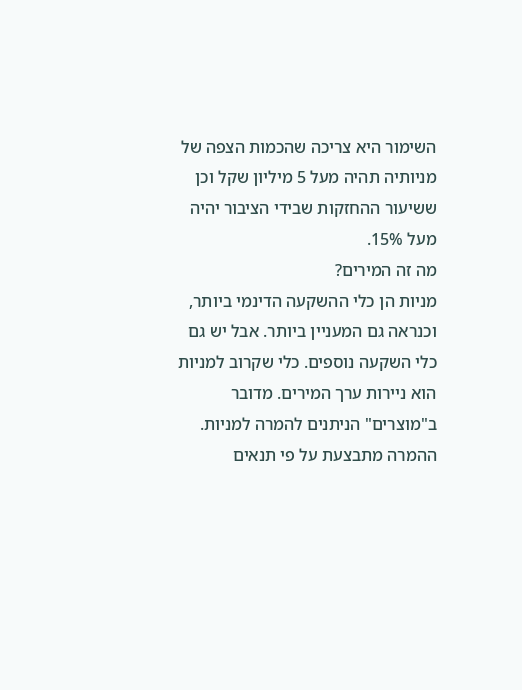השימור היא צריכה שהכמות הצפה של מניותיה תהיה מעל 5 מיליון שקל וכן ששיעור ההחזקות שבידי הציבור יהיה מעל 15%.
מה זה המירים?
מניות הן כלי ההשקעה הדינמי ביותר, וכנראה גם המעניין ביותר. אבל יש גם כלי השקעה נוספים. כלי שקרוב למניות הוא ניירות ערך המירים. מדובר ב"מוצרים" הניתנים להמרה למניות. ההמרה מתבצעת על פי תנאים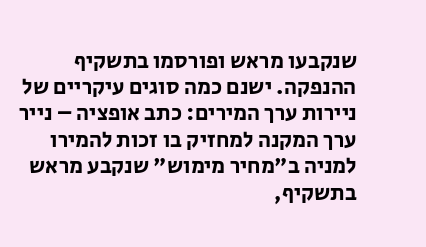שנקבעו מראש ופורסמו בתשקיף ההנפקה. ישנם כמה סוגים עיקריים של ניירות ערך המירים: כתב אופציה – נייר ערך המקנה למחזיק בו זכות להמירו למניה ב"מחיר מימוש" שנקבע מראש בתשקיף,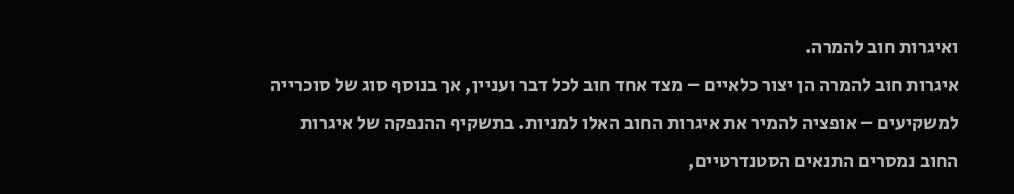ואיגרות חוב להמרה.
איגרות חוב להמרה הן יצור כלאיים – מצד אחד חוב לכל דבר ועניין, אך בנוסף סוג של סוכרייה למשקיעים – אופציה להמיר את איגרות החוב האלו למניות. בתשקיף ההנפקה של איגרות החוב נמסרים התנאים הסטנדרטיים,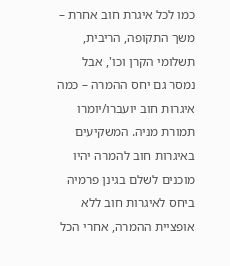כמו לכל איגרת חוב אחרת – משך התקופה, הריבית, תשלומי הקרן וכו', אבל נמסר גם יחס ההמרה – כמה איגרות חוב יועברו/יומרו תמורת מניה. המשקיעים באיגרות חוב להמרה יהיו מוכנים לשלם בגינן פרמיה ביחס לאיגרות חוב ללא אופציית ההמרה, אחרי הכל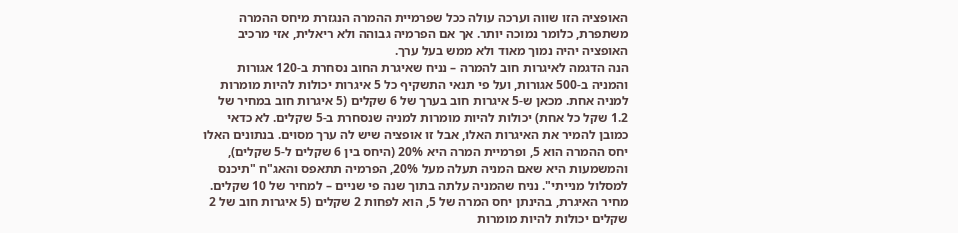האופציה הזו שווה וערכה עולה ככל שפרמיית ההמרה הנגזרת מיחס ההמרה משתפרת, כלומר נמוכה יותר. אך אם הפרמיה גבוהה ולא ריאלית, אזי מרכיב האופציה יהיה נמוך מאוד ולא ממש בעל ערך.
הנה הדגמה לאיגרות חוב להמרה – נניח שאיגרת החוב נסחרת ב-120 אגורות והמניה ב-500 אגורות, ועל פי תנאי התשקיף כל 5 איגרות יכולות להיות מומרות למניה אחת. מכאן ש-5 איגרות חוב בערך של 6 שקלים (5 איגרות חוב במחיר של 1.2 שקל כל אחת) יכולות להיות מומרות למניה שנסחרת ב-5 שקלים. לא כדאי כמובן להמיר את האיגרות האלו, אבל זו אופציה שיש לה ערך מסוים. בנתונים האלו יחס ההמרה הוא 5, ופרמיית המרה היא 20% (היחס בין 6 שקלים ל-5 שקלים), והמשמעות היא שאם המניה תעלה מעל 20%, הפרמיה תתאפס והאג"ח "תיכנס למסלול מנייתי". נניח שהמניה עלתה בתוך שנה פי שניים – למחיר של 10 שקלים. מחיר האיגרת, בהינתן יחס המרה של 5, הוא לפחות 2 שקלים (5 איגרות חוב של 2 שקלים יכולות להיות מומרות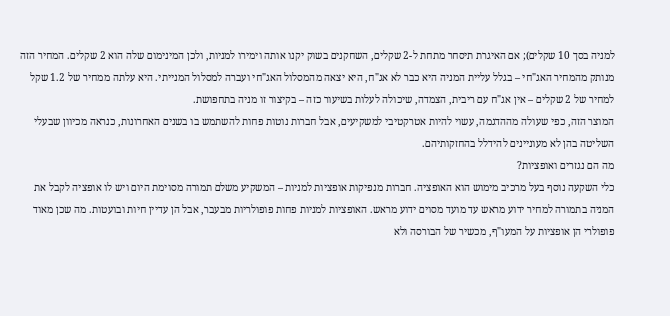למניה בסך 10 שקלים); אם האיגרת תיסחר מתחת ל-2 שקלים, השחקנים בשוק יקנו אותה וימירו למניות, ולכן המינימום שלה הוא 2 שקלים. המחיר הזה מנותק מהמחיר האג"חי – בגלל עליית המניה היא כבר לא אג"ח, היא יצאה מהמסלול האג"חי ועברה למסלול המנייתי. היא עלתה ממחיר של 1.2 שקל למחיר של 2 שקלים – אין אג"ח עם ריבית, הצמדה, שיכולה לעלות בשיעור כזה – בקיצור זו מניה בתחפושת.
המוצר הזה, כפי שעולה מההדגמה, עשוי להיות אטרקטיבי למשקיעים, אבל חברות נוטות פחות להשתמש בו בשנים האחרונות, כנראה מכיוון שבעלי השליטה בהן לא מעוניינים להידלל בהחזקותיהם.
מה הם נגזרים ואופציות?
כלי השקעה נוסף בעל מרכיב מימוש הוא האופציה. חברות מנפיקות אופציות למניות – המשקיע משלם תמורה מסוימת היום ויש לו אופציה לקבל את המניה בתמורה למחיר ידוע מראש עד מועד מסוים ידוע מראש. האופציות למניות פחות פופולריות מבעבר, אבל הן עדיין חיות ובועטות. מה שכן מאוד פופולרי הן אופציות על המעו"ף, מכשיר של הבורסה ולא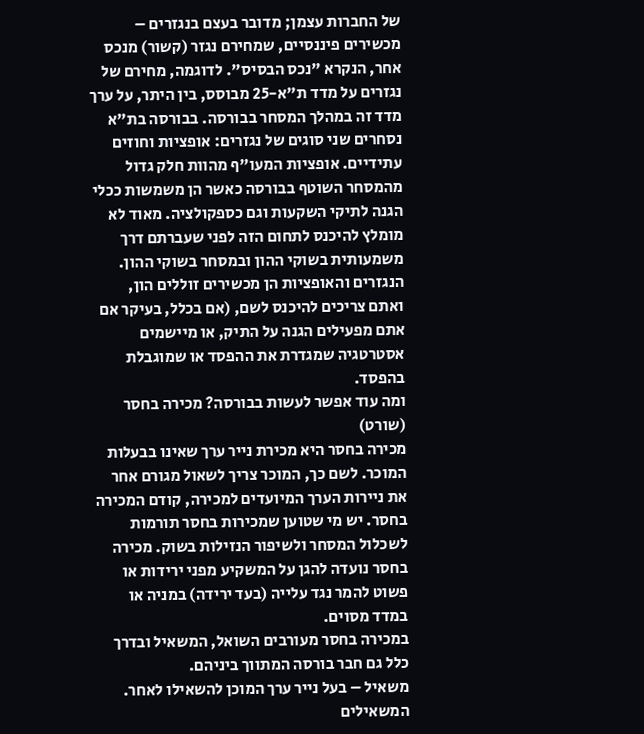של החברות עצמן; מדובר בעצם בנגזרים – מכשירים פיננסיים, שמחירם נגזר (קשור) מנכס אחר, הנקרא "נכס הבסיס". לדוגמה, מחירם של נגזרים על מדד ת"א-25 מבוסס, בין היתר, על ערך מדד זה במהלך המסחר בבורסה. בבורסה בת"א נסחרים שני סוגים של נגזרים: אופציות וחוזים עתידיים. אופציות המעו"ף מהוות חלק גדול מהמסחר השוטף בבורסה כאשר הן משמשות ככלי הגנה לתיקי השקעות וגם כספקולציה. מאוד לא מומלץ להיכנס לתחום הזה לפני שעברתם דרך משמעותית בשוקי ההון ובמסחר בשוקי ההון. הנגזרים והאופציות הן מכשירים זוללים הון, ואתם צריכים להיכנס לשם, (אם בכלל, בעיקר אם אתם מפעילים הגנה על התיק, או מיישמים אסטרטגיה שמגדרת את ההפסד או שמוגבלת בהפסד.
ומה עוד אפשר לעשות בבורסה? מכירה בחסר (שורט)
מכירה בחסר היא מכירת נייר ערך שאינו בבעלות המוכר. לשם כך, המוכר צריך לשאול מגורם אחר את ניירות הערך המיועדים למכירה, קודם המכירה בחסר. יש מי שטוען שמכירות בחסר תורמות לשכלול המסחר ולשיפור הנזילות בשוק. מכירה בחסר נועדה להגן על המשקיע מפני ירידות או פשוט להמר נגד עלייה (בעד ירידה) במניה או במדד מסוים.
במכירה בחסר מעורבים השואל, המשאיל ובדרך כלל גם חבר בורסה המתווך ביניהם.
משאיל – בעל נייר ערך המוכן להשאילו לאחר. המשאילים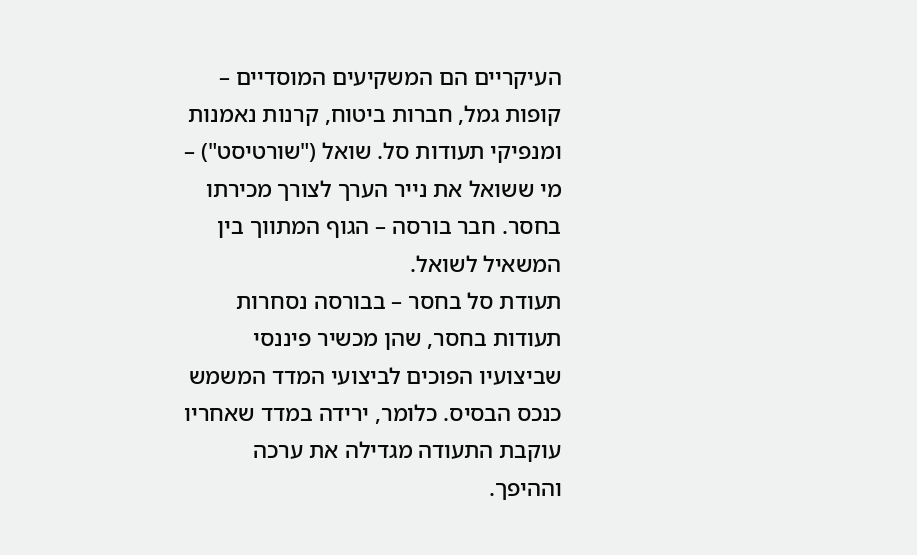העיקריים הם המשקיעים המוסדיים – קופות גמל, חברות ביטוח, קרנות נאמנות ומנפיקי תעודות סל. שואל ("שורטיסט") – מי ששואל את נייר הערך לצורך מכירתו בחסר. חבר בורסה – הגוף המתווך בין המשאיל לשואל.
תעודת סל בחסר – בבורסה נסחרות תעודות בחסר, שהן מכשיר פיננסי שביצועיו הפוכים לביצועי המדד המשמש כנכס הבסיס. כלומר, ירידה במדד שאחריו עוקבת התעודה מגדילה את ערכה וההיפך.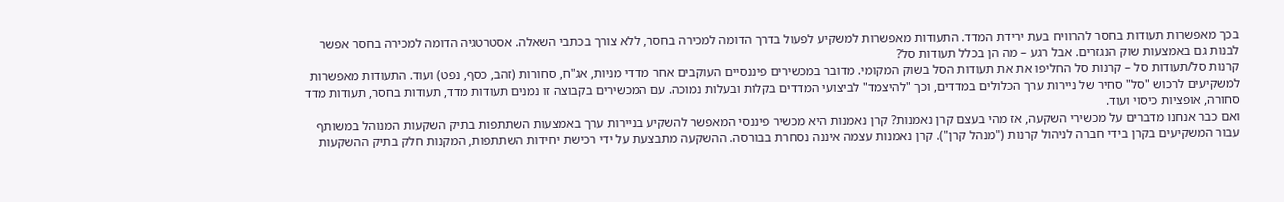בכך מאפשרות תעודות בחסר להרוויח בעת ירידת המדד. התעודות מאפשרות למשקיע לפעול בדרך הדומה למכירה בחסר, ללא צורך בכתבי השאלה. אסטרטגיה הדומה למכירה בחסר אפשר לבנות גם באמצעות שוק הנגזרים. אבל רגע – מה הן בכלל תעודות סל?
קרנות סל/תעודות סל – קרנות סל החליפו את את תעודות הסל בשוק המקומי. מדובר במכשירים פיננסיים העוקבים אחר מדדי מניות, אג"ח, סחורות (זהב, כסף, נפט) ועוד. התעודות מאפשרות למשקיעים לרכוש "סל" סחיר של ניירות ערך הכלולים במדדים, וכך "להיצמד" לביצועי המדדים בקלות ובעלות נמוכה. עם המכשירים בקבוצה זו נמנים תעודות מדד, תעודות בחסר, תעודות מדד סחורה, אופציות כיסוי ועוד.
ואם כבר אנחנו מדברים על מכשירי השקעה, אז מהי בעצם קרן נאמנות? קרן נאמנות היא מכשיר פיננסי המאפשר להשקיע בניירות ערך באמצעות השתתפות בתיק השקעות המנוהל במשותף עבור המשקיעים בקרן בידי חברה לניהול קרנות ("מנהל קרן"). קרן נאמנות עצמה איננה נסחרת בבורסה. ההשקעה מתבצעת על ידי רכישת יחידות השתתפות, המקנות חלק בתיק ההשקעות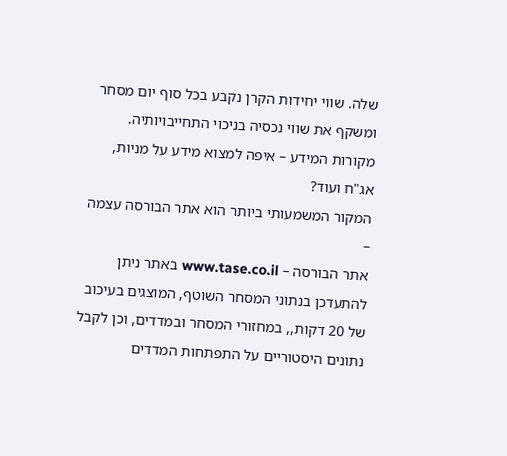שלה. שווי יחידות הקרן נקבע בכל סוף יום מסחר ומשקף את שווי נכסיה בניכוי התחייבויותיה.
מקורות המידע – איפה למצוא מידע על מניות, אג"ח ועוד?
המקור המשמעותי ביותר הוא אתר הבורסה עצמה –
אתר הבורסה – www.tase.co.il באתר ניתן להתעדכן בנתוני המסחר השוטף, המוצגים בעיכוב של 20 דקות,, במחזורי המסחר ובמדדים, וכן לקבל נתונים היסטוריים על התפתחות המדדים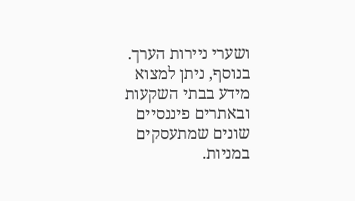ושערי ניירות הערך.
בנוסף, ניתן למצוא מידע בבתי השקעות ובאתרים פיננסיים שונים שמתעסקים במניות.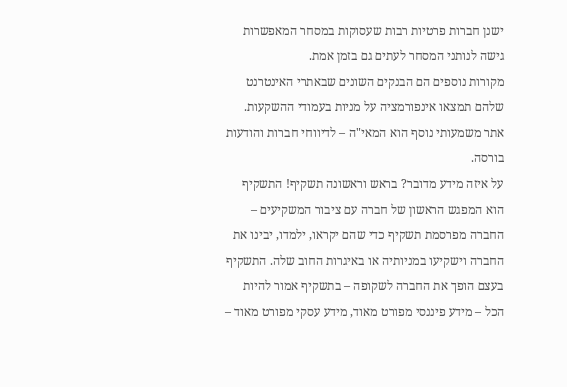ישנן חברות פרטיות רבות שעסוקות במסחר המאפשרות גישה לנותני המסחר לעתים גם בזמן אמת.
מקורות נוספים הם הבנקים השונים שבאתרי האינטרנט שלהם תמצאו אינפורמציה על מניות בעמודי ההשקעות.
אתר משמעותי נוסף הוא המאי"ה – לדיווחי חברות והודעות בורסה.
על איזה מידע מדובר? בראש וראשונה תשקיף! התשקיף הוא המפגש הראשון של חברה עם ציבור המשקיעים – החברה מפרסמת תשקיף כדי שהם יקראו, ילמדו, יבינו את החברה וישקיעו במניותיה או באיגרות החוב שלה. התשקיף בעצם הופך את החברה לשקופה – בתשקיף אמור להיות הכל – מידע פיננסי מפורט מאוד, מידע עסקי מפורט מאוד –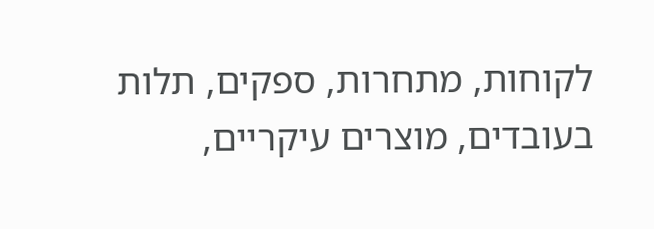לקוחות, מתחרות, ספקים, תלות בעובדים, מוצרים עיקריים,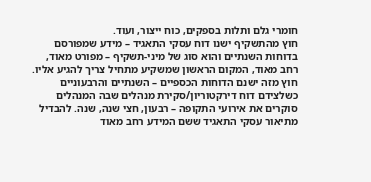חומרי גלם ותלות בספקים, כוח ייצור, ועוד.
חוץ מהתשקיף ישנו דוח עסקי התאגיד – מידע שמפורסם בדוחות השנתיים והוא סוג של מיני-תשקיף – מפורט מאוד, רחב מאוד, המקום הראשון שמשקיע מתחיל צריך להגיע אליו. חוץ מזה ישנם הדוחות הכספיים – השנתיים והרבעוניים כשלצידם דוח דירקטוריון/סקירת מנהלים שבה המנהלים סוקרים את אירועי התקופה – רבעון, חצי שנה, שנה. להבדיל מתיאור עסקי התאגיד ששם המידע רחב מאוד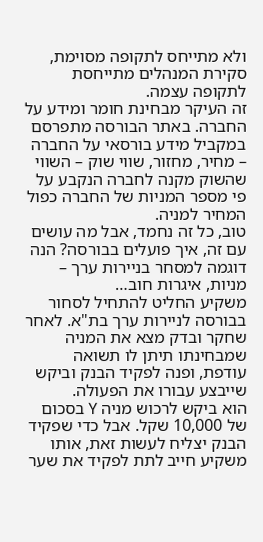ולא מתייחס לתקופה מסוימת, סקירת המנהלים מתייחסת לתקופה עצמה.
זה העיקר מבחינת חומר ומידע על החברה. באתר הבורסה מתפרסם במקביל מידע בורסאי על החברה – מחיר, מחזור, שווי שוק – השווי שהשוק מקנה לחברה הנקבע על פי מספר המניות של החברה כפול המחיר למניה.
טוב, כל זה נחמד, אבל מה עושים עם זה, איך פועלים בבורסה? הנה דוגמה למסחר בניירות ערך – מניות, איגרות חוב…
משקיע החליט להתחיל לסחור בבורסה לניירות ערך בת"א. לאחר שחקר ובדק מצא את המניה שמבחינתו תיתן לו תשואה עודפת, ופנה לפקיד הבנק וביקש שייבצע עבורו את הפעולה.
הוא ביקש לרכוש מניה Y בסכום של 10,000 שקל. אבל כדי שפקיד הבנק יצליח לעשות זאת, אותו משקיע חייב לתת לפקיד את שער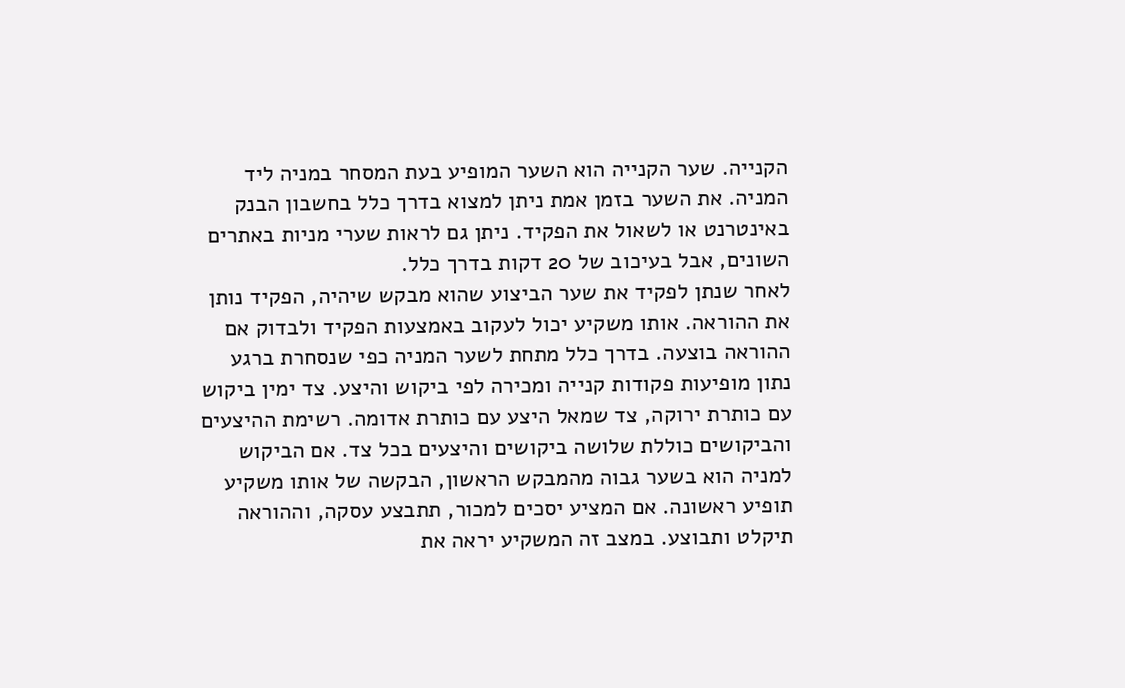הקנייה. שער הקנייה הוא השער המופיע בעת המסחר במניה ליד המניה. את השער בזמן אמת ניתן למצוא בדרך כלל בחשבון הבנק באינטרנט או לשאול את הפקיד. ניתן גם לראות שערי מניות באתרים השונים, אבל בעיכוב של 20 דקות בדרך כלל.
לאחר שנתן לפקיד את שער הביצוע שהוא מבקש שיהיה, הפקיד נותן את ההוראה. אותו משקיע יכול לעקוב באמצעות הפקיד ולבדוק אם ההוראה בוצעה. בדרך כלל מתחת לשער המניה כפי שנסחרת ברגע נתון מופיעות פקודות קנייה ומכירה לפי ביקוש והיצע. צד ימין ביקוש עם כותרת ירוקה, צד שמאל היצע עם כותרת אדומה. רשימת ההיצעים והביקושים כוללת שלושה ביקושים והיצעים בכל צד. אם הביקוש למניה הוא בשער גבוה מהמבקש הראשון, הבקשה של אותו משקיע תופיע ראשונה. אם המציע יסכים למכור, תתבצע עסקה, וההוראה תיקלט ותבוצע. במצב זה המשקיע יראה את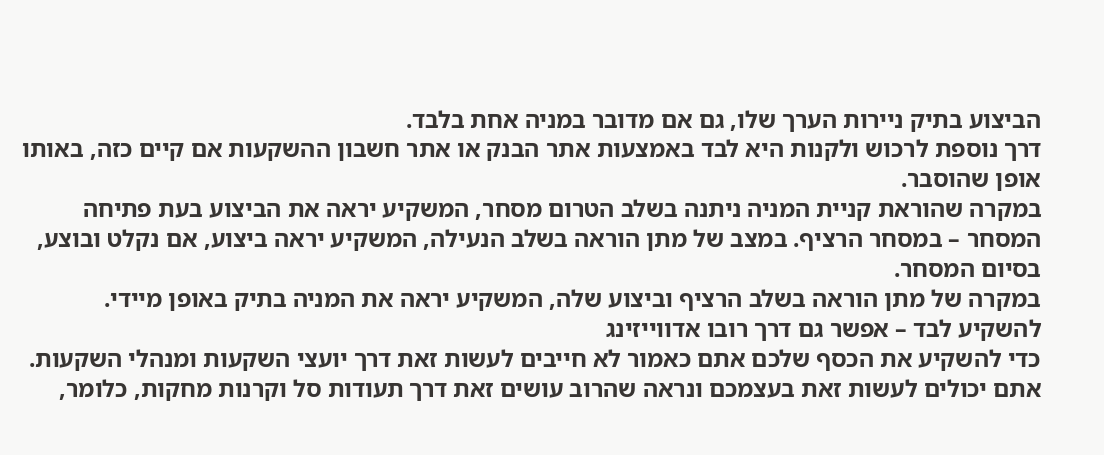הביצוע בתיק ניירות הערך שלו, גם אם מדובר במניה אחת בלבד.
דרך נוספת לרכוש ולקנות היא לבד באמצעות אתר הבנק או אתר חשבון ההשקעות אם קיים כזה, באותו אופן שהוסבר.
במקרה שהוראת קניית המניה ניתנה בשלב הטרום מסחר, המשקיע יראה את הביצוע בעת פתיחה המסחר – במסחר הרציף. במצב של מתן הוראה בשלב הנעילה, המשקיע יראה ביצוע, אם נקלט ובוצע, בסיום המסחר.
במקרה של מתן הוראה בשלב הרציף וביצוע שלה, המשקיע יראה את המניה בתיק באופן מיידי.
להשקיע לבד – אפשר גם דרך רובו אדווייזינג
כדי להשקיע את הכסף שלכם אתם כאמור לא חייבים לעשות זאת דרך יועצי השקעות ומנהלי השקעות. אתם יכולים לעשות זאת בעצמכם ונראה שהרוב עושים זאת דרך תעודות סל וקרנות מחקות, כלומר,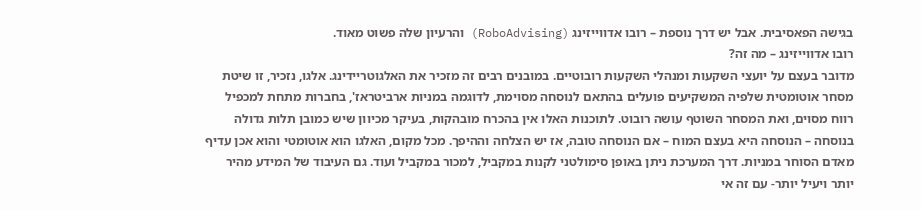בגישה הפאסיבית. אבל יש דרך נוספת – רובו אדווייזינג (RoboAdvising) והרעיון שלה פשוט מאוד.
רובו אדווייזינג – מה זה?
מדובר בעצם על יועצי השקעות ומנהלי השקעות רובוטיים. במובנים רבים זה מזכיר את האלגוטריידינג. אלגו, נזכיר, זו שיטת מסחר אוטומטית שלפיה המשקיעים פועלים בהתאם לנוסחה מסוימת, לדוגמה במניות ארביטראז', בחברות מתחת למכפיל רווח מסוים, ואת המסחר השוטף עושה רובוט. לתוכנות האלו אין בהכרח מובהקות, בעיקר מכיוון שיש כמובן תלות גדולה בנוסחה – הנוסחה היא בעצם המוח – אם הנוסחה טובה, אז יש הצלחה וההיפך. מכל מקום, האלגו הוא אוטומטי והוא אכן עדיף מאדם הסוחר במניות. דרך המערכת ניתן באופן סימולטני לקנות במקביל, למכור במקביל ועוד. גם העיבוד של המידע מהיר יותר ויעיל יותר- עם זה אי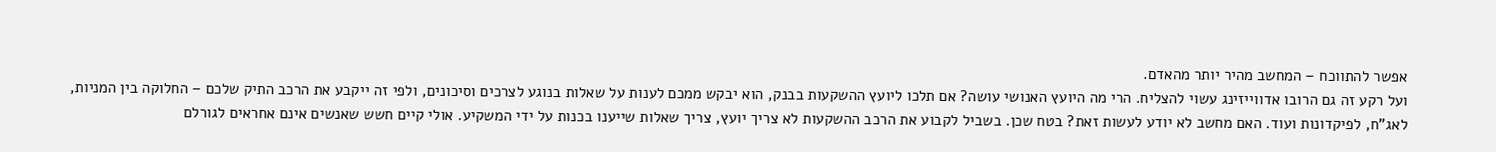אפשר להתווכח – המחשב מהיר יותר מהאדם.
ועל רקע זה גם הרובו אדווייזינג עשוי להצליח. הרי מה היועץ האנושי עושה? אם תלכו ליועץ ההשקעות בבנק, הוא יבקש ממכם לענות על שאלות בנוגע לצרכים וסיכונים, ולפי זה ייקבע את הרכב התיק שלכם – החלוקה בין המניות, לאג"ח, לפיקדונות ועוד. האם מחשב לא יודע לעשות זאת? בטח שכן. בשביל לקבוע את הרכב ההשקעות לא צריך יועץ, צריך שאלות שייענו בכנות על ידי המשקיע. אולי קיים חשש שאנשים אינם אחראים לגורלם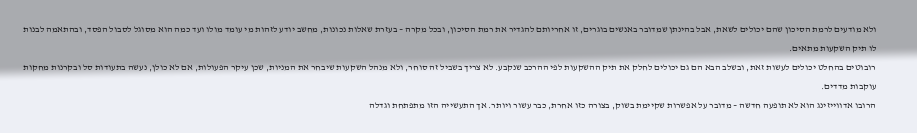ולא מודעים לרמת הסיכון שהם יכולים לשאת, אבל בהינתן שמדובר באנשים בוגרים, זו אחריותם להגדיר את רמת הסיכון, ובכל מקרה – בעזרת שאלות נכונות, מחשב יודע לזהות מי עומד מולו ועד כמה הוא מסוגל לסבול הפסד, ובהתאמה לבנות לו תיק השקעות מתאים.
רובוטים בהחלט יכולים לעשות זאת, ובשלב הבא הם גם יכולים לחלק את תיק ההשקעות לפי ההרכב שנקבע. לא צריך בשביל זה סוחר, ולא מנהל השקעות שיבחר את המניות, שכן עיקר הפעולות, אם לא כולן, נעשה בתעודות סל ובקרנות מחקות עוקבות מדדים.
הרובו אדווייזינג הוא לא תופעה חדשה – מדובר על אפשרות שקיימת בשוק, בצורה כזו אחרת, כבר עשור ויותר. אך התעשייה הזו מתפתחת וגדלה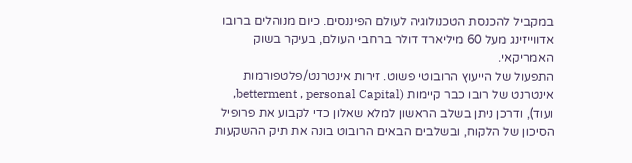במקביל להכנסת הטכנולוגיה לעולם הפיננסים. כיום מנוהלים ברובו אדווייזינג מעל 60 מיליארד דולר ברחבי העולם, בעיקר בשוק האמריקאי.
התפעול של הייעוץ הרובוטי פשוט. זירות אינטרנט/פלטפורמות אינטרנט של רובו כבר קיימות (betterment , personal Capital, ועוד), ודרכן ניתן בשלב הראשון למלא שאלון כדי לקבוע את פרופיל הסיכון של הלקוח, ובשלבים הבאים הרובוט בונה את תיק ההשקעות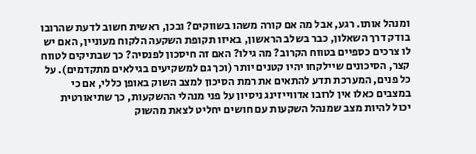ומנהל אותו. רגע, אבל מה אם קורה משהו בשווקים? ובכן, ראשית חשוב לדעת שהרובו בודק דרך השאלון, כבר בשלב הראשון, באיזו תקופת השקעה הלקוח מעוניין, האם יש לו צרכים כספיים בטווח הקרוב? מה גילו? האם זה חיסכון לפנסיה? כך שבתיקים לטווח קצר, הסיכונים שיילקחו יהיו קטנים יותר (וכך גם למשקיעים בגילאים מתקדמים). על כל פנים, המערכת תדע להתאים את רמת הסיכון למצב השוק באופן כללי, אם כי במצבים כאלו אין לרובו אדווייזינג ניסיון על פני מנהלי ההשקעות, כך שתיאורטית יכול להיות מצב שמנהל השקעות עם חושים יחליט לצאת מהשוק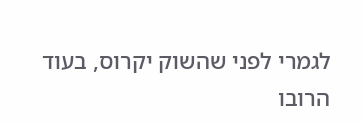לגמרי לפני שהשוק יקרוס, בעוד הרובו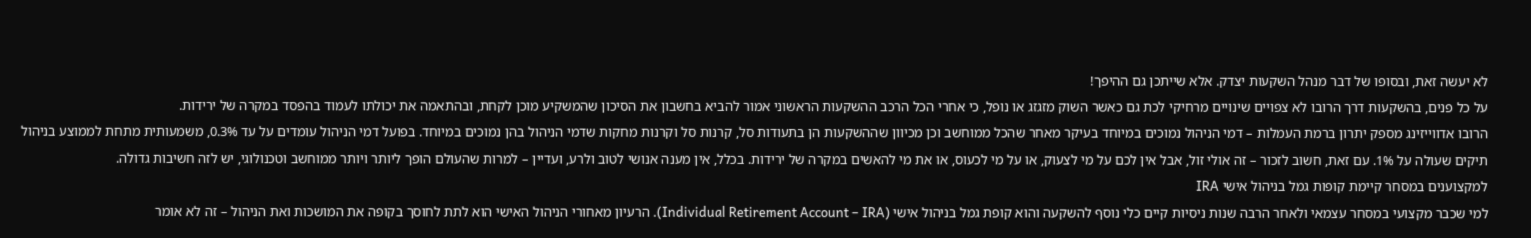לא יעשה זאת, ובסופו של דבר מנהל השקעות יצדק. אלא שייתכן גם ההיפך!
על כל פנים, בהשקעות דרך הרובו לא צפויים שינויים מרחיקי לכת גם כאשר השוק מזגזג או נופל, כי אחרי הכל הרכב ההשקעות הראשוני אמור להביא בחשבון את הסיכון שהמשקיע מוכן לקחת, ובהתאמה את יכולתו לעמוד בהפסד במקרה של ירידות.
הרובו אדווייזינג מספק יתרון ברמת העמלות – דמי הניהול נמוכים במיוחד בעיקר מאחר שהכל ממוחשב וכן מכיוון שההשקעות הן בתעודות סל, קרנות סל וקרנות מחקות שדמי הניהול בהן נמוכים במיוחד. בפועל דמי הניהול עומדים על עד 0.3%, משמעותית מתחת לממוצע בניהול תיקים שעולה על 1%. עם זאת, חשוב לזכור – זה אולי זול, אבל אין לכם על מי לצעוק, או על מי לכעוס, או את מי להאשים במקרה של ירידות. בכלל, אין מענה אנושי לטוב ולרע, ועדיין – למרות שהעולם הופך ליותר ויותר ממוחשב וטכנולוגי, יש לזה חשיבות גדולה.
למקצוענים במסחר קיימת קופות גמל בניהול אישי IRA
למי שכבר מקצועי במסחר עצמאי ולאחר הרבה שנות ניסיות קיים כלי נוסף להשקעה והוא קופת גמל בניהול אישי (Individual Retirement Account – IRA). הרעיון מאחורי הניהול האישי הוא לתת לחוסך בקופה את המושכות ואת הניהול – זה לא אומר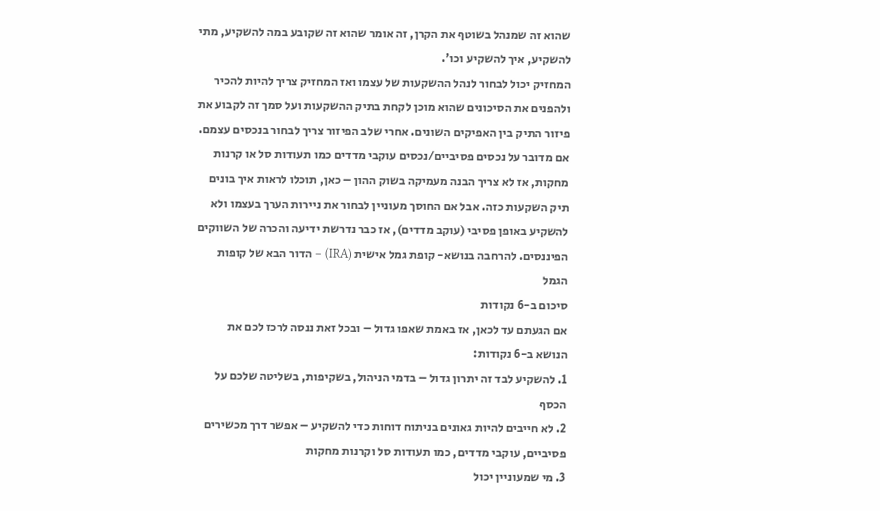שהוא זה שמנהל בשוטף את הקרן, זה אומר שהוא זה שקובע במה להשקיע, מתי להשקיע, איך להשקיע וכו'.
המחזיק יכול לבחור לנהל ההשקעות של עצמו ואז המחזיק צריך להיות להכיר ולהפנים את הסיכונים שהוא מוכן לקחת בתיק ההשקעות ועל סמך זה לקבוע את פיזור התיק בין האפיקים השונים. אחרי שלב הפיזור צריך לבחור בנכסים עצמם. אם מדובר על נכסים פסיביים/נכסים עוקבי מדדים כמו תעודות סל או קרנות מחקות, אז לא צריך הבנה מעמיקה בשוק ההון – כאן, תוכלו לראות איך בונים תיק השקעות כזה. אבל אם החוסך מעוניין לבחור את ניירות הערך בעצמו ולא להשקיע באופן פסיבי (עוקב מדדים), אז כבר נדרשת ידיעה והכרה של השווקים הפיננסים. להרחבה בנושא- קופת גמל אישית (IRA) – הדור הבא של קופות הגמל
סיכום ב-6 נקודות
אם הגעתם עד לכאן, אז באמת שאפו גדול – ובכל זאת ננסה לרכז לכם את הנושא ב-6 נקודות:
1. להשקיע לבד זה יתרון גדול – בדמי הניהול, בשקיפות, בשליטה שלכם על הכסף
2. לא חייבים להיות גאונים בניתוח דוחות כדי להשקיע – אפשר דרך מכשירים פסיביים, עוקבי מדדים, כמו תעודות סל וקרנות מחקות
3. מי שמעוניין יכול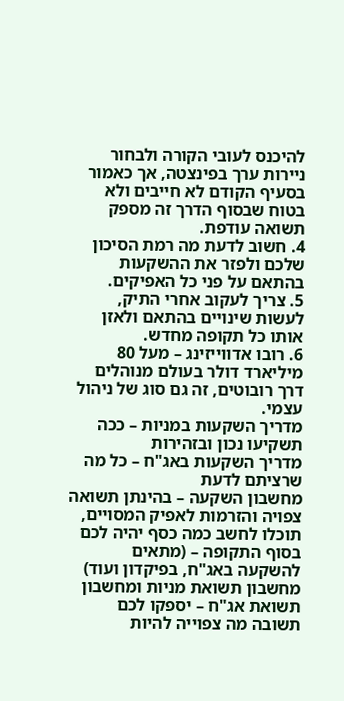להיכנס לעובי הקורה ולבחור ניירות ערך בפינצטה, אך כאמור בסעיף הקודם לא חייבים ולא בטוח שבסוף הדרך זה מספק תשואה עודפת.
4. חשוב לדעת מה רמת הסיכון שלכם ולפזר את ההשקעות בהתאם על פני כל האפיקים.
5. צריך לעקוב אחרי התיק, לעשות שינויים בהתאם ולאזן אותו כל תקופה מחדש.
6. רובו אדווייזינג – מעל 80 מיליארד דולר בעולם מנוהלים דרך רובוטים, זה גם סוג של ניהול עצמי.
מדריך השקעות במניות – ככה תשקיעו נכון ובזהירות
מדריך השקעות באג"ח – כל מה שרציתם לדעת
מחשבון השקעה – בהינתן תשואה צפויה והזרמות לאפיק המסויים, תוכלו לחשב כמה כסף יהיה לכם בסוף התקופה – (מתאים להשקעה באג"ח, בפיקדון ועוד)
מחשבון תשואת מניות ומחשבון תשואת אג"ח – יספקו לכם תשובה מה צפוייה להיות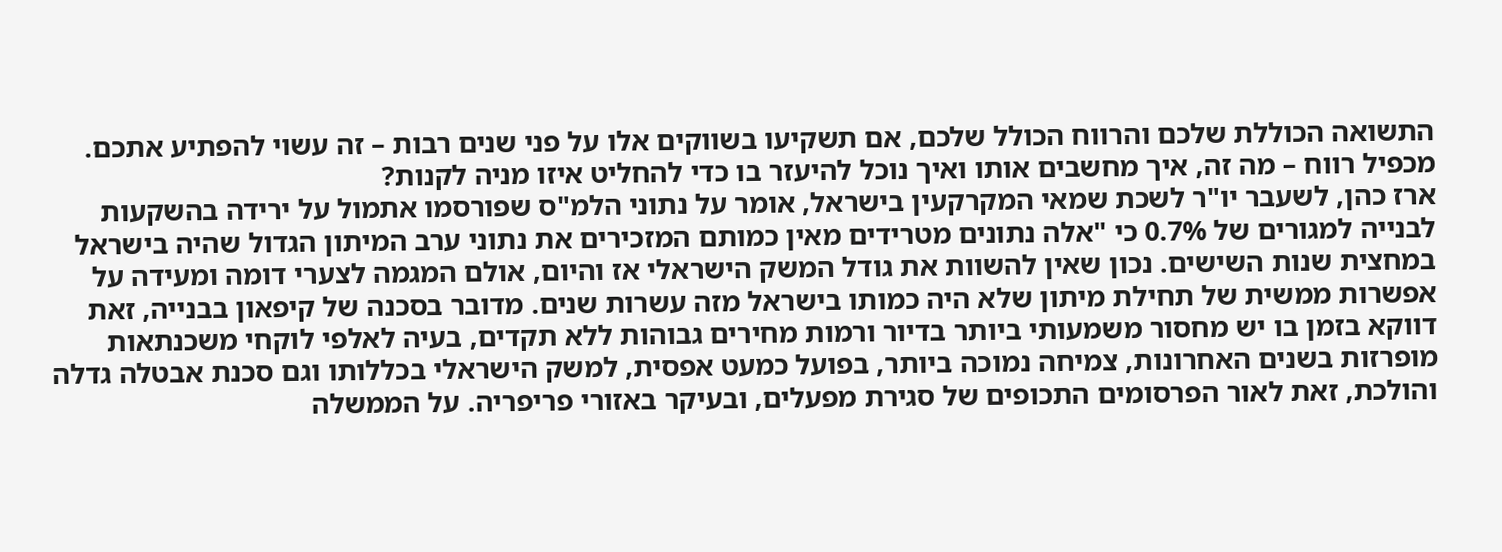התשואה הכוללת שלכם והרווח הכולל שלכם, אם תשקיעו בשווקים אלו על פני שנים רבות – זה עשוי להפתיע אתכם.
מכפיל רווח – מה זה, איך מחשבים אותו ואיך נוכל להיעזר בו כדי להחליט איזו מניה לקנות?
ארז כהן, לשעבר יו"ר לשכת שמאי המקרקעין בישראל, אומר על נתוני הלמ"ס שפורסמו אתמול על ירידה בהשקעות לבנייה למגורים של 0.7% כי "אלה נתונים מטרידים מאין כמותם המזכירים את נתוני ערב המיתון הגדול שהיה בישראל במחצית שנות השישים. נכון שאין להשוות את גודל המשק הישראלי אז והיום, אולם המגמה לצערי דומה ומעידה על אפשרות ממשית של תחילת מיתון שלא היה כמותו בישראל מזה עשרות שנים. מדובר בסכנה של קיפאון בבנייה, זאת דווקא בזמן בו יש מחסור משמעותי ביותר בדיור ורמות מחירים גבוהות ללא תקדים, בעיה לאלפי לוקחי משכנתאות מופרזות בשנים האחרונות, צמיחה נמוכה ביותר, בפועל כמעט אפסית, למשק הישראלי בכללותו וגם סכנת אבטלה גדלה והולכת, זאת לאור הפרסומים התכופים של סגירת מפעלים, ובעיקר באזורי פריפריה. על הממשלה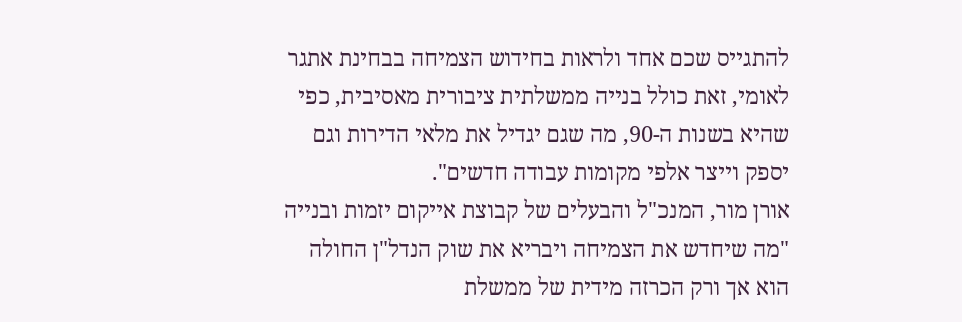להתגייס שכם אחד ולראות בחידוש הצמיחה בבחינת אתגר לאומי, זאת כולל בנייה ממשלתית ציבורית מאסיבית, כפי שהיא בשנות ה-90, מה שגם יגדיל את מלאי הדירות וגם יספק וייצר אלפי מקומות עבודה חדשים".
אורן מור, המנכ"ל והבעלים של קבוצת אייקום יזמות ובנייה "מה שיחדש את הצמיחה ויבריא את שוק הנדל"ן החולה הוא אך ורק הכרזה מידית של ממשלת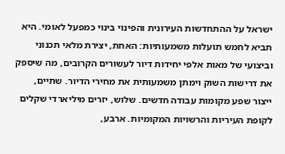ישראל על ההתחדשות העירונית והפינוי בינוי כמפעל לאומי. היא תביא לחמש תועלות משמעותיות: האחת, יצירת מלאי תכנוני וביצועי של מאות אלפי יחידות דיור לעשורים הקרובים, מה שיספק את דרישות השוק וימתן משמעותית את מחירי הדיור. שתיים, ייצור שפע מקומות עבודה חדשים. שלוש, יזרים מיליארדי שקלים לקופת העיריות והרשויות המקומיות. ארבע,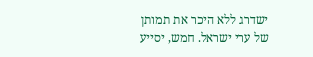ישדרג ללא היכר את תמותן של ערי ישראל. חמש, יסייע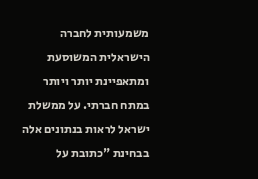משמעותית לחברה הישראלית המשוסעת ומתאפיינת יותר ויותר במתח חברתי. על ממשלת ישראל לראות בנתונים אלה בבחינת "כתובת על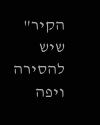הקיר" שיש להסירה ויפה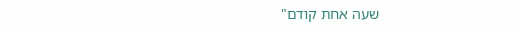שעה אחת קודם"